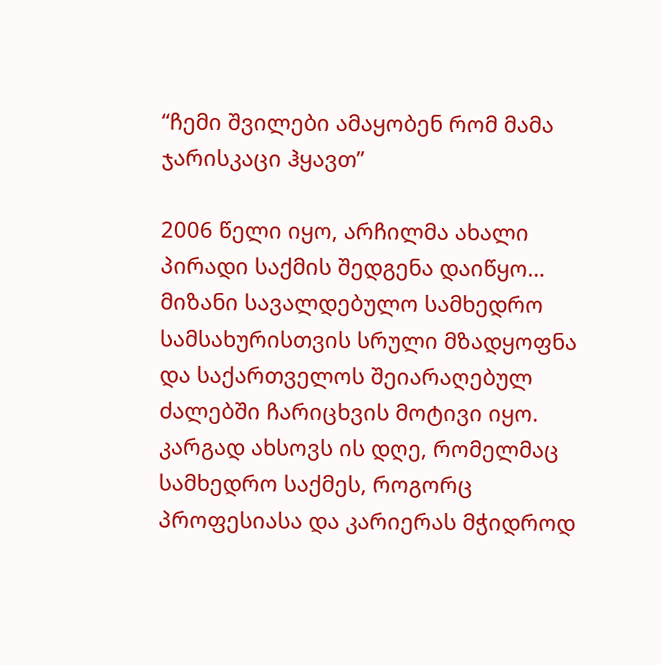“ჩემი შვილები ამაყობენ რომ მამა ჯარისკაცი ჰყავთ”

2006 წელი იყო, არჩილმა ახალი პირადი საქმის შედგენა დაიწყო… მიზანი სავალდებულო სამხედრო სამსახურისთვის სრული მზადყოფნა და საქართველოს შეიარაღებულ ძალებში ჩარიცხვის მოტივი იყო. კარგად ახსოვს ის დღე, რომელმაც სამხედრო საქმეს, როგორც პროფესიასა და კარიერას მჭიდროდ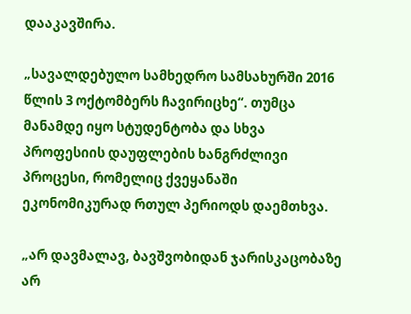დააკავშირა.

„სავალდებულო სამხედრო სამსახურში 2016 წლის 3 ოქტომბერს ჩავირიცხე“. თუმცა მანამდე იყო სტუდენტობა და სხვა პროფესიის დაუფლების ხანგრძლივი პროცესი, რომელიც ქვეყანაში ეკონომიკურად რთულ პერიოდს დაემთხვა.

„არ დავმალავ, ბავშვობიდან ჯარისკაცობაზე არ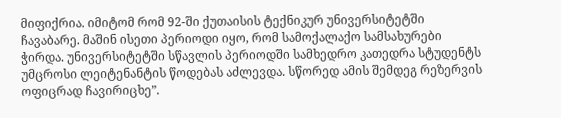მიფიქრია. იმიტომ რომ 92-ში ქუთაისის ტექნიკურ უნივერსიტეტში ჩავაბარე. მაშინ ისეთი პერიოდი იყო, რომ სამოქალაქო სამსახურები ჭირდა. უნივერსიტეტში სწავლის პერიოდში სამხედრო კათედრა სტუდენტს უმცროსი ლეიტენანტის წოდებას აძლევდა. სწორედ ამის შემდეგ რეზერვის ოფიცრად ჩავირიცხე”.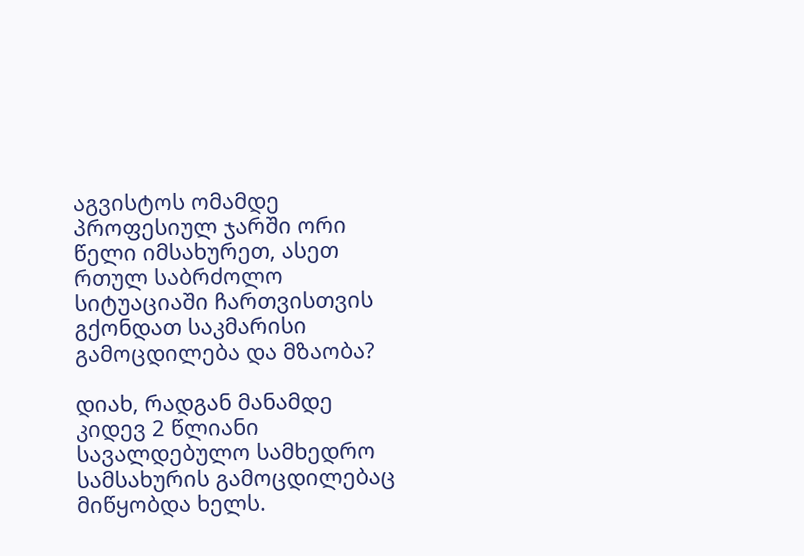აგვისტოს ომამდე პროფესიულ ჯარში ორი წელი იმსახურეთ, ასეთ რთულ საბრძოლო სიტუაციაში ჩართვისთვის გქონდათ საკმარისი გამოცდილება და მზაობა?

დიახ, რადგან მანამდე კიდევ 2 წლიანი სავალდებულო სამხედრო სამსახურის გამოცდილებაც მიწყობდა ხელს.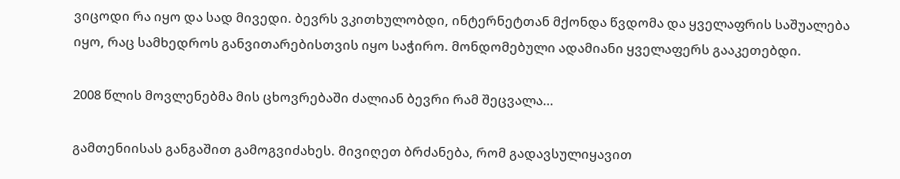ვიცოდი რა იყო და სად მივედი. ბევრს ვკითხულობდი, ინტერნეტთან მქონდა წვდომა და ყველაფრის საშუალება იყო, რაც სამხედროს განვითარებისთვის იყო საჭირო. მონდომებული ადამიანი ყველაფერს გააკეთებდი.

2008 წლის მოვლენებმა მის ცხოვრებაში ძალიან ბევრი რამ შეცვალა…

გამთენიისას განგაშით გამოგვიძახეს. მივიღეთ ბრძანება, რომ გადავსულიყავით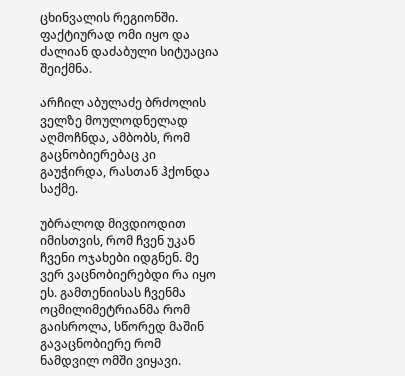ცხინვალის რეგიონში. ფაქტიურად ომი იყო და ძალიან დაძაბული სიტუაცია შეიქმნა.

არჩილ აბულაძე ბრძოლის ველზე მოულოდნელად აღმოჩნდა, ამბობს, რომ გაცნობიერებაც კი გაუჭირდა, რასთან ჰქონდა საქმე.

უბრალოდ მივდიოდით იმისთვის, რომ ჩვენ უკან ჩვენი ოჯახები იდგნენ. მე ვერ ვაცნობიერებდი რა იყო ეს. გამთენიისას ჩვენმა ოცმილიმეტრიანმა რომ გაისროლა, სწორედ მაშინ გავაცნობიერე რომ ნამდვილ ომში ვიყავი.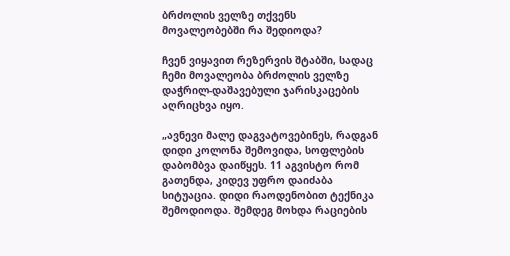ბრძოლის ველზე თქვენს მოვალეობებში რა შედიოდა?

ჩვენ ვიყავით რეზერვის შტაბში, სადაც ჩემი მოვალეობა ბრძოლის ველზე დაჭრილ-დაშავებული ჯარისკაცების აღრიცხვა იყო.

„ავნევი მალე დაგვატოვებინეს, რადგან დიდი კოლონა შემოვიდა, სოფლების დაბომბვა დაიწყეს. 11 აგვისტო რომ გათენდა, კიდევ უფრო დაიძაბა სიტუაცია. დიდი რაოდენობით ტექნიკა შემოდიოდა. შემდეგ მოხდა რაციების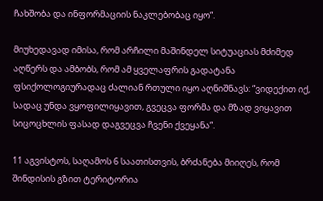ჩახშობა და ინფორმაციის ნაკლებობაც იყო“.

მიუხედავად იმისა, რომ არჩილი მაშინდელ სიტუაციას მძიმედ აღწერს და ამბობს, რომ ამ ყველაფრის გადატანა ფსიქოლოგიურადაც ძალიან რთული იყო აღნიშნავს: “ვიდექით იქ, სადაც უნდა ვყოფილიყავით, გვეცვა ფორმა და მზად ვიყავით სიცოცხლის ფასად დაგვეცვა ჩვენი ქვეყანა“.

11 აგვისტოს, საღამოს 6 საათისთვის, ბრძანება მიიღეს, რომ შინდისის გზით ტერიტორია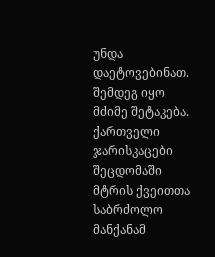უნდა დაეტოვებინათ. შემდეგ იყო მძიმე შეტაკება. ქართველი ჯარისკაცები შეცდომაში მტრის ქვეითთა საბრძოლო მანქანამ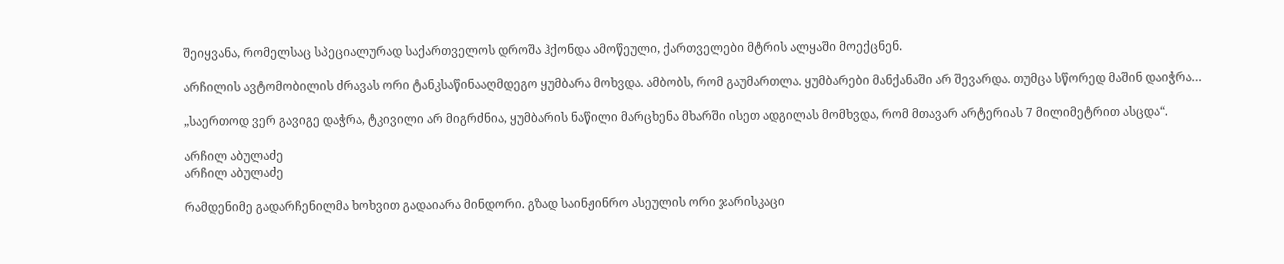შეიყვანა, რომელსაც სპეციალურად საქართველოს დროშა ჰქონდა ამოწეული, ქართველები მტრის ალყაში მოექცნენ.

არჩილის ავტომობილის ძრავას ორი ტანკსაწინააღმდეგო ყუმბარა მოხვდა. ამბობს, რომ გაუმართლა. ყუმბარები მანქანაში არ შევარდა. თუმცა სწორედ მაშინ დაიჭრა…

„საერთოდ ვერ გავიგე დაჭრა, ტკივილი არ მიგრძნია, ყუმბარის ნაწილი მარცხენა მხარში ისეთ ადგილას მომხვდა, რომ მთავარ არტერიას 7 მილიმეტრით ასცდა“.

არჩილ აბულაძე
არჩილ აბულაძე

რამდენიმე გადარჩენილმა ხოხვით გადაიარა მინდორი. გზად საინჟინრო ასეულის ორი ჯარისკაცი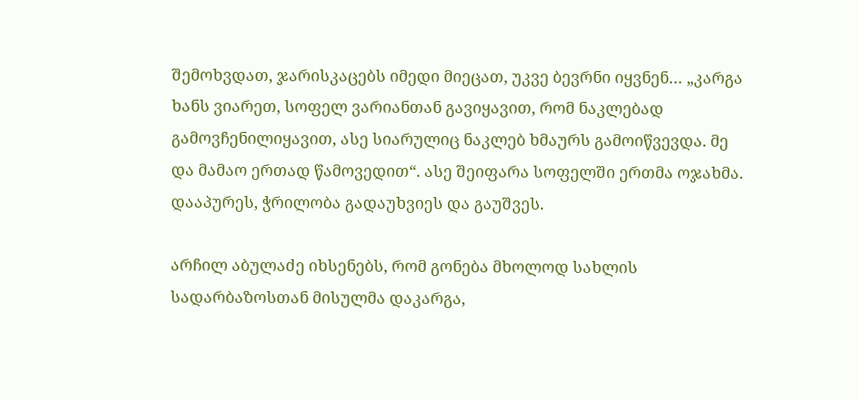შემოხვდათ, ჯარისკაცებს იმედი მიეცათ, უკვე ბევრნი იყვნენ… „კარგა ხანს ვიარეთ, სოფელ ვარიანთან გავიყავით, რომ ნაკლებად გამოვჩენილიყავით, ასე სიარულიც ნაკლებ ხმაურს გამოიწვევდა. მე და მამაო ერთად წამოვედით“. ასე შეიფარა სოფელში ერთმა ოჯახმა. დააპურეს, ჭრილობა გადაუხვიეს და გაუშვეს.

არჩილ აბულაძე იხსენებს, რომ გონება მხოლოდ სახლის სადარბაზოსთან მისულმა დაკარგა,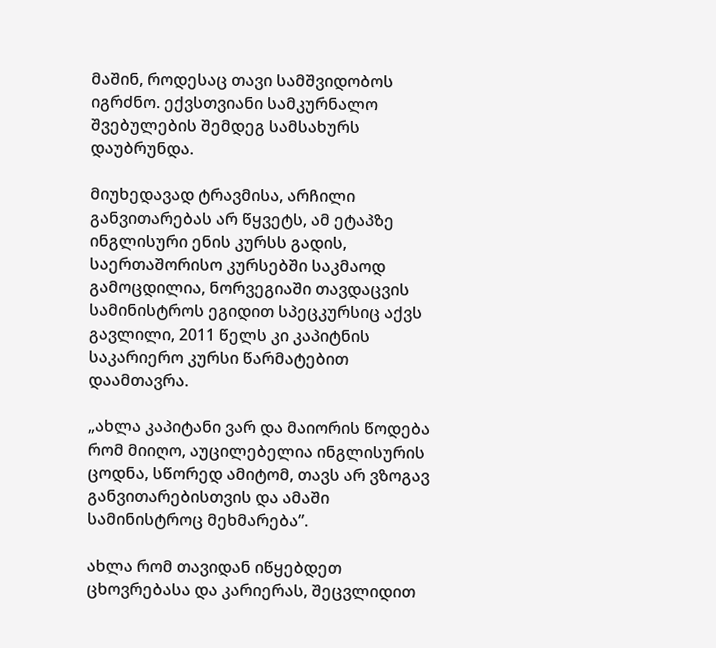მაშინ, როდესაც თავი სამშვიდობოს იგრძნო. ექვსთვიანი სამკურნალო შვებულების შემდეგ სამსახურს დაუბრუნდა.

მიუხედავად ტრავმისა, არჩილი განვითარებას არ წყვეტს, ამ ეტაპზე ინგლისური ენის კურსს გადის, საერთაშორისო კურსებში საკმაოდ გამოცდილია, ნორვეგიაში თავდაცვის სამინისტროს ეგიდით სპეცკურსიც აქვს გავლილი, 2011 წელს კი კაპიტნის საკარიერო კურსი წარმატებით დაამთავრა.

„ახლა კაპიტანი ვარ და მაიორის წოდება რომ მიიღო, აუცილებელია ინგლისურის ცოდნა, სწორედ ამიტომ, თავს არ ვზოგავ განვითარებისთვის და ამაში სამინისტროც მეხმარება”.

ახლა რომ თავიდან იწყებდეთ ცხოვრებასა და კარიერას, შეცვლიდით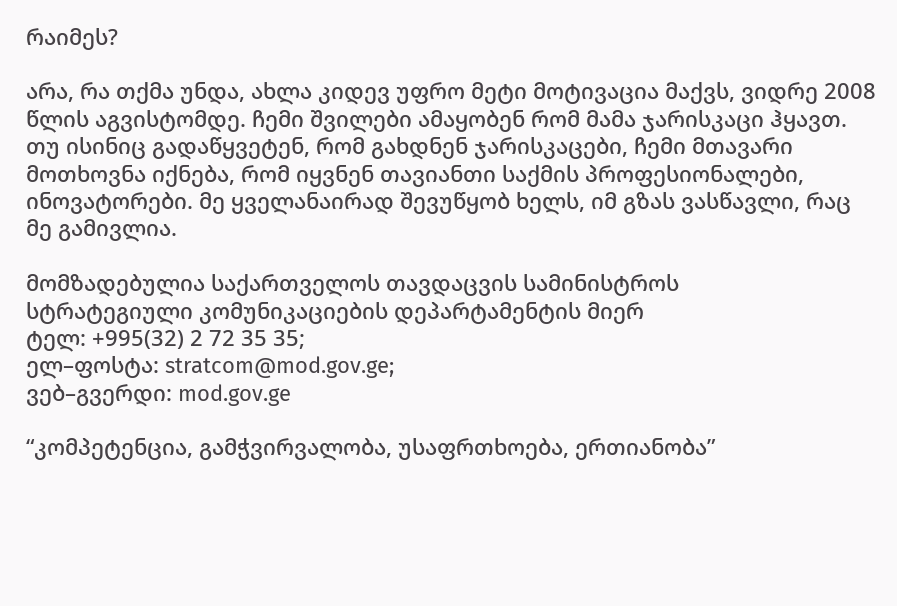რაიმეს?

არა, რა თქმა უნდა, ახლა კიდევ უფრო მეტი მოტივაცია მაქვს, ვიდრე 2008 წლის აგვისტომდე. ჩემი შვილები ამაყობენ რომ მამა ჯარისკაცი ჰყავთ. თუ ისინიც გადაწყვეტენ, რომ გახდნენ ჯარისკაცები, ჩემი მთავარი მოთხოვნა იქნება, რომ იყვნენ თავიანთი საქმის პროფესიონალები, ინოვატორები. მე ყველანაირად შევუწყობ ხელს, იმ გზას ვასწავლი, რაც მე გამივლია.

მომზადებულია საქართველოს თავდაცვის სამინისტროს
სტრატეგიული კომუნიკაციების დეპარტამენტის მიერ
ტელ: +995(32) 2 72 35 35;
ელ–ფოსტა: stratcom@mod.gov.ge;
ვებ–გვერდი: mod.gov.ge

“კომპეტენცია, გამჭვირვალობა, უსაფრთხოება, ერთიანობა”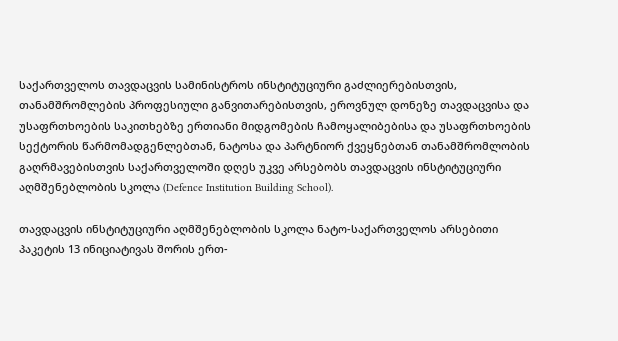საქართველოს თავდაცვის სამინისტროს ინსტიტუციური გაძლიერებისთვის, თანამშრომლების პროფესიული განვითარებისთვის, ეროვნულ დონეზე თავდაცვისა და უსაფრთხოების საკითხებზე ერთიანი მიდგომების ჩამოყალიბებისა და უსაფრთხოების სექტორის წარმომადგენლებთან, ნატოსა და პარტნიორ ქვეყნებთან თანამშრომლობის გაღრმავებისთვის საქართველოში დღეს უკვე არსებობს თავდაცვის ინსტიტუციური აღმშენებლობის სკოლა (Defence Institution Building School).

თავდაცვის ინსტიტუციური აღმშენებლობის სკოლა ნატო-საქართველოს არსებითი პაკეტის 13 ინიციატივას შორის ერთ-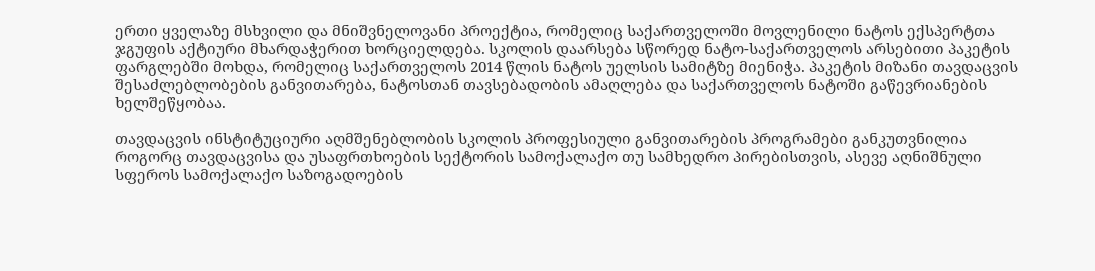ერთი ყველაზე მსხვილი და მნიშვნელოვანი პროექტია, რომელიც საქართველოში მოვლენილი ნატოს ექსპერტთა ჯგუფის აქტიური მხარდაჭერით ხორციელდება. სკოლის დაარსება სწორედ ნატო-საქართველოს არსებითი პაკეტის ფარგლებში მოხდა, რომელიც საქართველოს 2014 წლის ნატოს უელსის სამიტზე მიენიჭა. პაკეტის მიზანი თავდაცვის შესაძლებლობების განვითარება, ნატოსთან თავსებადობის ამაღლება და საქართველოს ნატოში გაწევრიანების ხელშეწყობაა.

თავდაცვის ინსტიტუციური აღმშენებლობის სკოლის პროფესიული განვითარების პროგრამები განკუთვნილია როგორც თავდაცვისა და უსაფრთხოების სექტორის სამოქალაქო თუ სამხედრო პირებისთვის, ასევე აღნიშნული სფეროს სამოქალაქო საზოგადოების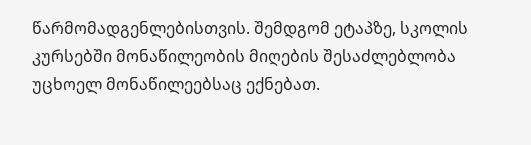წარმომადგენლებისთვის. შემდგომ ეტაპზე, სკოლის კურსებში მონაწილეობის მიღების შესაძლებლობა უცხოელ მონაწილეებსაც ექნებათ.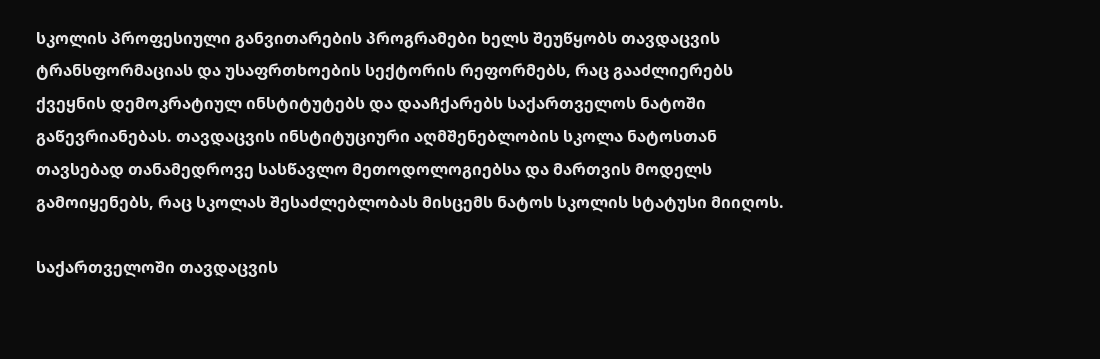სკოლის პროფესიული განვითარების პროგრამები ხელს შეუწყობს თავდაცვის ტრანსფორმაციას და უსაფრთხოების სექტორის რეფორმებს, რაც გააძლიერებს ქვეყნის დემოკრატიულ ინსტიტუტებს და დააჩქარებს საქართველოს ნატოში გაწევრიანებას. თავდაცვის ინსტიტუციური აღმშენებლობის სკოლა ნატოსთან თავსებად თანამედროვე სასწავლო მეთოდოლოგიებსა და მართვის მოდელს გამოიყენებს, რაც სკოლას შესაძლებლობას მისცემს ნატოს სკოლის სტატუსი მიიღოს.

საქართველოში თავდაცვის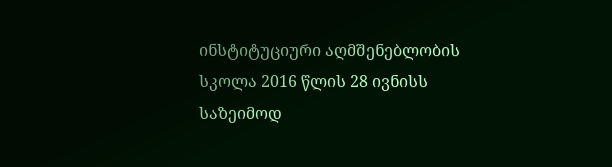ინსტიტუციური აღმშენებლობის სკოლა 2016 წლის 28 ივნისს საზეიმოდ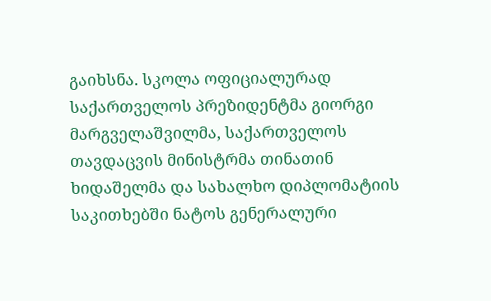გაიხსნა. სკოლა ოფიციალურად საქართველოს პრეზიდენტმა გიორგი მარგველაშვილმა, საქართველოს თავდაცვის მინისტრმა თინათინ ხიდაშელმა და სახალხო დიპლომატიის საკითხებში ნატოს გენერალური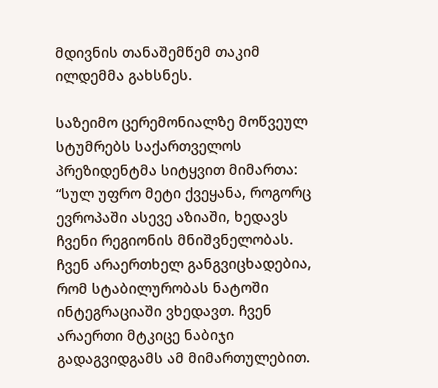მდივნის თანაშემწემ თაკიმ ილდემმა გახსნეს.

საზეიმო ცერემონიალზე მოწვეულ სტუმრებს საქართველოს პრეზიდენტმა სიტყვით მიმართა: “სულ უფრო მეტი ქვეყანა, როგორც ევროპაში ასევე აზიაში, ხედავს ჩვენი რეგიონის მნიშვნელობას. ჩვენ არაერთხელ განგვიცხადებია, რომ სტაბილურობას ნატოში ინტეგრაციაში ვხედავთ. ჩვენ არაერთი მტკიცე ნაბიჯი გადაგვიდგამს ამ მიმართულებით.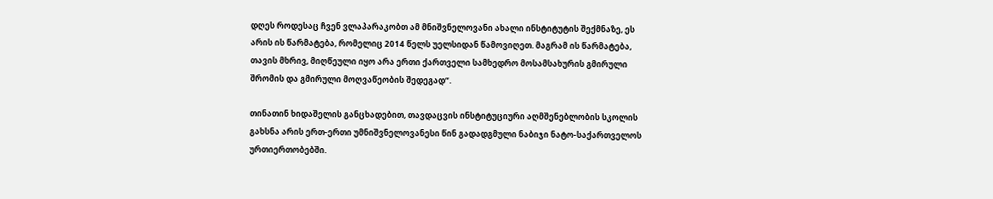დღეს როდესაც ჩვენ ვლაპარაკობთ ამ მნიშვნელოვანი ახალი ინსტიტუტის შექმნაზე, ეს არის ის წარმატება, რომელიც 2014 წელს უელსიდან წამოვიღეთ. მაგრამ ის წარმატება, თავის მხრივ, მიღწეული იყო არა ერთი ქართველი სამხედრო მოსამსახურის გმირული შრომის და გმირული მოღვაწეობის შედეგად“.

თინათინ ხიდაშელის განცხადებით, თავდაცვის ინსტიტუციური აღმშენებლობის სკოლის გახსნა არის ერთ-ერთი უმნიშვნელოვანესი წინ გადადგმული ნაბიჯი ნატო-საქართველოს ურთიერთობებში.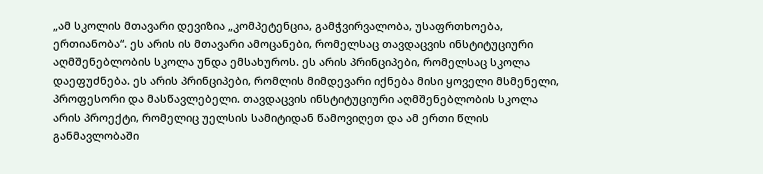„ამ სკოლის მთავარი დევიზია „კომპეტენცია, გამჭვირვალობა, უსაფრთხოება, ერთიანობა“. ეს არის ის მთავარი ამოცანები, რომელსაც თავდაცვის ინსტიტუციური აღმშენებლობის სკოლა უნდა ემსახუროს. ეს არის პრინციპები, რომელსაც სკოლა დაეფუძნება. ეს არის პრინციპები, რომლის მიმდევარი იქნება მისი ყოველი მსმენელი, პროფესორი და მასწავლებელი. თავდაცვის ინსტიტუციური აღმშენებლობის სკოლა არის პროექტი, რომელიც უელსის სამიტიდან წამოვიღეთ და ამ ერთი წლის განმავლობაში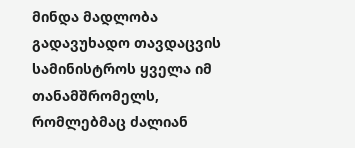მინდა მადლობა გადავუხადო თავდაცვის სამინისტროს ყველა იმ თანამშრომელს, რომლებმაც ძალიან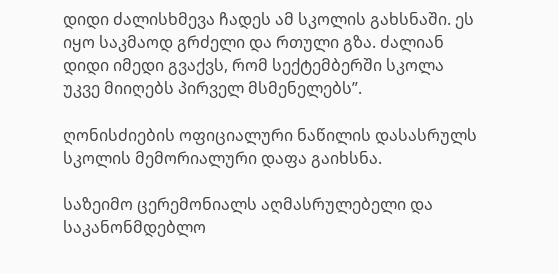დიდი ძალისხმევა ჩადეს ამ სკოლის გახსნაში. ეს იყო საკმაოდ გრძელი და რთული გზა. ძალიან დიდი იმედი გვაქვს, რომ სექტემბერში სკოლა უკვე მიიღებს პირველ მსმენელებს”.

ღონისძიების ოფიციალური ნაწილის დასასრულს სკოლის მემორიალური დაფა გაიხსნა.

საზეიმო ცერემონიალს აღმასრულებელი და საკანონმდებლო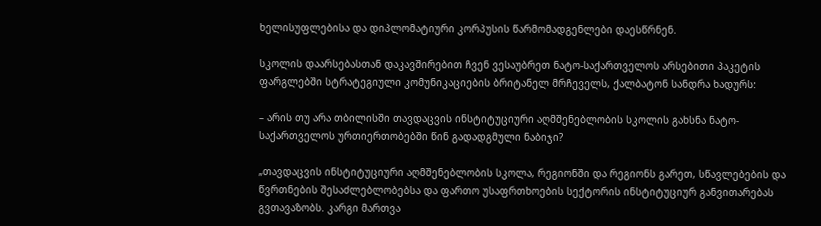ხელისუფლებისა და დიპლომატიური კორპუსის წარმომადგენლები დაესწრნენ.

სკოლის დაარსებასთან დაკავშირებით ჩვენ ვესაუბრეთ ნატო-საქართველოს არსებითი პაკეტის ფარგლებში სტრატეგიული კომუნიკაციების ბრიტანელ მრჩეველს, ქალბატონ სანდრა ხადურს:

– არის თუ არა თბილისში თავდაცვის ინსტიტუციური აღმშენებლობის სკოლის გახსნა ნატო-საქართველოს ურთიერთობებში წინ გადადგმული ნაბიჯი?

„თავდაცვის ინსტიტუციური აღმშენებლობის სკოლა, რეგიონში და რეგიონს გარეთ, სწავლებების და წვრთნების შესაძლებლობებსა და ფართო უსაფრთხოების სექტორის ინსტიტუციურ განვითარებას გვთავაზობს. კარგი მართვა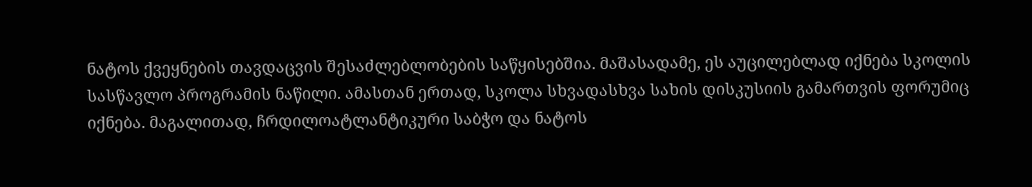ნატოს ქვეყნების თავდაცვის შესაძლებლობების საწყისებშია. მაშასადამე, ეს აუცილებლად იქნება სკოლის სასწავლო პროგრამის ნაწილი. ამასთან ერთად, სკოლა სხვადასხვა სახის დისკუსიის გამართვის ფორუმიც იქნება. მაგალითად, ჩრდილოატლანტიკური საბჭო და ნატოს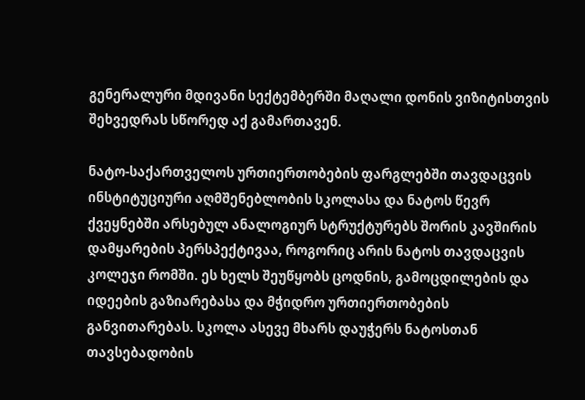გენერალური მდივანი სექტემბერში მაღალი დონის ვიზიტისთვის შეხვედრას სწორედ აქ გამართავენ.

ნატო-საქართველოს ურთიერთობების ფარგლებში თავდაცვის ინსტიტუციური აღმშენებლობის სკოლასა და ნატოს წევრ ქვეყნებში არსებულ ანალოგიურ სტრუქტურებს შორის კავშირის დამყარების პერსპექტივაა, როგორიც არის ნატოს თავდაცვის კოლეჯი რომში. ეს ხელს შეუწყობს ცოდნის, გამოცდილების და იდეების გაზიარებასა და მჭიდრო ურთიერთობების განვითარებას. სკოლა ასევე მხარს დაუჭერს ნატოსთან თავსებადობის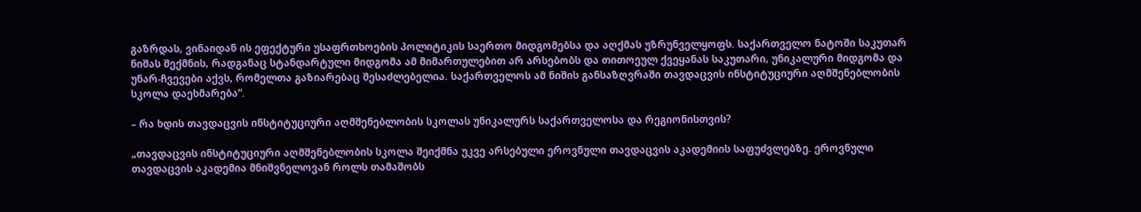გაზრდას, ვინაიდან ის ეფექტური უსაფრთხოების პოლიტიკის საერთო მიდგომებსა და აღქმას უზრუნველყოფს. საქართველო ნატოში საკუთარ ნიშას შექმნის, რადგანაც სტანდარტული მიდგომა ამ მიმართულებით არ არსებობს და თითოეულ ქვეყანას საკუთარი, უნიკალური მიდგომა და უნარ-ჩვევები აქვს, რომელთა გაზიარებაც შესაძლებელია. საქართველოს ამ ნიშის განსაზღვრაში თავდაცვის ინსტიტუციური აღმშენებლობის სკოლა დაეხმარება“.

– რა ხდის თავდაცვის ინსტიტუციური აღმშენებლობის სკოლას უნიკალურს საქართველოსა და რეგიონისთვის?

„თავდაცვის ინსტიტუციური აღმშენებლობის სკოლა შეიქმნა უკვე არსებული ეროვნული თავდაცვის აკადემიის საფუძვლებზე. ეროვნული თავდაცვის აკადემია მნიშვნელოვან როლს თამაშობს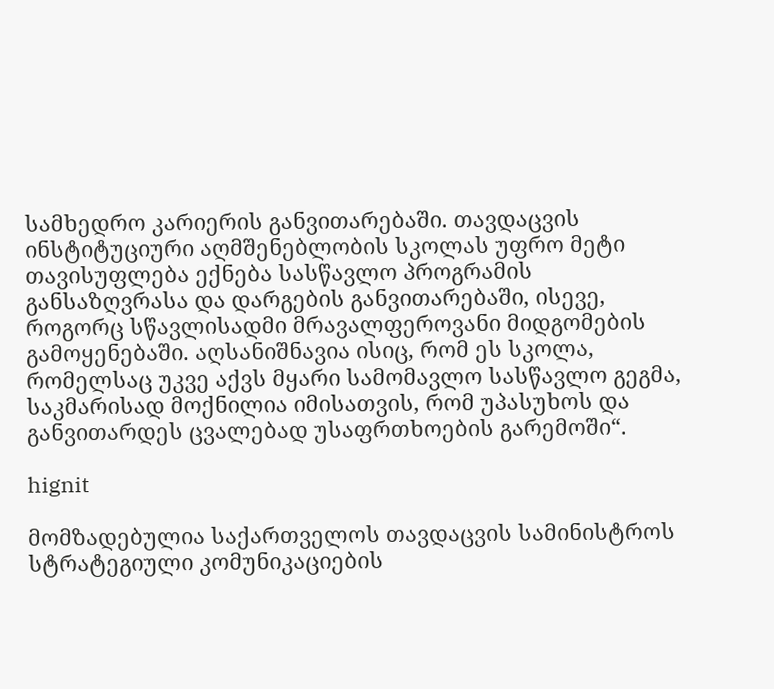სამხედრო კარიერის განვითარებაში. თავდაცვის ინსტიტუციური აღმშენებლობის სკოლას უფრო მეტი თავისუფლება ექნება სასწავლო პროგრამის განსაზღვრასა და დარგების განვითარებაში, ისევე, როგორც სწავლისადმი მრავალფეროვანი მიდგომების გამოყენებაში. აღსანიშნავია ისიც, რომ ეს სკოლა, რომელსაც უკვე აქვს მყარი სამომავლო სასწავლო გეგმა, საკმარისად მოქნილია იმისათვის, რომ უპასუხოს და განვითარდეს ცვალებად უსაფრთხოების გარემოში“.

hignit

მომზადებულია საქართველოს თავდაცვის სამინისტროს
სტრატეგიული კომუნიკაციების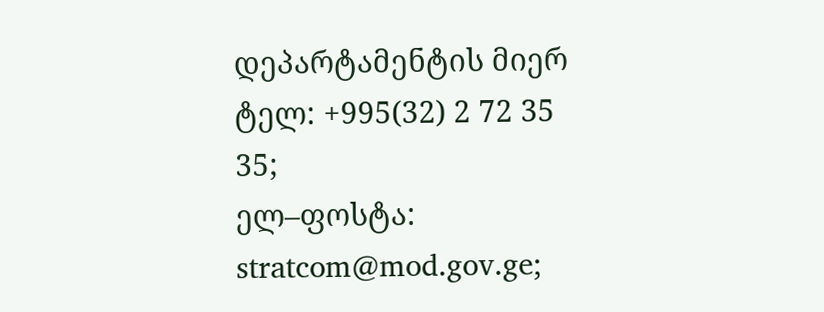დეპარტამენტის მიერ
ტელ: +995(32) 2 72 35 35;
ელ–ფოსტა: stratcom@mod.gov.ge;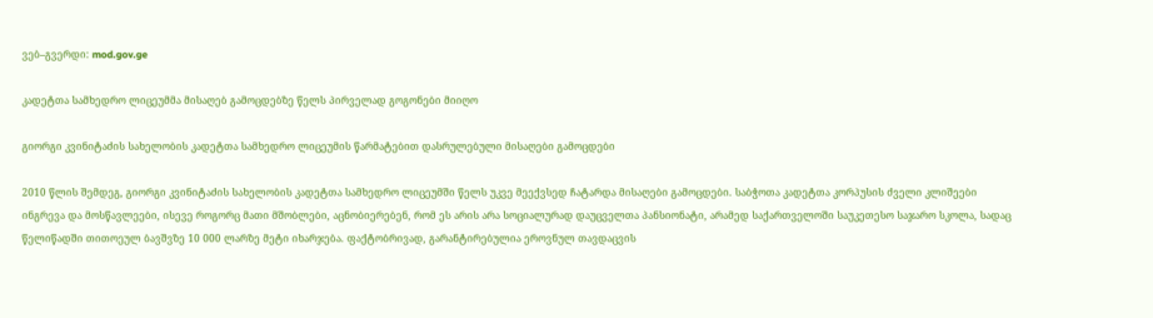ვებ–გვერდი: mod.gov.ge

კადეტთა სამხედრო ლიცეუმმა მისაღებ გამოცდებზე წელს პირველად გოგონები მიიღო

გიორგი კვინიტაძის სახელობის კადეტთა სამხედრო ლიცეუმის წარმატებით დასრულებული მისაღები გამოცდები

2010 წლის შემდეგ, გიორგი კვინიტაძის სახელობის კადეტთა სამხედრო ლიცეუმში წელს უკვე მეექვსედ ჩატარდა მისაღები გამოცდები. საბჭოთა კადეტთა კორპუსის ძველი კლიშეები ინგრევა და მოსწავლეები, ისევე როგორც მათი მშობლები, აცნობიერებენ, რომ ეს არის არა სოციალურად დაუცველთა პანსიონატი, არამედ საქართველოში საუკეთესო საჯარო სკოლა, სადაც წელიწადში თითოეულ ბავშვზე 10 000 ლარზე მეტი იხარჯება. ფაქტობრივად, გარანტირებულია ეროვნულ თავდაცვის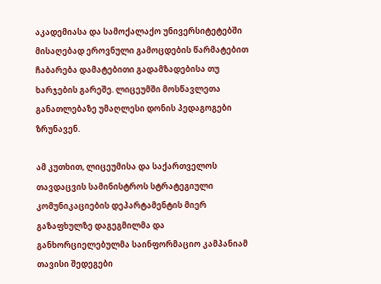აკადემიასა და სამოქალაქო უნივერსიტეტებში მისაღებად ეროვნული გამოცდების წარმატებით ჩაბარება დამატებითი გადამზადებისა თუ ხარჯების გარეშე. ლიცეუმში მოსწავლეთა განათლებაზე უმაღლესი დონის პედაგოგები ზრუნავენ.

ამ კუთხით, ლიცეუმისა და საქართველოს თავდაცვის სამინისტროს სტრატეგიული კომუნიკაციების დეპარტამენტის მიერ გაზაფხულზე დაგეგმილმა და განხორციელებულმა საინფორმაციო კამპანიამ თავისი შედეგები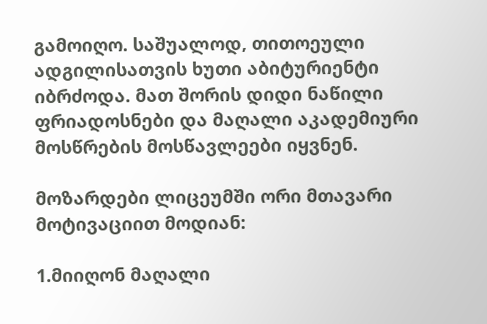გამოიღო. საშუალოდ, თითოეული ადგილისათვის ხუთი აბიტურიენტი იბრძოდა. მათ შორის დიდი ნაწილი ფრიადოსნები და მაღალი აკადემიური მოსწრების მოსწავლეები იყვნენ.

მოზარდები ლიცეუმში ორი მთავარი მოტივაციით მოდიან:

1.მიიღონ მაღალი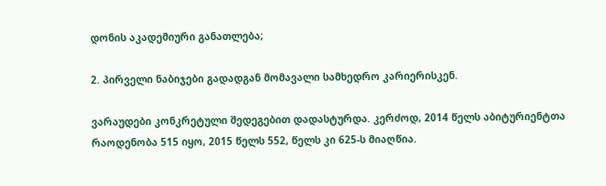დონის აკადემიური განათლება;

2. პირველი ნაბიჯები გადადგან მომავალი სამხედრო კარიერისკენ.

ვარაუდები კონკრეტული შედეგებით დადასტურდა. კერძოდ, 2014 წელს აბიტურიენტთა რაოდენობა 515 იყო, 2015 წელს 552, წელს კი 625-ს მიაღწია.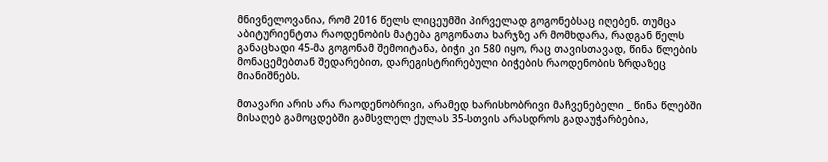მნივნელოვანია, რომ 2016 წელს ლიცეუმში პირველად გოგონებსაც იღებენ. თუმცა აბიტურიენტთა რაოდენობის მატება გოგონათა ხარჯზე არ მომხდარა, რადგან წელს განაცხადი 45-მა გოგონამ შემოიტანა, ბიჭი კი 580 იყო, რაც თავისთავად, წინა წლების მონაცემებთან შედარებით, დარეგისტრირებული ბიჭების რაოდენობის ზრდაზეც მიანიშნებს.

მთავარი არის არა რაოდენობრივი, არამედ ხარისხობრივი მაჩვენებელი _ წინა წლებში მისაღებ გამოცდებში გამსვლელ ქულას 35-სთვის არასდროს გადაუჭარბებია,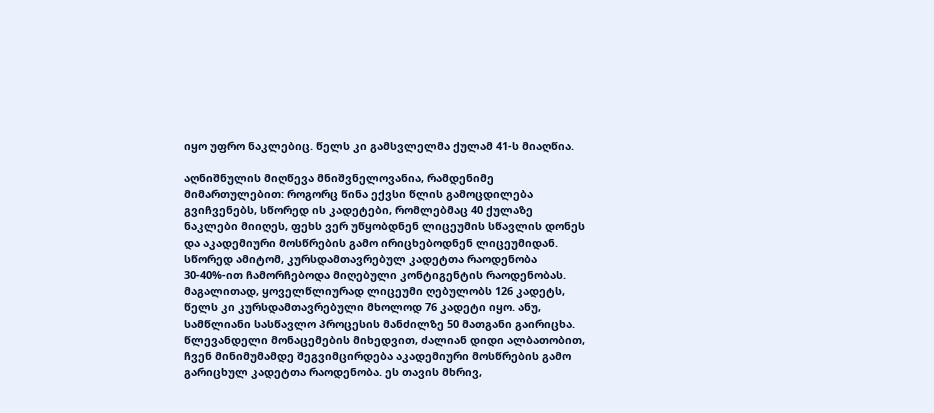იყო უფრო ნაკლებიც. წელს კი გამსვლელმა ქულამ 41-ს მიაღწია.

აღნიშნულის მიღწევა მნიშვნელოვანია, რამდენიმე მიმართულებით: როგორც წინა ექვსი წლის გამოცდილება გვიჩვენებს, სწორედ ის კადეტები, რომლებმაც 40 ქულაზე ნაკლები მიიღეს, ფეხს ვერ უწყობდნენ ლიცეუმის სწავლის დონეს და აკადემიური მოსწრების გამო ირიცხებოდნენ ლიცეუმიდან. სწორედ ამიტომ, კურსდამთავრებულ კადეტთა რაოდენობა 30-40%-ით ჩამორჩებოდა მიღებული კონტიგენტის რაოდენობას. მაგალითად, ყოველწლიურად ლიცეუმი ღებულობს 126 კადეტს, წელს კი კურსდამთავრებული მხოლოდ 76 კადეტი იყო. ანუ, სამწლიანი სასწავლო პროცესის მანძილზე 50 მათგანი გაირიცხა. წლევანდელი მონაცემების მიხედვით, ძალიან დიდი ალბათობით, ჩვენ მინიმუმამდე შეგვიმცირდება აკადემიური მოსწრების გამო გარიცხულ კადეტთა რაოდენობა. ეს თავის მხრივ,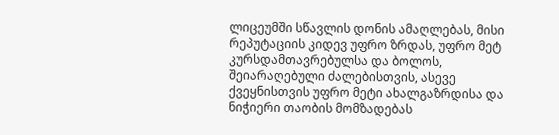ლიცეუმში სწავლის დონის ამაღლებას, მისი რეპუტაციის კიდევ უფრო ზრდას, უფრო მეტ კურსდამთავრებულსა და ბოლოს, შეიარაღებული ძალებისთვის, ასევე ქვეყნისთვის უფრო მეტი ახალგაზრდისა და ნიჭიერი თაობის მომზადებას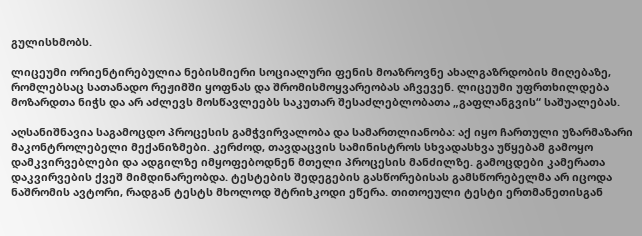გულისხმობს.

ლიცეუმი ორიენტირებულია ნებისმიერი სოციალური ფენის მოაზროვნე ახალგაზრდობის მიღებაზე, რომლებსაც სათანადო რეჟიმში ყოფნას და შრომისმოყვარეობას აჩვევენ. ლიცეუმი უფრთხილდება მოზარდთა ნიჭს და არ აძლევს მოსწავლეებს საკუთარ შესაძლებლობათა „გაფლანგვის“ საშუალებას.

აღსანიშნავია საგამოცდო პროცესის გამჭვირვალობა და სამართლიანობა: აქ იყო ჩართული უზარმაზარი მაკონტროლებელი მექანიზმები. კერძოდ, თავდაცვის სამინისტროს სხვადასხვა უწყებამ გამოყო დამკვირვებლები და ადგილზე იმყოფებოდნენ მთელი პროცესის მანძილზე. გამოცდები კამერათა დაკვირვების ქვეშ მიმდინარეობდა. ტესტების შედეგების გასწორებისას გამსწორებელმა არ იცოდა ნაშრომის ავტორი, რადგან ტესტს მხოლოდ შტრიხკოდი ეწერა. თითოეული ტესტი ერთმანეთისგან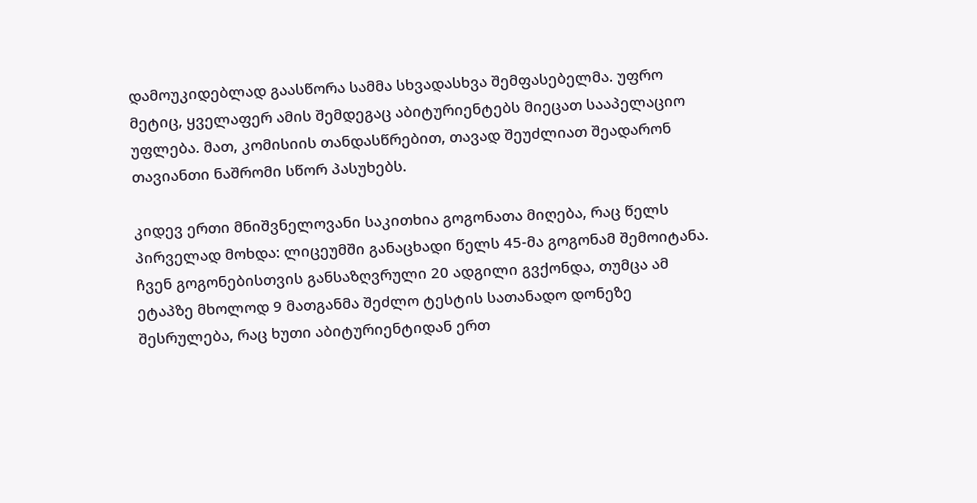დამოუკიდებლად გაასწორა სამმა სხვადასხვა შემფასებელმა. უფრო მეტიც, ყველაფერ ამის შემდეგაც აბიტურიენტებს მიეცათ სააპელაციო უფლება. მათ, კომისიის თანდასწრებით, თავად შეუძლიათ შეადარონ თავიანთი ნაშრომი სწორ პასუხებს.

კიდევ ერთი მნიშვნელოვანი საკითხია გოგონათა მიღება, რაც წელს პირველად მოხდა: ლიცეუმში განაცხადი წელს 45-მა გოგონამ შემოიტანა. ჩვენ გოგონებისთვის განსაზღვრული 20 ადგილი გვქონდა, თუმცა ამ ეტაპზე მხოლოდ 9 მათგანმა შეძლო ტესტის სათანადო დონეზე შესრულება, რაც ხუთი აბიტურიენტიდან ერთ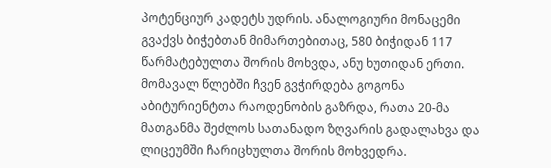პოტენციურ კადეტს უდრის. ანალოგიური მონაცემი გვაქვს ბიჭებთან მიმართებითაც, 580 ბიჭიდან 117 წარმატებულთა შორის მოხვდა, ანუ ხუთიდან ერთი. მომავალ წლებში ჩვენ გვჭირდება გოგონა აბიტურიენტთა რაოდენობის გაზრდა, რათა 20-მა მათგანმა შეძლოს სათანადო ზღვარის გადალახვა და ლიცეუმში ჩარიცხულთა შორის მოხვედრა.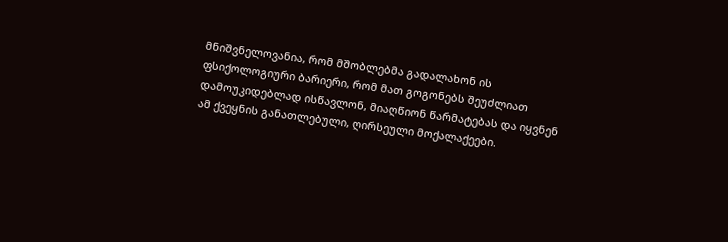მნიშვნელოვანია, რომ მშობლებმა გადალახონ ის ფსიქოლოგიური ბარიერი, რომ მათ გოგონებს შეუძლიათ დამოუკიდებლად ისწავლონ, მიაღწიონ წარმატებას და იყვნენ ამ ქვეყნის განათლებული, ღირსეული მოქალაქეები.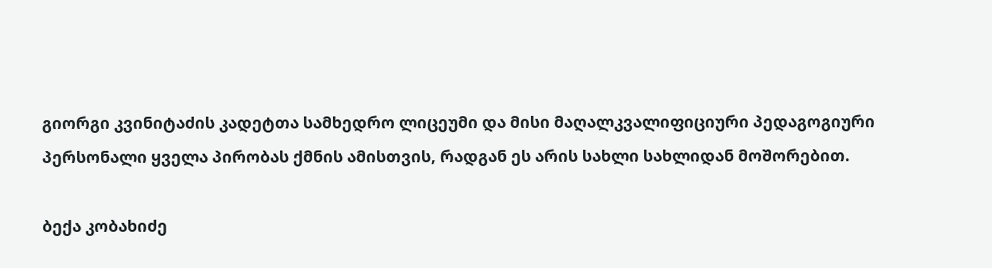გიორგი კვინიტაძის კადეტთა სამხედრო ლიცეუმი და მისი მაღალკვალიფიციური პედაგოგიური პერსონალი ყველა პირობას ქმნის ამისთვის, რადგან ეს არის სახლი სახლიდან მოშორებით.

ბექა კობახიძე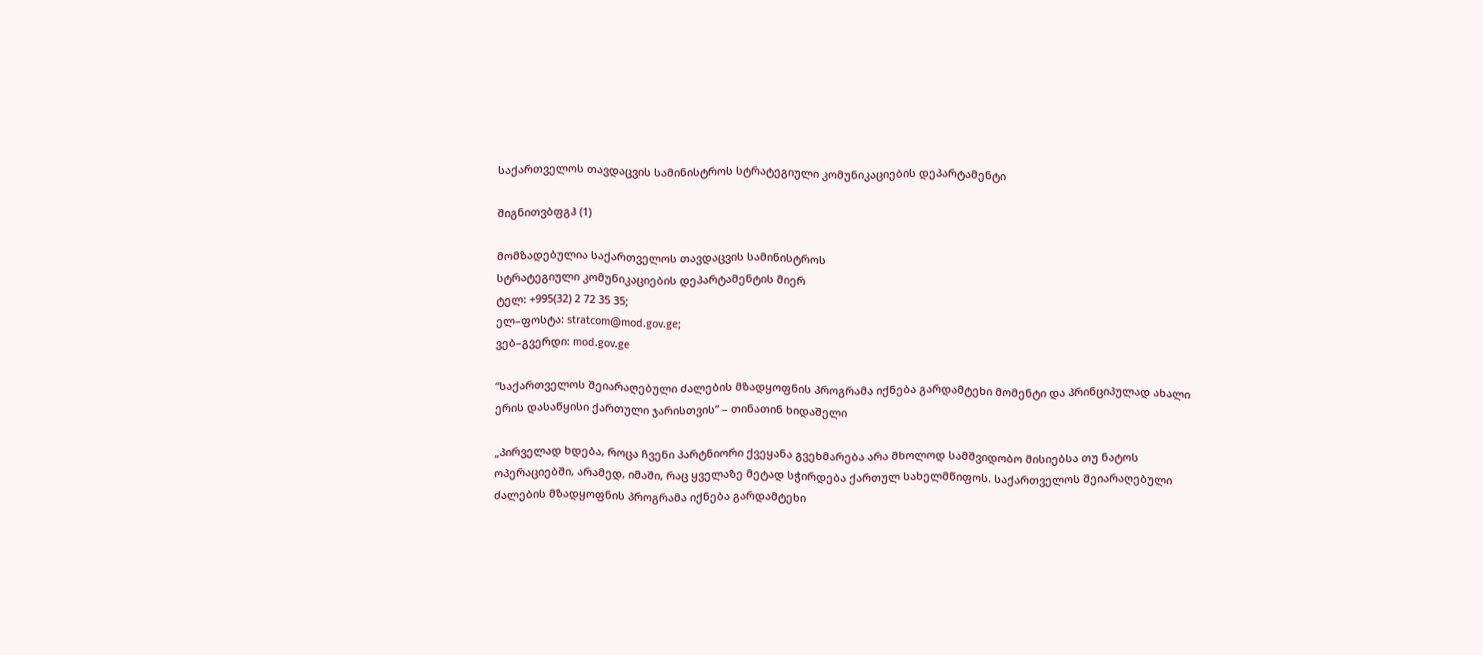საქართველოს თავდაცვის სამინისტროს სტრატეგიული კომუნიკაციების დეპარტამენტი

შიგნითვბფგჰ (1)

მომზადებულია საქართველოს თავდაცვის სამინისტროს
სტრატეგიული კომუნიკაციების დეპარტამენტის მიერ
ტელ: +995(32) 2 72 35 35;
ელ–ფოსტა: stratcom@mod.gov.ge;
ვებ–გვერდი: mod.gov.ge

“საქართველოს შეიარაღებული ძალების მზადყოფნის პროგრამა იქნება გარდამტეხი მომენტი და პრინციპულად ახალი ერის დასაწყისი ქართული ჯარისთვის” – თინათინ ხიდაშელი

„პირველად ხდება, როცა ჩვენი პარტნიორი ქვეყანა გვეხმარება არა მხოლოდ სამშვიდობო მისიებსა თუ ნატოს ოპერაციებში, არამედ, იმაში, რაც ყველაზე მეტად სჭირდება ქართულ სახელმწიფოს. საქართველოს შეიარაღებული ძალების მზადყოფნის პროგრამა იქნება გარდამტეხი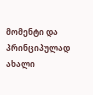მომენტი და პრინციპულად ახალი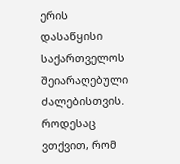ერის დასაწყისი საქართველოს შეიარაღებული ძალებისთვის. როდესაც ვთქვით, რომ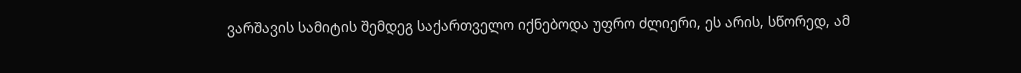ვარშავის სამიტის შემდეგ საქართველო იქნებოდა უფრო ძლიერი, ეს არის, სწორედ, ამ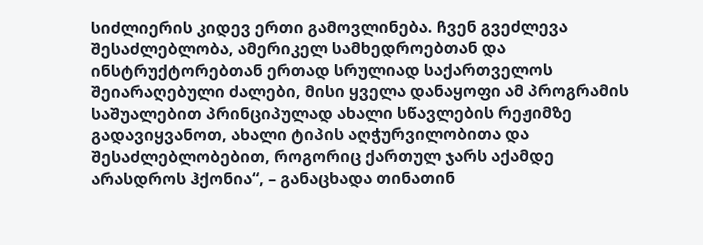სიძლიერის კიდევ ერთი გამოვლინება. ჩვენ გვეძლევა შესაძლებლობა, ამერიკელ სამხედროებთან და ინსტრუქტორებთან ერთად სრულიად საქართველოს შეიარაღებული ძალები, მისი ყველა დანაყოფი ამ პროგრამის საშუალებით პრინციპულად ახალი სწავლების რეჟიმზე გადავიყვანოთ, ახალი ტიპის აღჭურვილობითა და შესაძლებლობებით, როგორიც ქართულ ჯარს აქამდე არასდროს ჰქონია“, – განაცხადა თინათინ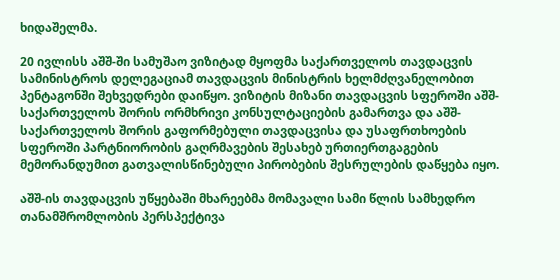ხიდაშელმა.

20 ივლისს აშშ-ში სამუშაო ვიზიტად მყოფმა საქართველოს თავდაცვის სამინისტროს დელეგაციამ თავდაცვის მინისტრის ხელმძღვანელობით პენტაგონში შეხვედრები დაიწყო. ვიზიტის მიზანი თავდაცვის სფეროში აშშ-საქართველოს შორის ორმხრივი კონსულტაციების გამართვა და აშშ-საქართველოს შორის გაფორმებული თავდაცვისა და უსაფრთხოების სფეროში პარტნიორობის გაღრმავების შესახებ ურთიერთგაგების მემორანდუმით გათვალისწინებული პირობების შესრულების დაწყება იყო.

აშშ-ის თავდაცვის უწყებაში მხარეებმა მომავალი სამი წლის სამხედრო თანამშრომლობის პერსპექტივა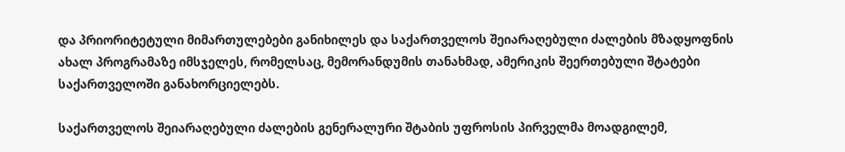და პრიორიტეტული მიმართულებები განიხილეს და საქართველოს შეიარაღებული ძალების მზადყოფნის ახალ პროგრამაზე იმსჯელეს, რომელსაც, მემორანდუმის თანახმად, ამერიკის შეერთებული შტატები საქართველოში განახორციელებს.

საქართველოს შეიარაღებული ძალების გენერალური შტაბის უფროსის პირველმა მოადგილემ,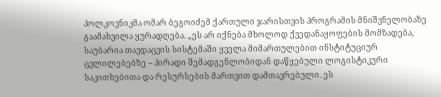პოლკოვნიკმა ომარ ბეგოიძემ ქართული ჯარისთვის პროგრამის მნიშვნელობაზე გაამახვილა ყურადღება. „ეს არ იქნება მხოლოდ ქვედანაყოფების მომზადება, საუბარია თავდაცვის სისტემაში ყველა მიმართულებით ინსტიტუციურ ცვლილებებზე – პირადი შემადგენლობიდან დაწყებული ლოგისტიკური საკითხებითა და რესურსების მართვით დამთავრებული. ეს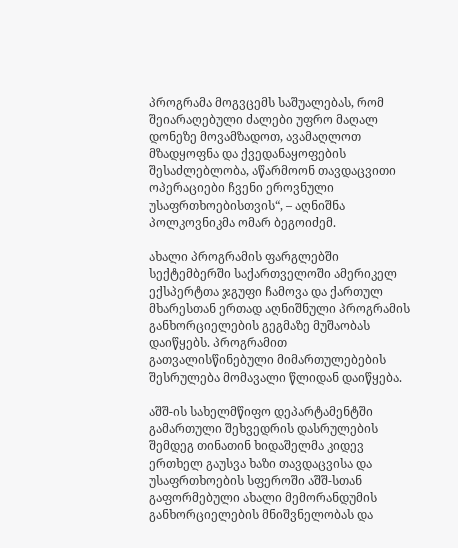პროგრამა მოგვცემს საშუალებას, რომ შეიარაღებული ძალები უფრო მაღალ დონეზე მოვამზადოთ, ავამაღლოთ მზადყოფნა და ქვედანაყოფების შესაძლებლობა, აწარმოონ თავდაცვითი ოპერაციები ჩვენი ეროვნული უსაფრთხოებისთვის“, – აღნიშნა პოლკოვნიკმა ომარ ბეგოიძემ.

ახალი პროგრამის ფარგლებში სექტემბერში საქართველოში ამერიკელ ექსპერტთა ჯგუფი ჩამოვა და ქართულ მხარესთან ერთად აღნიშნული პროგრამის განხორციელების გეგმაზე მუშაობას დაიწყებს. პროგრამით გათვალისწინებული მიმართულებების შესრულება მომავალი წლიდან დაიწყება.

აშშ-ის სახელმწიფო დეპარტამენტში გამართული შეხვედრის დასრულების შემდეგ თინათინ ხიდაშელმა კიდევ ერთხელ გაუსვა ხაზი თავდაცვისა და უსაფრთხოების სფეროში აშშ-სთან გაფორმებული ახალი მემორანდუმის განხორციელების მნიშვნელობას და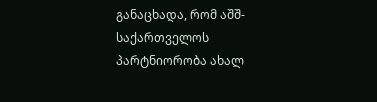განაცხადა, რომ აშშ-საქართველოს პარტნიორობა ახალ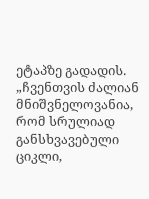ეტაპზე გადადის. „ჩვენთვის ძალიან მნიშვნელოვანია, რომ სრულიად განსხვავებული ციკლი,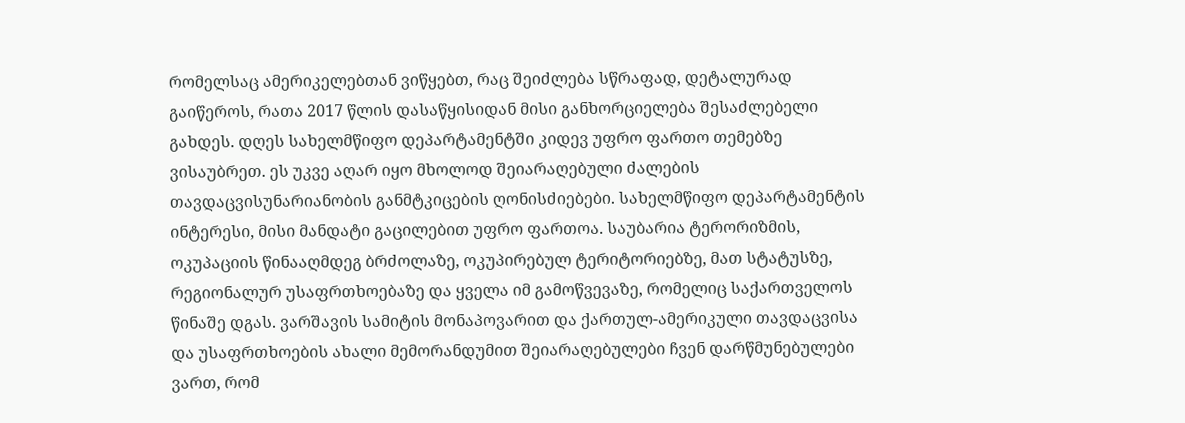რომელსაც ამერიკელებთან ვიწყებთ, რაც შეიძლება სწრაფად, დეტალურად გაიწეროს, რათა 2017 წლის დასაწყისიდან მისი განხორციელება შესაძლებელი გახდეს. დღეს სახელმწიფო დეპარტამენტში კიდევ უფრო ფართო თემებზე ვისაუბრეთ. ეს უკვე აღარ იყო მხოლოდ შეიარაღებული ძალების თავდაცვისუნარიანობის განმტკიცების ღონისძიებები. სახელმწიფო დეპარტამენტის ინტერესი, მისი მანდატი გაცილებით უფრო ფართოა. საუბარია ტერორიზმის, ოკუპაციის წინააღმდეგ ბრძოლაზე, ოკუპირებულ ტერიტორიებზე, მათ სტატუსზე, რეგიონალურ უსაფრთხოებაზე და ყველა იმ გამოწვევაზე, რომელიც საქართველოს წინაშე დგას. ვარშავის სამიტის მონაპოვარით და ქართულ-ამერიკული თავდაცვისა და უსაფრთხოების ახალი მემორანდუმით შეიარაღებულები ჩვენ დარწმუნებულები ვართ, რომ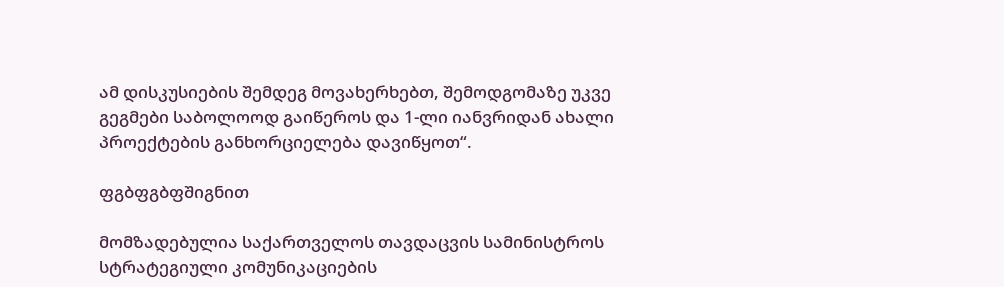ამ დისკუსიების შემდეგ მოვახერხებთ, შემოდგომაზე უკვე გეგმები საბოლოოდ გაიწეროს და 1-ლი იანვრიდან ახალი პროექტების განხორციელება დავიწყოთ“.

ფგბფგბფშიგნით

მომზადებულია საქართველოს თავდაცვის სამინისტროს
სტრატეგიული კომუნიკაციების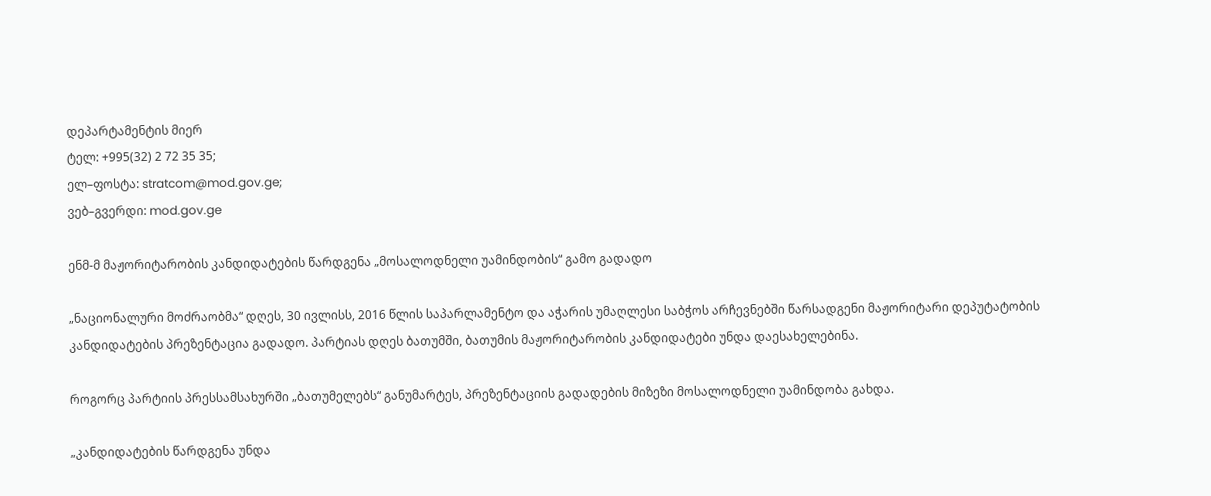დეპარტამენტის მიერ
ტელ: +995(32) 2 72 35 35;
ელ–ფოსტა: stratcom@mod.gov.ge;
ვებ–გვერდი: mod.gov.ge

ენმ-მ მაჟორიტარობის კანდიდატების წარდგენა „მოსალოდნელი უამინდობის“ გამო გადადო

„ნაციონალური მოძრაობმა“ დღეს, 30 ივლისს, 2016 წლის საპარლამენტო და აჭარის უმაღლესი საბჭოს არჩევნებში წარსადგენი მაჟორიტარი დეპუტატობის კანდიდატების პრეზენტაცია გადადო. პარტიას დღეს ბათუმში, ბათუმის მაჟორიტარობის კანდიდატები უნდა დაესახელებინა.

როგორც პარტიის პრესსამსახურში „ბათუმელებს“ განუმარტეს, პრეზენტაციის გადადების მიზეზი მოსალოდნელი უამინდობა გახდა.

„კანდიდატების წარდგენა უნდა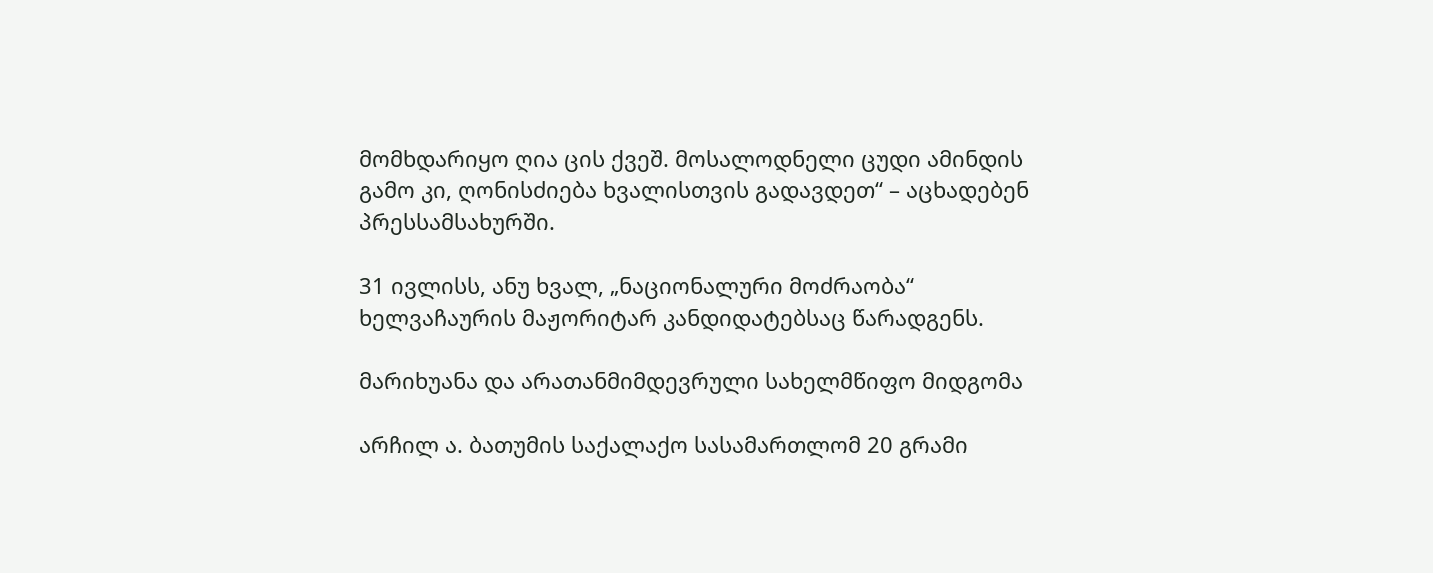მომხდარიყო ღია ცის ქვეშ. მოსალოდნელი ცუდი ამინდის გამო კი, ღონისძიება ხვალისთვის გადავდეთ“ – აცხადებენ პრესსამსახურში.

31 ივლისს, ანუ ხვალ, „ნაციონალური მოძრაობა“ ხელვაჩაურის მაჟორიტარ კანდიდატებსაც წარადგენს.

მარიხუანა და არათანმიმდევრული სახელმწიფო მიდგომა

არჩილ ა. ბათუმის საქალაქო სასამართლომ 20 გრამი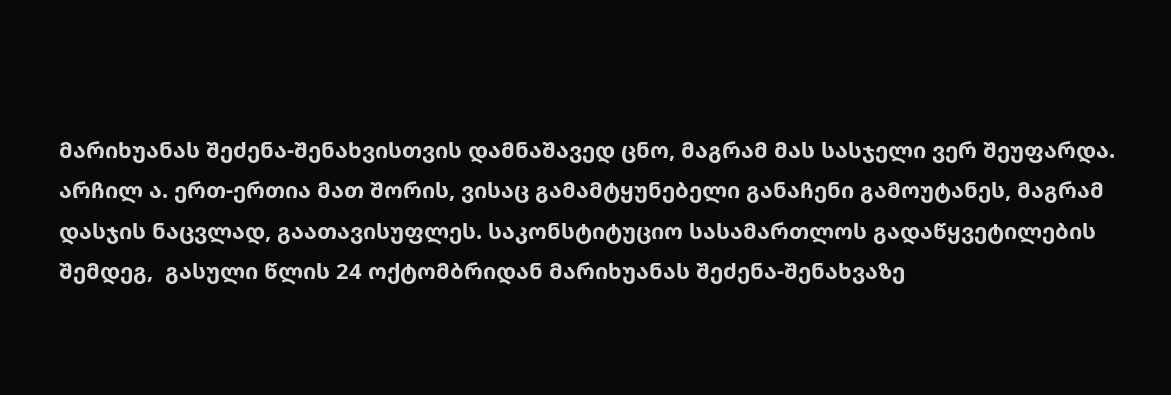მარიხუანას შეძენა-შენახვისთვის დამნაშავედ ცნო, მაგრამ მას სასჯელი ვერ შეუფარდა. არჩილ ა. ერთ-ერთია მათ შორის, ვისაც გამამტყუნებელი განაჩენი გამოუტანეს, მაგრამ დასჯის ნაცვლად, გაათავისუფლეს. საკონსტიტუციო სასამართლოს გადაწყვეტილების შემდეგ,  გასული წლის 24 ოქტომბრიდან მარიხუანას შეძენა-შენახვაზე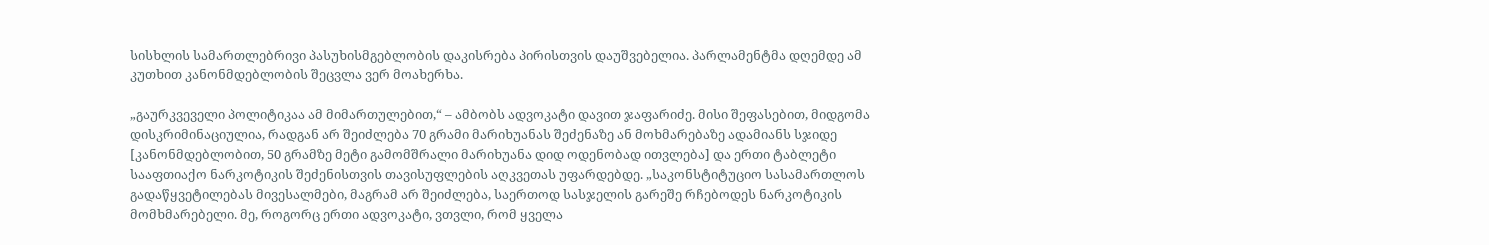სისხლის სამართლებრივი პასუხისმგებლობის დაკისრება პირისთვის დაუშვებელია. პარლამენტმა დღემდე ამ კუთხით კანონმდებლობის შეცვლა ვერ მოახერხა.

„გაურკვეველი პოლიტიკაა ამ მიმართულებით,“ – ამბობს ადვოკატი დავით ჯაფარიძე. მისი შეფასებით, მიდგომა დისკრიმინაციულია, რადგან არ შეიძლება 70 გრამი მარიხუანას შეძენაზე ან მოხმარებაზე ადამიანს სჯიდე [კანონმდებლობით, 50 გრამზე მეტი გამომშრალი მარიხუანა დიდ ოდენობად ითვლება] და ერთი ტაბლეტი სააფთიაქო ნარკოტიკის შეძენისთვის თავისუფლების აღკვეთას უფარდებდე. „საკონსტიტუციო სასამართლოს გადაწყვეტილებას მივესალმები, მაგრამ არ შეიძლება, საერთოდ სასჯელის გარეშე რჩებოდეს ნარკოტიკის მომხმარებელი. მე, როგორც ერთი ადვოკატი, ვთვლი, რომ ყველა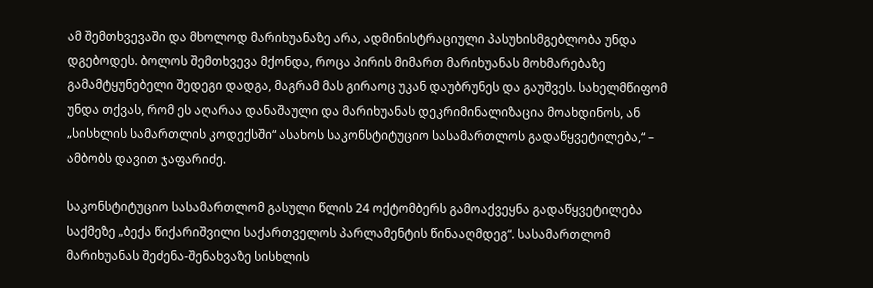ამ შემთხვევაში და მხოლოდ მარიხუანაზე არა, ადმინისტრაციული პასუხისმგებლობა უნდა დგებოდეს. ბოლოს შემთხვევა მქონდა, როცა პირის მიმართ მარიხუანას მოხმარებაზე გამამტყუნებელი შედეგი დადგა, მაგრამ მას გირაოც უკან დაუბრუნეს და გაუშვეს. სახელმწიფომ უნდა თქვას, რომ ეს აღარაა დანაშაული და მარიხუანას დეკრიმინალიზაცია მოახდინოს, ან „სისხლის სამართლის კოდექსში“ ასახოს საკონსტიტუციო სასამართლოს გადაწყვეტილება,“ – ამბობს დავით ჯაფარიძე.

საკონსტიტუციო სასამართლომ გასული წლის 24 ოქტომბერს გამოაქვეყნა გადაწყვეტილება საქმეზე „ბექა წიქარიშვილი საქართველოს პარლამენტის წინააღმდეგ“. სასამართლომ მარიხუანას შეძენა-შენახვაზე სისხლის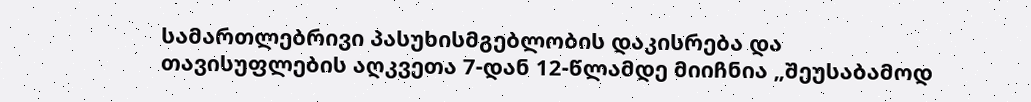სამართლებრივი პასუხისმგებლობის დაკისრება და თავისუფლების აღკვეთა 7-დან 12-წლამდე მიიჩნია „შეუსაბამოდ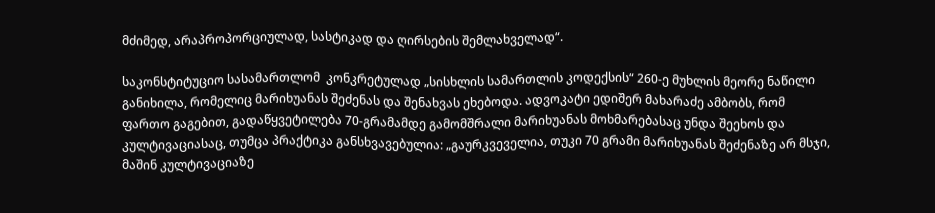მძიმედ, არაპროპორციულად, სასტიკად და ღირსების შემლახველად“.

საკონსტიტუციო სასამართლომ  კონკრეტულად „სისხლის სამართლის კოდექსის“ 260-ე მუხლის მეორე ნაწილი განიხილა, რომელიც მარიხუანას შეძენას და შენახვას ეხებოდა. ადვოკატი ედიშერ მახარაძე ამბობს, რომ ფართო გაგებით, გადაწყვეტილება 70-გრამამდე გამომშრალი მარიხუანას მოხმარებასაც უნდა შეეხოს და კულტივაციასაც, თუმცა პრაქტიკა განსხვავებულია: „გაურკვეველია, თუკი 70 გრამი მარიხუანას შეძენაზე არ მსჯი, მაშინ კულტივაციაზე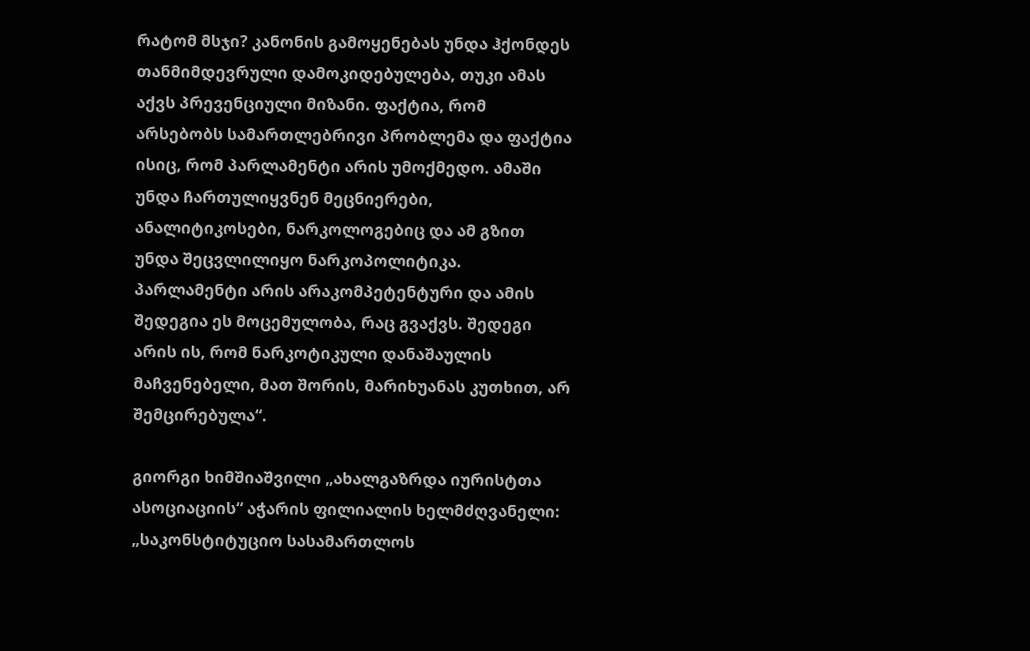რატომ მსჯი? კანონის გამოყენებას უნდა ჰქონდეს თანმიმდევრული დამოკიდებულება, თუკი ამას აქვს პრევენციული მიზანი. ფაქტია, რომ არსებობს სამართლებრივი პრობლემა და ფაქტია ისიც, რომ პარლამენტი არის უმოქმედო. ამაში უნდა ჩართულიყვნენ მეცნიერები, ანალიტიკოსები, ნარკოლოგებიც და ამ გზით უნდა შეცვლილიყო ნარკოპოლიტიკა. პარლამენტი არის არაკომპეტენტური და ამის შედეგია ეს მოცემულობა, რაც გვაქვს. შედეგი არის ის, რომ ნარკოტიკული დანაშაულის მაჩვენებელი, მათ შორის, მარიხუანას კუთხით, არ შემცირებულა“.

გიორგი ხიმშიაშვილი „ახალგაზრდა იურისტთა ასოციაციის“ აჭარის ფილიალის ხელმძღვანელი: „საკონსტიტუციო სასამართლოს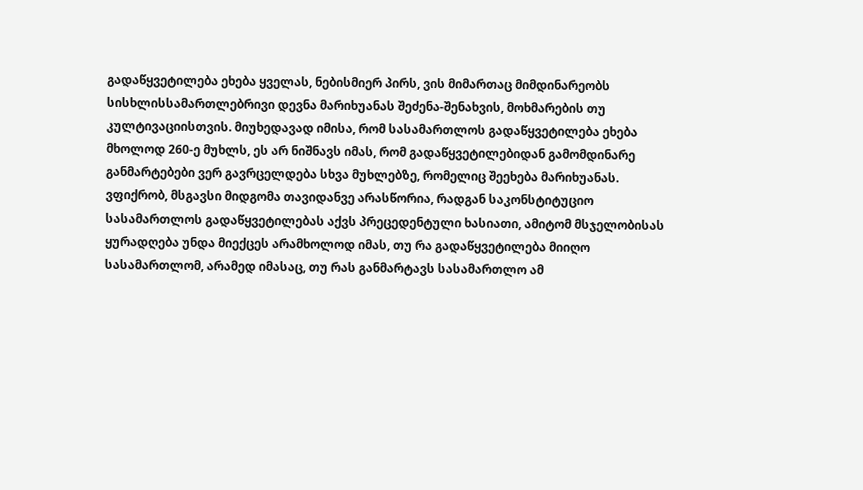გადაწყვეტილება ეხება ყველას, ნებისმიერ პირს, ვის მიმართაც მიმდინარეობს სისხლისსამართლებრივი დევნა მარიხუანას შეძენა-შენახვის, მოხმარების თუ კულტივაციისთვის. მიუხედავად იმისა, რომ სასამართლოს გადაწყვეტილება ეხება მხოლოდ 260-ე მუხლს, ეს არ ნიშნავს იმას, რომ გადაწყვეტილებიდან გამომდინარე განმარტებები ვერ გავრცელდება სხვა მუხლებზე, რომელიც შეეხება მარიხუანას. ვფიქრობ, მსგავსი მიდგომა თავიდანვე არასწორია, რადგან საკონსტიტუციო სასამართლოს გადაწყვეტილებას აქვს პრეცედენტული ხასიათი, ამიტომ მსჯელობისას ყურადღება უნდა მიექცეს არამხოლოდ იმას, თუ რა გადაწყვეტილება მიიღო სასამართლომ, არამედ იმასაც, თუ რას განმარტავს სასამართლო ამ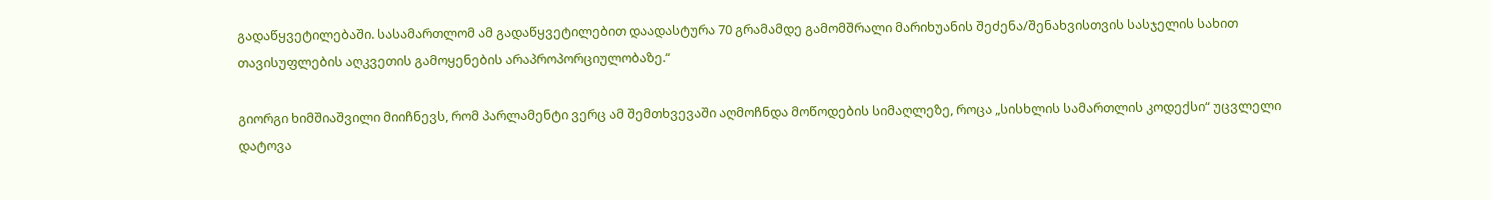გადაწყვეტილებაში. სასამართლომ ამ გადაწყვეტილებით დაადასტურა 70 გრამამდე გამომშრალი მარიხუანის შეძენა/შენახვისთვის სასჯელის სახით თავისუფლების აღკვეთის გამოყენების არაპროპორციულობაზე.“

გიორგი ხიმშიაშვილი მიიჩნევს, რომ პარლამენტი ვერც ამ შემთხვევაში აღმოჩნდა მოწოდების სიმაღლეზე, როცა „სისხლის სამართლის კოდექსი“ უცვლელი დატოვა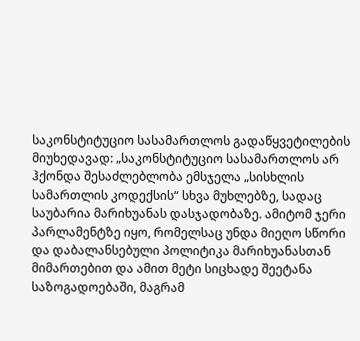საკონსტიტუციო სასამართლოს გადაწყვეტილების მიუხედავად: „საკონსტიტუციო სასამართლოს არ ჰქონდა შესაძლებლობა ემსჯელა „სისხლის სამართლის კოდექსის“ სხვა მუხლებზე, სადაც საუბარია მარიხუანას დასჯადობაზე. ამიტომ ჯერი პარლამენტზე იყო, რომელსაც უნდა მიეღო სწორი და დაბალანსებული პოლიტიკა მარიხუანასთან მიმართებით და ამით მეტი სიცხადე შეეტანა საზოგადოებაში, მაგრამ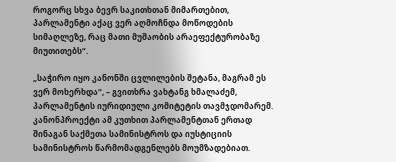როგორც სხვა ბევრ საკითხთან მიმართებით, პარლამენტი აქაც ვერ აღმოჩნდა მოწოდების სიმაღლეზე, რაც მათი მუშაობის არაეფექტურობაზე მიუთითებს“.

„საჭირო იყო კანონში ცვლილების შეტანა, მაგრამ ეს ვერ მოხერხდა“, – გვითხრა ვახტანგ ხმალაძემ, პარლამენტის იურიდიული კომიტეტის თავმჯდომარემ. კანონპროექტი ამ კუთხით პარლამენტთან ერთად შინაგან საქმეთა სამინისტროს და იუსტიციის სამინისტროს წარმომადგენლებს მოუმზადებიათ.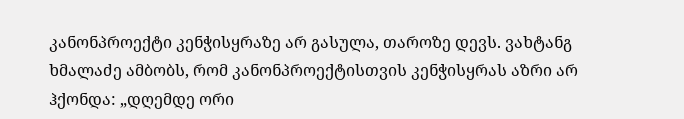კანონპროექტი კენჭისყრაზე არ გასულა, თაროზე დევს. ვახტანგ ხმალაძე ამბობს, რომ კანონპროექტისთვის კენჭისყრას აზრი არ ჰქონდა: „დღემდე ორი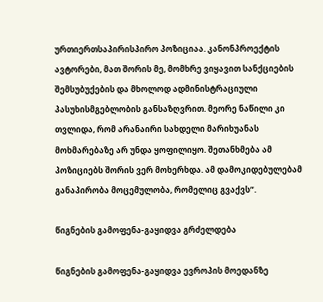ურთიერთსაპირისპირო პოზიციაა. კანონპროექტის ავტორები, მათ შორის მე, მომხრე ვიყავით სანქციების შემსუბუქების და მხოლოდ ადმინისტრაციული პასუხისმგებლობის განსაზღვრით. მეორე ნაწილი კი თვლიდა, რომ არანაირი სახდელი მარიხუანას მოხმარებაზე არ უნდა ყოფილიყო. შეთანხმება ამ პოზიციებს შორის ვერ მოხერხდა. ამ დამოკიდებულებამ განაპირობა მოცემულობა, რომელიც გვაქვს“.

წიგნების გამოფენა-გაყიდვა გრძელდება

წიგნების გამოფენა-გაყიდვა ევროპის მოედანზე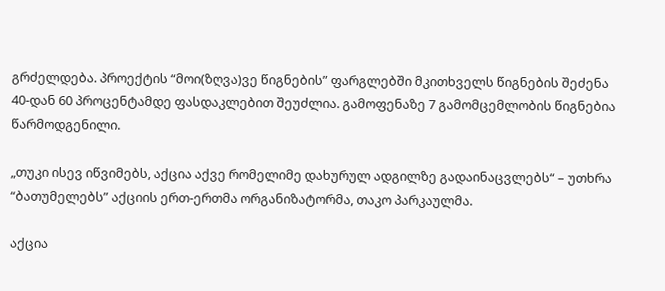გრძელდება. პროექტის “მოი(ზღვა)ვე წიგნების” ფარგლებში მკითხველს წიგნების შეძენა 40-დან 60 პროცენტამდე ფასდაკლებით შეუძლია. გამოფენაზე 7 გამომცემლობის წიგნებია წარმოდგენილი.

„თუკი ისევ იწვიმებს, აქცია აქვე რომელიმე დახურულ ადგილზე გადაინაცვლებს“ – უთხრა “ბათუმელებს” აქციის ერთ-ერთმა ორგანიზატორმა, თაკო პარკაულმა.

აქცია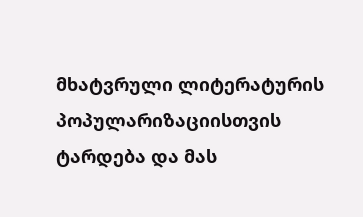მხატვრული ლიტერატურის პოპულარიზაციისთვის ტარდება და მას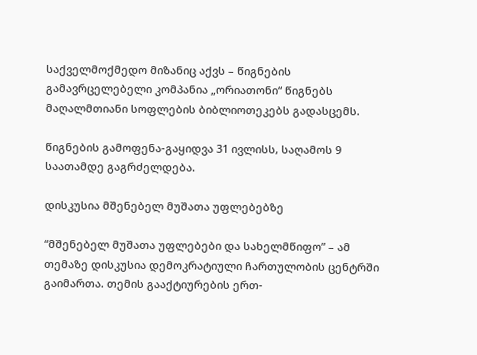საქველმოქმედო მიზანიც აქვს – წიგნების გამავრცელებელი კომპანია „ორიათონი“ წიგნებს მაღალმთიანი სოფლების ბიბლიოთეკებს გადასცემს.

წიგნების გამოფენა-გაყიდვა 31 ივლისს, საღამოს 9 საათამდე გაგრძელდება.

დისკუსია მშენებელ მუშათა უფლებებზე

“მშენებელ მუშათა უფლებები და სახელმწიფო” – ამ თემაზე დისკუსია დემოკრატიული ჩართულობის ცენტრში გაიმართა. თემის გააქტიურების ერთ-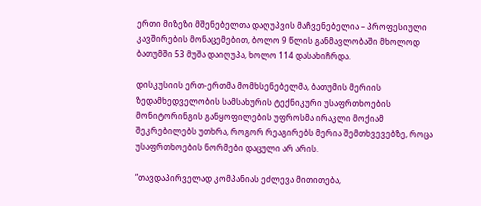ერთი მიზეზი მშენებელთა დაღუპვის მაჩვენებელია – პროფესიული კავშირების მონაცემებით, ბოლო 9 წლის განმავლობაში მხოლოდ ბათუმში 53 მუშა დაიღუპა, ხოლო 114 დასახიჩრდა.

დისკუსიის ერთ-ერთმა მომხსენებელმა, ბათუმის მერიის ზედამხედველობის სამსახურის ტექნიკური უსაფრთხოების მონიტორინგის განყოფილების უფროსმა ირაკლი მოქიამ  შეკრებილებს უთხრა, როგორ რეაგირებს მერია შემთხვევებზე, როცა უსაფრთხოების ნორმები დაცული არ არის.

“თავდაპირველად კომპანიას ეძლევა მითითება,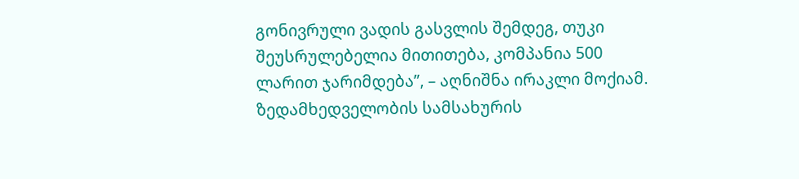გონივრული ვადის გასვლის შემდეგ, თუკი შეუსრულებელია მითითება, კომპანია 500 ლარით ჯარიმდება”, – აღნიშნა ირაკლი მოქიამ. ზედამხედველობის სამსახურის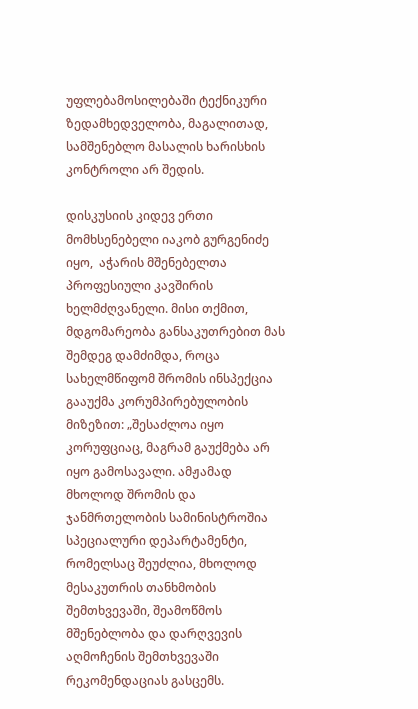უფლებამოსილებაში ტექნიკური ზედამხედველობა, მაგალითად, სამშენებლო მასალის ხარისხის კონტროლი არ შედის.

დისკუსიის კიდევ ერთი მომხსენებელი იაკობ გურგენიძე იყო,  აჭარის მშენებელთა პროფესიული კავშირის ხელმძღვანელი. მისი თქმით, მდგომარეობა განსაკუთრებით მას შემდეგ დამძიმდა, როცა სახელმწიფომ შრომის ინსპექცია გააუქმა კორუმპირებულობის მიზეზით: „შესაძლოა იყო კორუფციაც, მაგრამ გაუქმება არ იყო გამოსავალი. ამჟამად მხოლოდ შრომის და ჯანმრთელობის სამინისტროშია სპეციალური დეპარტამენტი, რომელსაც შეუძლია, მხოლოდ მესაკუთრის თანხმობის შემთხვევაში, შეამოწმოს მშენებლობა და დარღვევის აღმოჩენის შემთხვევაში რეკომენდაციას გასცემს.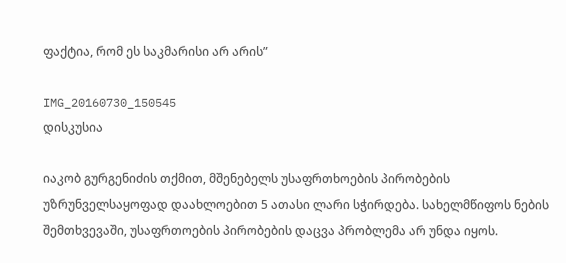ფაქტია, რომ ეს საკმარისი არ არის”

IMG_20160730_150545
დისკუსია

იაკობ გურგენიძის თქმით, მშენებელს უსაფრთხოების პირობების უზრუნველსაყოფად დაახლოებით 5 ათასი ლარი სჭირდება. სახელმწიფოს ნების შემთხვევაში, უსაფრთოების პირობების დაცვა პრობლემა არ უნდა იყოს.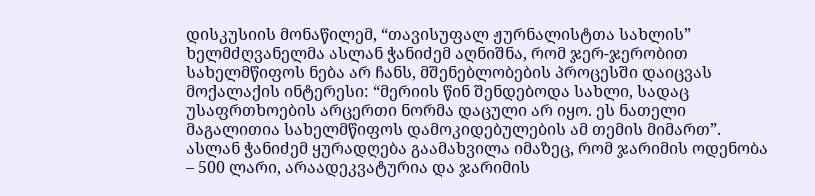დისკუსიის მონაწილემ, “თავისუფალ ჟურნალისტთა სახლის” ხელმძღვანელმა ასლან ჭანიძემ აღნიშნა, რომ ჯერ-ჯერობით სახელმწიფოს ნება არ ჩანს, მშენებლობების პროცესში დაიცვას მოქალაქის ინტერესი: “მერიის წინ შენდებოდა სახლი, სადაც უსაფრთხოების არცერთი ნორმა დაცული არ იყო. ეს ნათელი მაგალითია სახელმწიფოს დამოკიდებულების ამ თემის მიმართ”. ასლან ჭანიძემ ყურადღება გაამახვილა იმაზეც, რომ ჯარიმის ოდენობა – 500 ლარი, არაადეკვატურია და ჯარიმის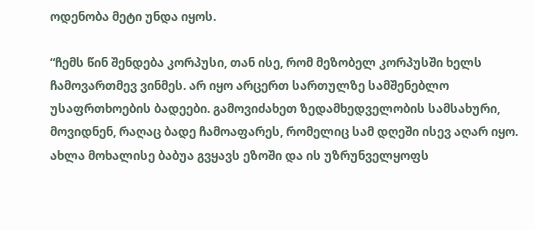ოდენობა მეტი უნდა იყოს.

“ჩემს წინ შენდება კორპუსი, თან ისე, რომ მეზობელ კორპუსში ხელს ჩამოვართმევ ვინმეს. არ იყო არცერთ სართულზე სამშენებლო უსაფრთხოების ბადეები. გამოვიძახეთ ზედამხედველობის სამსახური, მოვიდნენ, რაღაც ბადე ჩამოაფარეს, რომელიც სამ დღეში ისევ აღარ იყო. ახლა მოხალისე ბაბუა გვყავს ეზოში და ის უზრუნველყოფს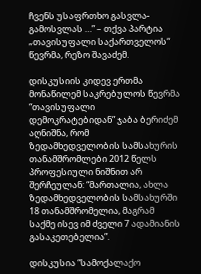ჩვენს უსაფრთხო გასვლა-გამოსვლას …” – თქვა პარტია „თავისუფალი საქართველოს“ წევრმა, რეზო შავაძემ.

დისკუსიის კიდევ ერთმა მონაწილემ საკრებულოს წევრმა “თავისუფალი დემოკრატებიდან” ჯაბა ბერიძემ აღნიშნა, რომ ზედამხედველობის სამსახურის თანამშრომლები 2012 წელს პროფესიული ნიშნით არ შერჩეულან: “მართალია, ახლა ზედამხედველობის სამსახურში 18 თანამშრომელია, მაგრამ საქმე ისევ იმ ძველი 7 ადამიანის გასაკეთებელია”.

დისკუსია “სამოქალაქო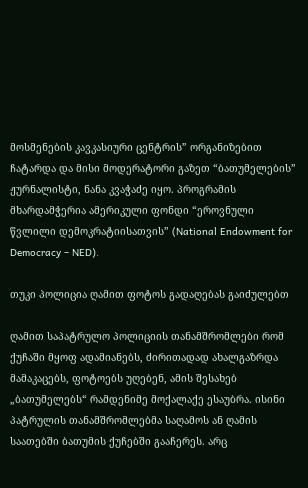მოსმენების კავკასიური ცენტრის” ორგანიზებით ჩატარდა და მისი მოდერატორი გაზეთ “ბათუმელების” ჟურნალისტი, ნანა კვაჭაძე იყო. პროგრამის მხარდამჭერია ამერიკული ფონდი “ეროვნული წვლილი დემოკრატიისათვის” (National Endowment for Democracy – NED).

თუკი პოლიცია ღამით ფოტოს გადაღებას გაიძულებთ

ღამით საპატრულო პოლიციის თანამშრომლები რომ ქუჩაში მყოფ ადამიანებს, ძირითადად ახალგაზრდა მამაკაცებს, ფოტოებს უღებენ, ამის შესახებ „ბათუმელებს“ რამდენიმე მოქალაქე ესაუბრა. ისინი პატრულის თანამშრომლებმა საღამოს ან ღამის საათებში ბათუმის ქუჩებში გააჩერეს. არც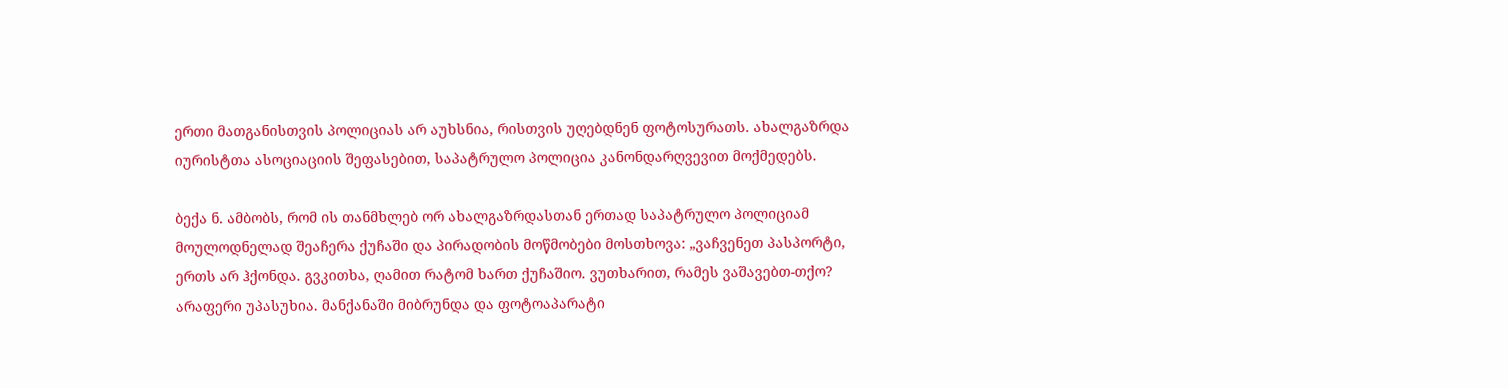ერთი მათგანისთვის პოლიციას არ აუხსნია, რისთვის უღებდნენ ფოტოსურათს. ახალგაზრდა იურისტთა ასოციაციის შეფასებით, საპატრულო პოლიცია კანონდარღვევით მოქმედებს.

ბექა ნ. ამბობს, რომ ის თანმხლებ ორ ახალგაზრდასთან ერთად საპატრულო პოლიციამ მოულოდნელად შეაჩერა ქუჩაში და პირადობის მოწმობები მოსთხოვა: „ვაჩვენეთ პასპორტი, ერთს არ ჰქონდა. გვკითხა, ღამით რატომ ხართ ქუჩაშიო. ვუთხარით, რამეს ვაშავებთ-თქო? არაფერი უპასუხია. მანქანაში მიბრუნდა და ფოტოაპარატი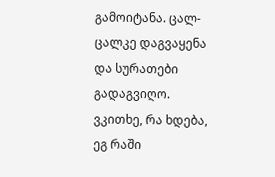გამოიტანა. ცალ-ცალკე დაგვაყენა და სურათები გადაგვიღო. ვკითხე, რა ხდება, ეგ რაში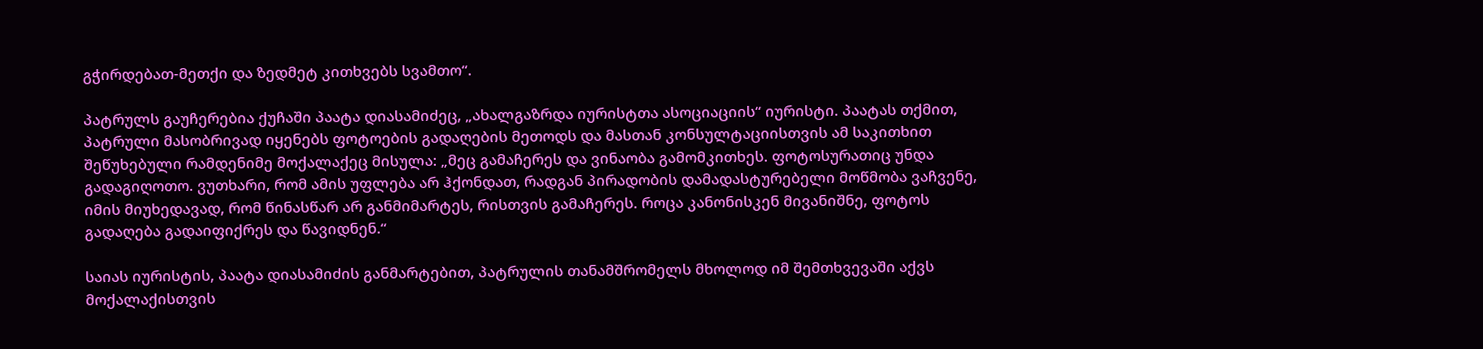გჭირდებათ-მეთქი და ზედმეტ კითხვებს სვამთო“.

პატრულს გაუჩერებია ქუჩაში პაატა დიასამიძეც, „ახალგაზრდა იურისტთა ასოციაციის“ იურისტი. პაატას თქმით, პატრული მასობრივად იყენებს ფოტოების გადაღების მეთოდს და მასთან კონსულტაციისთვის ამ საკითხით შეწუხებული რამდენიმე მოქალაქეც მისულა: „მეც გამაჩერეს და ვინაობა გამომკითხეს. ფოტოსურათიც უნდა გადაგიღოთო. ვუთხარი, რომ ამის უფლება არ ჰქონდათ, რადგან პირადობის დამადასტურებელი მოწმობა ვაჩვენე, იმის მიუხედავად, რომ წინასწარ არ განმიმარტეს, რისთვის გამაჩერეს. როცა კანონისკენ მივანიშნე, ფოტოს გადაღება გადაიფიქრეს და წავიდნენ.“

საიას იურისტის, პაატა დიასამიძის განმარტებით, პატრულის თანამშრომელს მხოლოდ იმ შემთხვევაში აქვს მოქალაქისთვის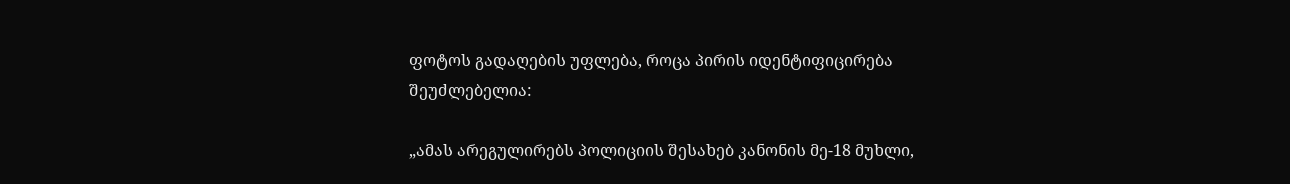ფოტოს გადაღების უფლება, როცა პირის იდენტიფიცირება შეუძლებელია:

„ამას არეგულირებს პოლიციის შესახებ კანონის მე-18 მუხლი,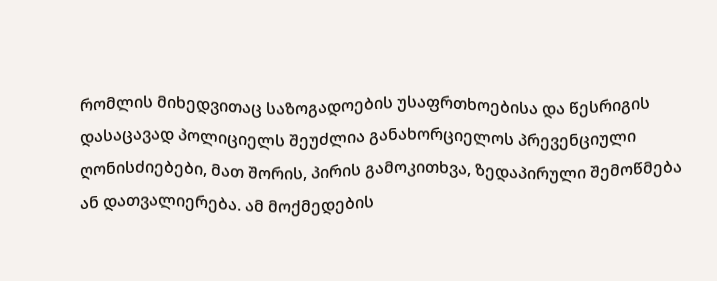რომლის მიხედვითაც საზოგადოების უსაფრთხოებისა და წესრიგის დასაცავად პოლიციელს შეუძლია განახორციელოს პრევენციული ღონისძიებები, მათ შორის, პირის გამოკითხვა, ზედაპირული შემოწმება ან დათვალიერება. ამ მოქმედების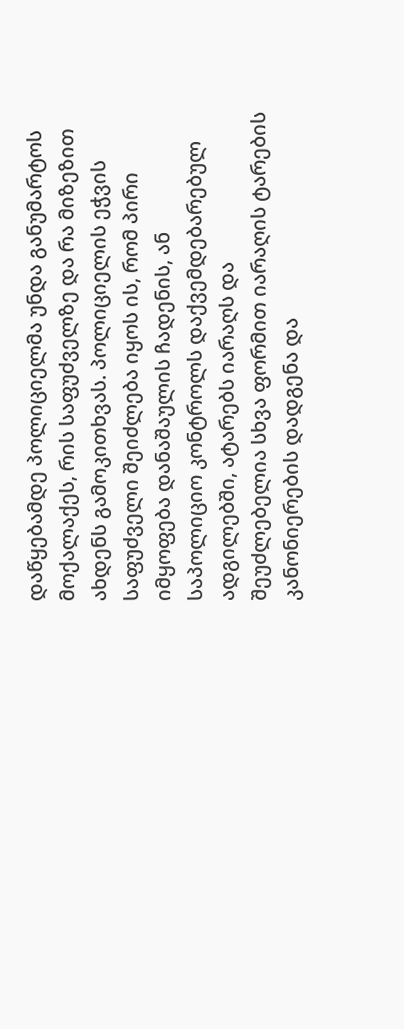დაწყებამდე პოლიციელმა უნდა განუმარტოს მოქალაქეს, რის საფუძველზე და რა მიზეზით ახდენს გამოკითხვას. პოლიციელის ეჭვის საფუძველი შეიძლება იყოს ის, რომ პირი იმყოფება დანაშაულის ჩადენის, ან საპოლიციო კონტროლს დაქვემდებარებულ ადგილებში, ატარებს იარაღს და შეუძლებელია სხვა ფორმით იარაღის ტარების კანონიერების დადგენა და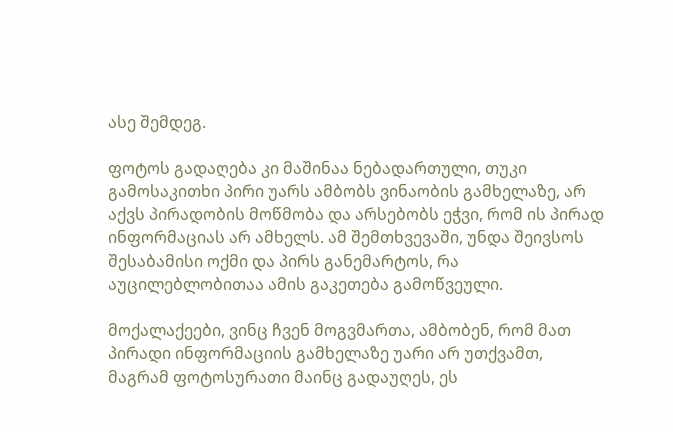ასე შემდეგ.

ფოტოს გადაღება კი მაშინაა ნებადართული, თუკი გამოსაკითხი პირი უარს ამბობს ვინაობის გამხელაზე, არ აქვს პირადობის მოწმობა და არსებობს ეჭვი, რომ ის პირად ინფორმაციას არ ამხელს. ამ შემთხვევაში, უნდა შეივსოს შესაბამისი ოქმი და პირს განემარტოს, რა აუცილებლობითაა ამის გაკეთება გამოწვეული.

მოქალაქეები, ვინც ჩვენ მოგვმართა, ამბობენ, რომ მათ პირადი ინფორმაციის გამხელაზე უარი არ უთქვამთ, მაგრამ ფოტოსურათი მაინც გადაუღეს, ეს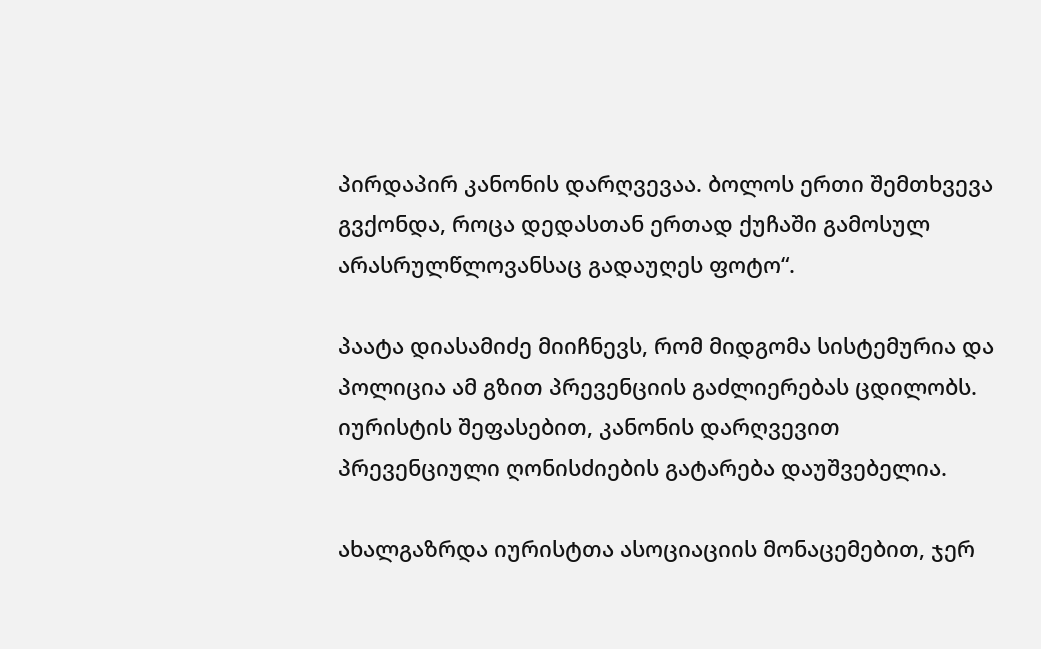პირდაპირ კანონის დარღვევაა. ბოლოს ერთი შემთხვევა გვქონდა, როცა დედასთან ერთად ქუჩაში გამოსულ არასრულწლოვანსაც გადაუღეს ფოტო“.

პაატა დიასამიძე მიიჩნევს, რომ მიდგომა სისტემურია და პოლიცია ამ გზით პრევენციის გაძლიერებას ცდილობს. იურისტის შეფასებით, კანონის დარღვევით პრევენციული ღონისძიების გატარება დაუშვებელია.

ახალგაზრდა იურისტთა ასოციაციის მონაცემებით, ჯერ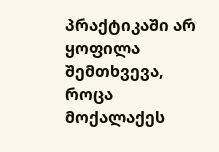პრაქტიკაში არ ყოფილა შემთხვევა, როცა მოქალაქეს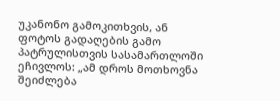უკანონო გამოკითხვის, ან ფოტოს გადაღების გამო პატრულისთვის სასამართლოში ეჩივლოს: „ამ დროს მოთხოვნა შეიძლება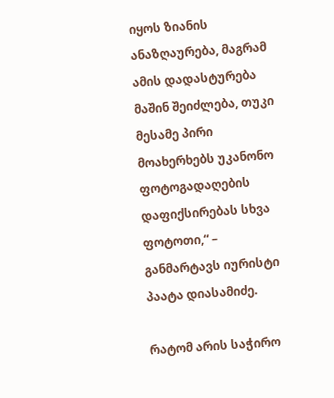იყოს ზიანის ანაზღაურება, მაგრამ ამის დადასტურება მაშინ შეიძლება, თუკი მესამე პირი მოახერხებს უკანონო ფოტოგადაღების დაფიქსირებას სხვა ფოტოთი,“ – განმარტავს იურისტი პაატა დიასამიძე.

რატომ არის საჭირო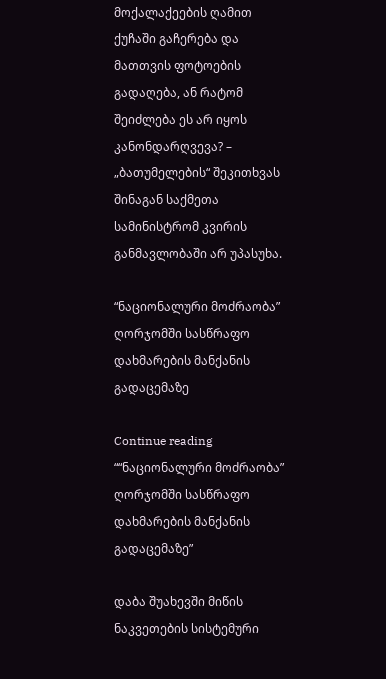მოქალაქეების ღამით ქუჩაში გაჩერება და მათთვის ფოტოების გადაღება, ან რატომ შეიძლება ეს არ იყოს კანონდარღვევა? – „ბათუმელების“ შეკითხვას შინაგან საქმეთა სამინისტრომ კვირის განმავლობაში არ უპასუხა.

“ნაციონალური მოძრაობა” ღორჯომში სასწრაფო დახმარების მანქანის გადაცემაზე

Continue reading ““ნაციონალური მოძრაობა” ღორჯომში სასწრაფო დახმარების მანქანის გადაცემაზე”

დაბა შუახევში მიწის ნაკვეთების სისტემური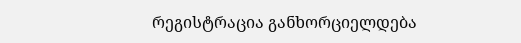რეგისტრაცია განხორციელდება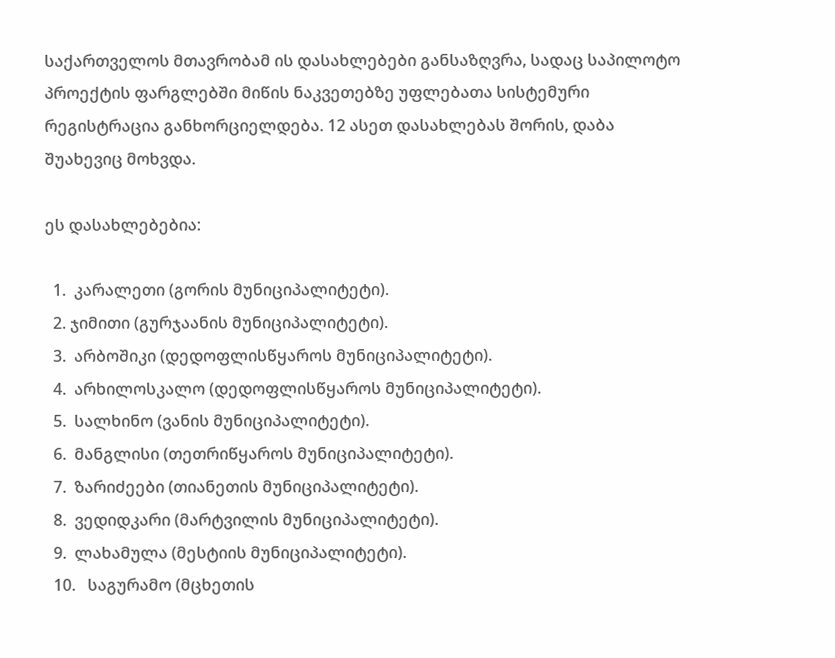საქართველოს მთავრობამ ის დასახლებები განსაზღვრა, სადაც საპილოტო პროექტის ფარგლებში მიწის ნაკვეთებზე უფლებათა სისტემური რეგისტრაცია განხორციელდება. 12 ასეთ დასახლებას შორის, დაბა შუახევიც მოხვდა.

ეს დასახლებებია:

  1.  კარალეთი (გორის მუნიციპალიტეტი).
  2. ჯიმითი (გურჯაანის მუნიციპალიტეტი).
  3.  არბოშიკი (დედოფლისწყაროს მუნიციპალიტეტი).
  4.  არხილოსკალო (დედოფლისწყაროს მუნიციპალიტეტი).
  5.  სალხინო (ვანის მუნიციპალიტეტი).
  6.  მანგლისი (თეთრიწყაროს მუნიციპალიტეტი).
  7.  ზარიძეები (თიანეთის მუნიციპალიტეტი).
  8.  ვედიდკარი (მარტვილის მუნიციპალიტეტი).
  9.  ლახამულა (მესტიის მუნიციპალიტეტი).
  10.   საგურამო (მცხეთის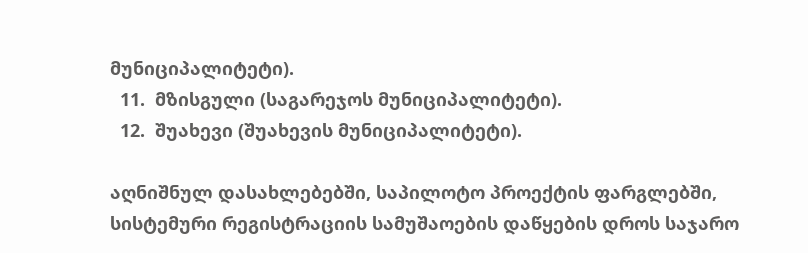მუნიციპალიტეტი).
  11.  მზისგული (საგარეჯოს მუნიციპალიტეტი).
  12.  შუახევი (შუახევის მუნიციპალიტეტი).

აღნიშნულ დასახლებებში, საპილოტო პროექტის ფარგლებში, სისტემური რეგისტრაციის სამუშაოების დაწყების დროს საჯარო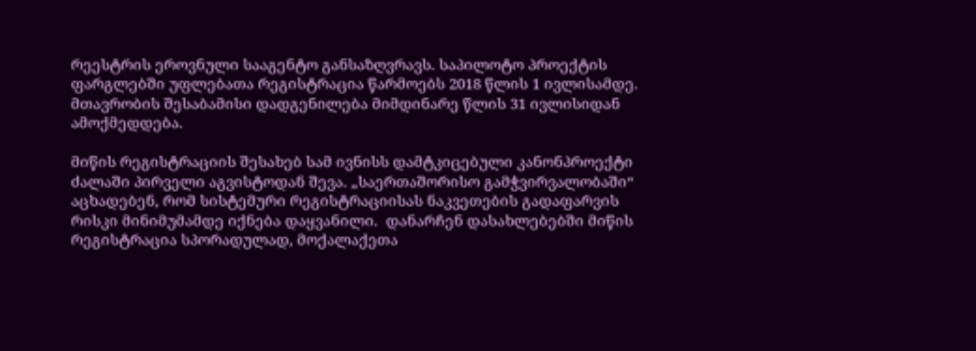რეესტრის ეროვნული სააგენტო განსაზღვრავს. საპილოტო პროექტის ფარგლებში უფლებათა რეგისტრაცია წარმოებს 2018 წლის 1 ივლისამდე. მთავრობის შესაბამისი დადგენილება მიმდინარე წლის 31 ივლისიდან ამოქმედდება.

მიწის რეგისტრაციის შესახებ სამ ივნისს დამტკიცებული კანონპროექტი ძალაში პირველი აგვისტოდან შევა. „საერთაშორისო გამჭვირვალობაში“ აცხადებენ, რომ სისტემური რეგისტრაციისას ნაკვეთების გადაფარვის რისკი მინიმუმამდე იქნება დაყვანილი.  დანარჩენ დასახლებებში მიწის რეგისტრაცია სპორადულად, მოქალაქეთა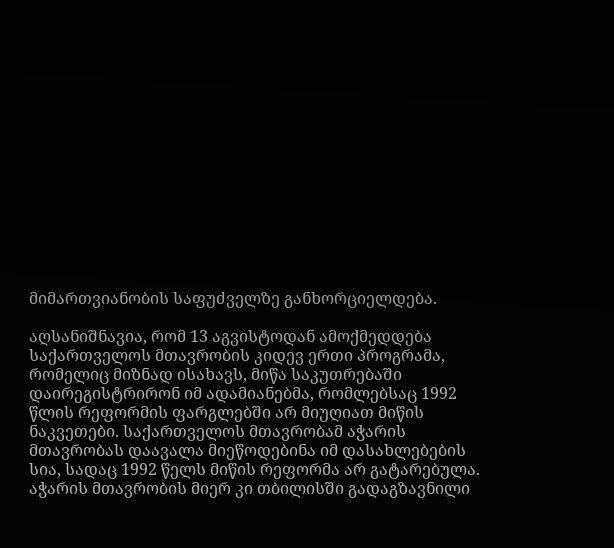მიმართვიანობის საფუძველზე განხორციელდება.

აღსანიშნავია, რომ 13 აგვისტოდან ამოქმედდება საქართველოს მთავრობის კიდევ ერთი პროგრამა, რომელიც მიზნად ისახავს, მიწა საკუთრებაში დაირეგისტრირონ იმ ადამიანებმა, რომლებსაც 1992 წლის რეფორმის ფარგლებში არ მიუღიათ მიწის ნაკვეთები. საქართველოს მთავრობამ აჭარის მთავრობას დაავალა მიეწოდებინა იმ დასახლებების სია, სადაც 1992 წელს მიწის რეფორმა არ გატარებულა. აჭარის მთავრობის მიერ კი თბილისში გადაგზავნილი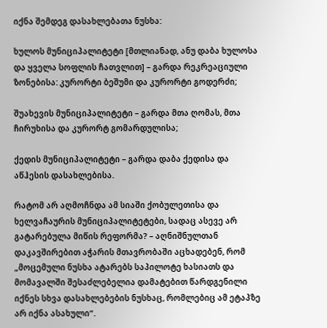იქნა შემდეგ დასახლებათა ნუსხა:

ხულოს მუნიციპალიტეტი [მთლიანად, ანუ დაბა ხულოსა და ყველა სოფლის ჩათვლით] – გარდა რეკრეაციული ზონებისა: კურორტი ბეშუმი და კურორტი გოდერძი;

შუახევის მუნიციპალიტეტი – გარდა მთა ღომას, მთა ჩირუხისა და კურორტ გომარდულისა;

ქედის მუნიციპალიტეტი – გარდა დაბა ქედისა და აწჰესის დასახლებისა.

რატომ არ აღმოჩნდა ამ სიაში ქობულეთისა და ხელვაჩაურის მუნიციპალიტეტები, სადაც ასევე არ გატარებულა მიწის რეფორმა? – აღნიშნულთან დაკავშირებით აჭარის მთავრობაში აცხადებენ, რომ „მოცემული ნუსხა ატარებს საპილოტე ხასიათს და მომავალში შესაძლებელია დამატებით წარდგენილი იქნეს სხვა დასახლებების ნუსხაც, რომლებიც ამ ეტაპზე არ იქნა ასახული“.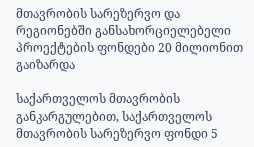მთავრობის სარეზერვო და რეგიონებში განსახორციელებელი პროექტების ფონდები 20 მილიონით გაიზარდა

საქართველოს მთავრობის განკარგულებით, საქართველოს მთავრობის სარეზერვო ფონდი 5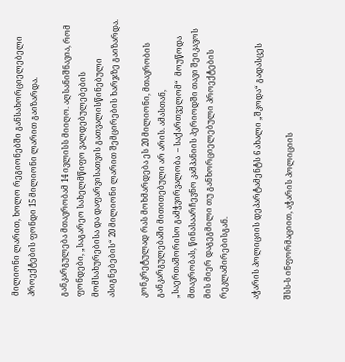მილიონი ლარით, ხოლო რეგიონებში განსახორციელებელი პროექტების ფონდი 15 მილიონი ლარით გაიზარდა.

განკარგულება მთავრობამ 14 ივლისს მიიღო. აღსანიშნავია, რომ ფონდები, „საგარეო სახელმწიფო ვალდებულებების მომსახურებისა და დაფარვისათვის გათვალისწინებული ასიგნებების“ 20 მილიონი ლარით შემცირების ხარჯზე გაიზარდა.

კონკრეტულად რას მოხმარდება ეს 20 მილიონი, მთავრობის განკარგულებაში მითითებული არ არის. ამასთან, „საერთაშორისო გამჭვირვალობა  – საქართველომ“  მოუწოდა მთავრობას, წინასაარჩევნო კამპანიის პერიოდში თავი შეიკავოს მის მიერ დაგეგმილი თუ განხორციელებული პროექტების რეკლამირებისგან.

აჭარის პოლიციის დეპარტამენტს 6 ახალი „შკოდა“ გადასცეს

შსს-ს ინფორმაციით, აჭარის პოლიციის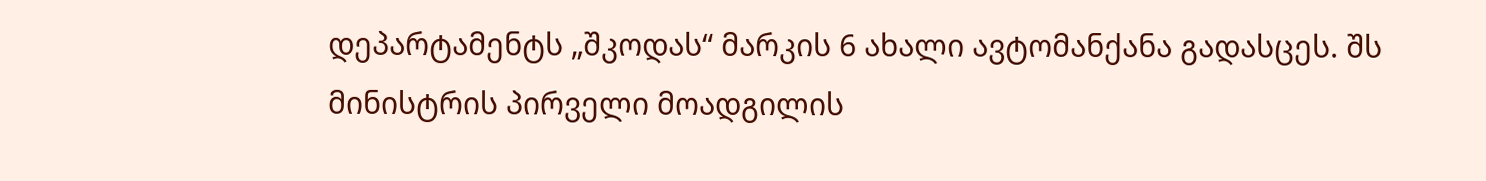დეპარტამენტს „შკოდას“ მარკის 6 ახალი ავტომანქანა გადასცეს. შს მინისტრის პირველი მოადგილის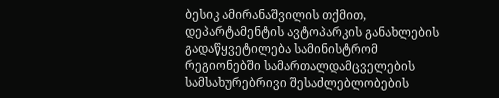ბესიკ ამირანაშვილის თქმით, დეპარტამენტის ავტოპარკის განახლების გადაწყვეტილება სამინისტრომ რეგიონებში სამართალდამცველების სამსახურებრივი შესაძლებლობების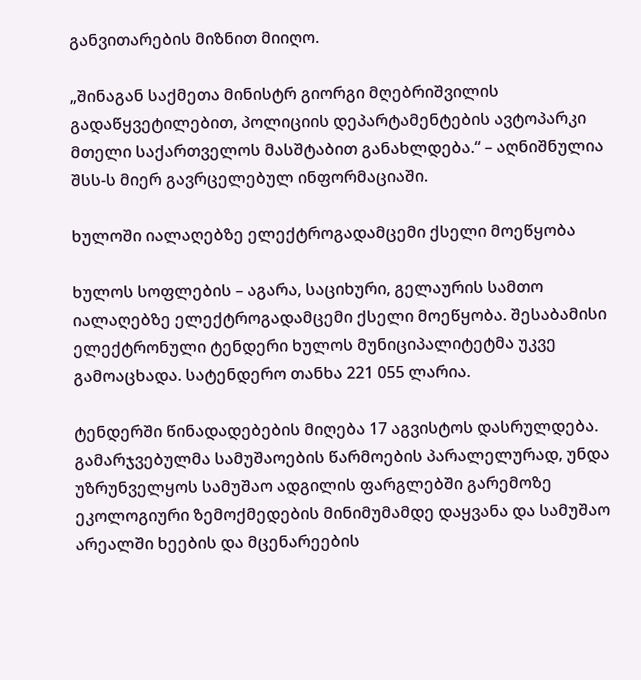განვითარების მიზნით მიიღო.

„შინაგან საქმეთა მინისტრ გიორგი მღებრიშვილის გადაწყვეტილებით, პოლიციის დეპარტამენტების ავტოპარკი მთელი საქართველოს მასშტაბით განახლდება.“ – აღნიშნულია შსს-ს მიერ გავრცელებულ ინფორმაციაში.

ხულოში იალაღებზე ელექტროგადამცემი ქსელი მოეწყობა

ხულოს სოფლების – აგარა, საციხური, გელაურის სამთო იალაღებზე ელექტროგადამცემი ქსელი მოეწყობა. შესაბამისი ელექტრონული ტენდერი ხულოს მუნიციპალიტეტმა უკვე გამოაცხადა. სატენდერო თანხა 221 055 ლარია.

ტენდერში წინადადებების მიღება 17 აგვისტოს დასრულდება. გამარჯვებულმა სამუშაოების წარმოების პარალელურად, უნდა უზრუნველყოს სამუშაო ადგილის ფარგლებში გარემოზე ეკოლოგიური ზემოქმედების მინიმუმამდე დაყვანა და სამუშაო არეალში ხეების და მცენარეების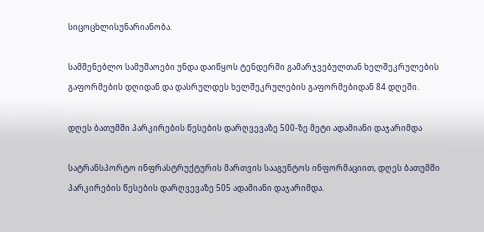სიცოცხლისუნარიანობა.

სამშენებლო სამუშაოები უნდა დაიწყოს ტენდერში გამარჯვებულთან ხელშეკრულების გაფორმების დღიდან და დასრულდეს ხელშეკრულების გაფორმებიდან 84 დღეში.

დღეს ბათუმში პარკირების წესების დარღვევაზე 500-ზე მეტი ადამიანი დაჯარიმდა

სატრანსპორტო ინფრასტრუქტურის მართვის სააგენტოს ინფორმაციით, დღეს ბათუმში პარკირების წესების დარღვევაზე 505 ადამიანი დაჯარიმდა.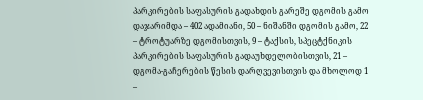პარკირების საფასურის გადახდის გარეშე დგომის გამო დაჯარიმდა – 402 ადამიანი, 50 – ნიშანში დგომის გამო, 22 – ტროტუარზე დგომისთვის, 9 – ტაქსის, სპეცტქნიკის პარკირების საფასურის გადაუხდელობისთვის, 21 – დგომა-გაჩერების წესის დარღვევისთვის და მხოლოდ 1 –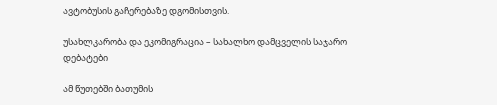ავტობუსის გაჩერებაზე დგომისთვის.

უსახლკარობა და ეკომიგრაცია – სახალხო დამცველის საჯარო დებატები

ამ წუთებში ბათუმის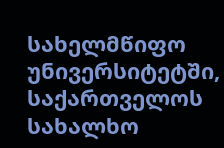სახელმწიფო უნივერსიტეტში, საქართველოს სახალხო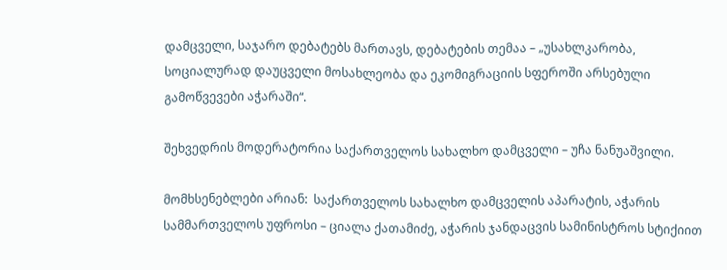დამცველი, საჯარო დებატებს მართავს, დებატების თემაა – „უსახლკარობა, სოციალურად დაუცველი მოსახლეობა და ეკომიგრაციის სფეროში არსებული გამოწვევები აჭარაში“.

შეხვედრის მოდერატორია საქართველოს სახალხო დამცველი – უჩა ნანუაშვილი.

მომხსენებლები არიან:  საქართველოს სახალხო დამცველის აპარატის, აჭარის სამმართველოს უფროსი – ციალა ქათამიძე, აჭარის ჯანდაცვის სამინისტროს სტიქიით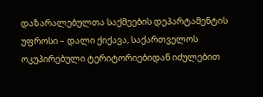დაზარალებულთა საქმეების დეპარტამენტის უფროსი – დალი ქიქავა, საქართველოს ოკუპირებული ტერიტორიებიდან იძულებით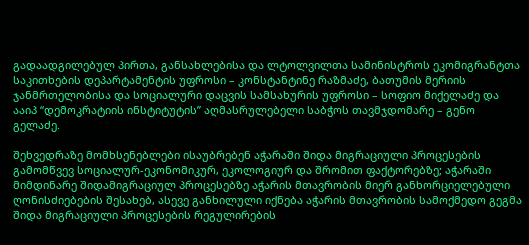გადაადგილებულ პირთა, განსახლებისა და ლტოლვილთა სამინისტროს ეკომიგრანტთა საკითხების დეპარტამენტის უფროსი – კონსტანტინე რაზმაძე, ბათუმის მერიის ჯანმრთელობისა და სოციალური დაცვის სამსახურის უფროსი – სოფიო მიქელაძე და ააიპ “დემოკრატიის ინსტიტუტის” აღმასრულებელი საბჭოს თავმჯდომარე – გენო გელაძე.

შეხვედრაზე მომხსენებლები ისაუბრებენ აჭარაში შიდა მიგრაციული პროცესების გამომწვევ სოციალურ-ეკონომიკურ, ეკოლოგიურ და შრომით ფაქტორებზე; აჭარაში მიმდინარე შიდამიგრაციულ პროცესებზე აჭარის მთავრობის მიერ განხორციელებული ღონისძიებების შესახებ, ასევე განხილული იქნება აჭარის მთავრობის სამოქმედო გეგმა შიდა მიგრაციული პროცესების რეგულირების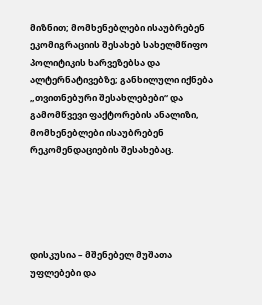მიზნით; მომხენებლები ისაუბრებენ ეკომიგრაციის შესახებ სახელმწიფო პოლიტიკის ხარვეზებსა და ალტერნატივებზე; განხილული იქნება „თვითნებური შესახლებები“ და გამომწვევი ფაქტორების ანალიზი, მომხენებლები ისაუბრებენ რეკომენდაციების შესახებაც.





დისკუსია – მშენებელ მუშათა უფლებები და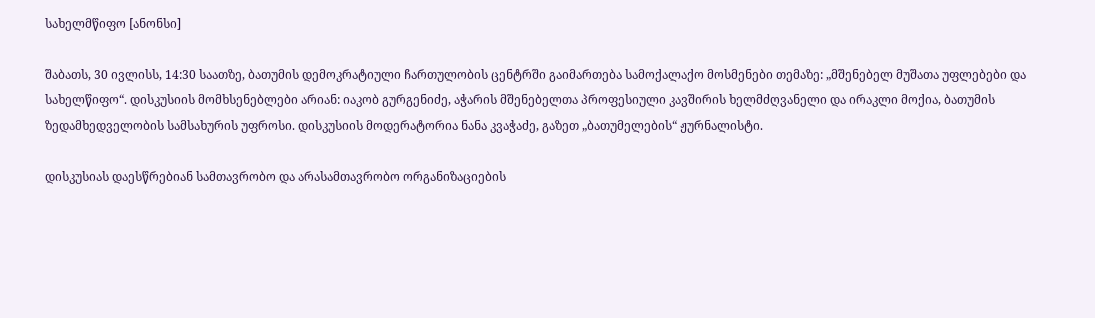სახელმწიფო [ანონსი]

შაბათს, 30 ივლისს, 14:30 საათზე, ბათუმის დემოკრატიული ჩართულობის ცენტრში გაიმართება სამოქალაქო მოსმენები თემაზე: „მშენებელ მუშათა უფლებები და სახელწიფო“. დისკუსიის მომხსენებლები არიან: იაკობ გურგენიძე, აჭარის მშენებელთა პროფესიული კავშირის ხელმძღვანელი და ირაკლი მოქია, ბათუმის ზედამხედველობის სამსახურის უფროსი. დისკუსიის მოდერატორია ნანა კვაჭაძე, გაზეთ „ბათუმელების“ ჟურნალისტი.

დისკუსიას დაესწრებიან სამთავრობო და არასამთავრობო ორგანიზაციების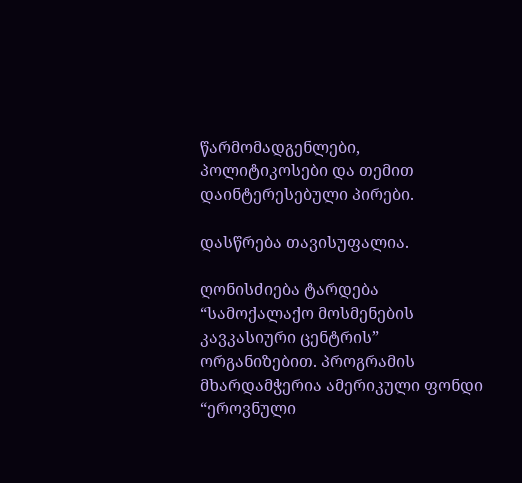წარმომადგენლები, პოლიტიკოსები და თემით დაინტერესებული პირები.

დასწრება თავისუფალია.

ღონისძიება ტარდება “სამოქალაქო მოსმენების კავკასიური ცენტრის” ორგანიზებით. პროგრამის მხარდამჭერია ამერიკული ფონდი “ეროვნული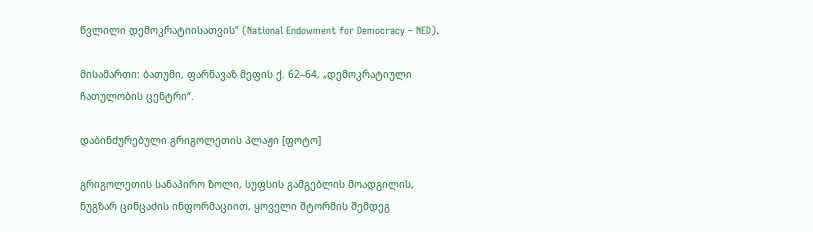წვლილი დემოკრატიისათვის” (National Endowment for Democracy – NED).

მისამართი: ბათუმი, ფარნავაზ მეფის ქ. 62–64, „დემოკრატიული ჩათულობის ცენტრი“.

დაბინძურებული გრიგოლეთის პლაჟი [ფოტო]

გრიგოლეთის სანაპირო ზოლი, სუფსის გამგებლის მოადგილის, ნუგზარ ცინცაძის ინფორმაციით, ყოველი შტორმის შემდეგ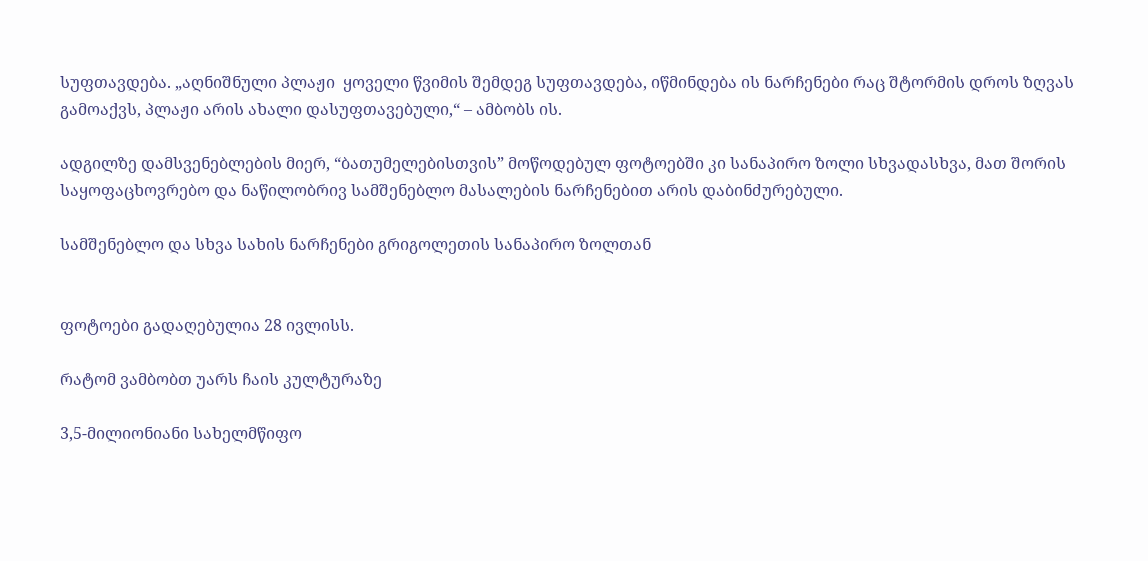სუფთავდება. „აღნიშნული პლაჟი  ყოველი წვიმის შემდეგ სუფთავდება, იწმინდება ის ნარჩენები რაც შტორმის დროს ზღვას გამოაქვს, პლაჟი არის ახალი დასუფთავებული,“ – ამბობს ის.

ადგილზე დამსვენებლების მიერ, “ბათუმელებისთვის” მოწოდებულ ფოტოებში კი სანაპირო ზოლი სხვადასხვა, მათ შორის საყოფაცხოვრებო და ნაწილობრივ სამშენებლო მასალების ნარჩენებით არის დაბინძურებული.

სამშენებლო და სხვა სახის ნარჩენები გრიგოლეთის სანაპირო ზოლთან


ფოტოები გადაღებულია 28 ივლისს.

რატომ ვამბობთ უარს ჩაის კულტურაზე

3,5-მილიონიანი სახელმწიფო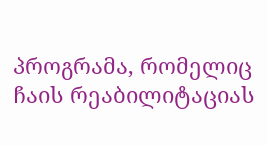პროგრამა, რომელიც ჩაის რეაბილიტაციას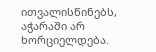ითვალისწინებს, აჭარაში არ ხორციელდება.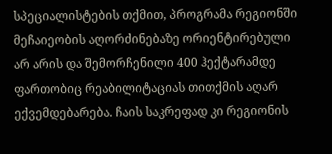სპეციალისტების თქმით, პროგრამა რეგიონში მეჩაიეობის აღორძინებაზე ორიენტირებული არ არის და შემორჩენილი 400 ჰექტარამდე ფართობიც რეაბილიტაციას თითქმის აღარ ექვემდებარება. ჩაის საკრეფად კი რეგიონის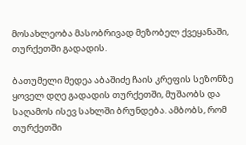მოსახლეობა მასობრივად მეზობელ ქვეყანაში, თურქეთში გადადის.

ბათუმელი მედეა აბაშიძე ჩაის კრეფის სეზონზე ყოველ დღე გადადის თურქეთში, მუშაობს და საღამოს ისევ სახლში ბრუნდება. ამბობს, რომ თურქეთში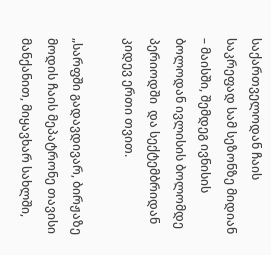საქართველოდან ჩაის საკრეფად სამ სეზონზე მიდიან – მაისში, შემდეგ ივნისის ბოლოდან ივლისის ბოლომდე პერიოდში  და სექტემბრიდან კიდევ ერთი თვით.

„სარფში გადავდივარ, ბირჟაზე მოდის ჩაის მეპატრონე თავისი მანქანით, მიყავხარ სახლში,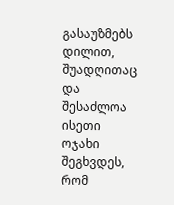გასაუზმებს დილით, შუადღითაც და შესაძლოა ისეთი ოჯახი შეგხვდეს, რომ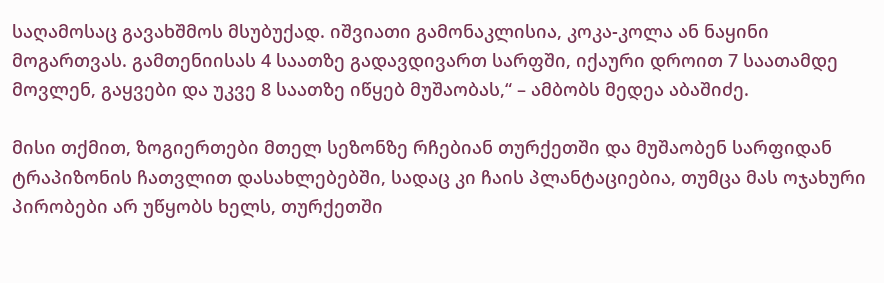საღამოსაც გავახშმოს მსუბუქად. იშვიათი გამონაკლისია, კოკა-კოლა ან ნაყინი მოგართვას. გამთენიისას 4 საათზე გადავდივართ სარფში, იქაური დროით 7 საათამდე მოვლენ, გაყვები და უკვე 8 საათზე იწყებ მუშაობას,“ – ამბობს მედეა აბაშიძე.

მისი თქმით, ზოგიერთები მთელ სეზონზე რჩებიან თურქეთში და მუშაობენ სარფიდან ტრაპიზონის ჩათვლით დასახლებებში, სადაც კი ჩაის პლანტაციებია, თუმცა მას ოჯახური პირობები არ უწყობს ხელს, თურქეთში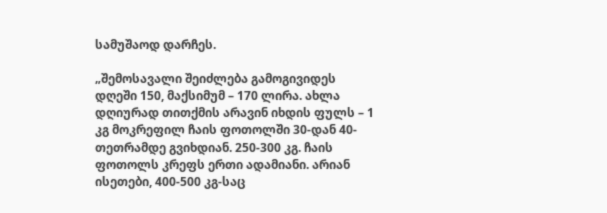სამუშაოდ დარჩეს.

„შემოსავალი შეიძლება გამოგივიდეს დღეში 150, მაქსიმუმ – 170 ლირა. ახლა დღიურად თითქმის არავინ იხდის ფულს – 1 კგ მოკრეფილ ჩაის ფოთოლში 30-დან 40-თეთრამდე გვიხდიან. 250-300 კგ. ჩაის ფოთოლს კრეფს ერთი ადამიანი. არიან ისეთები, 400-500 კგ-საც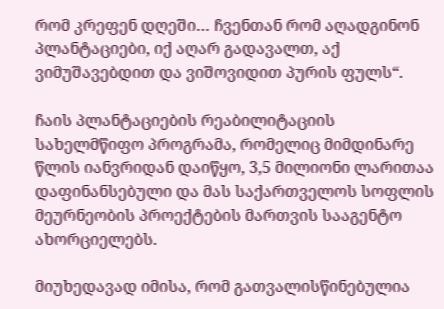რომ კრეფენ დღეში… ჩვენთან რომ აღადგინონ პლანტაციები, იქ აღარ გადავალთ, აქ ვიმუშავებდით და ვიშოვიდით პურის ფულს“.

ჩაის პლანტაციების რეაბილიტაციის სახელმწიფო პროგრამა, რომელიც მიმდინარე წლის იანვრიდან დაიწყო, 3,5 მილიონი ლარითაა დაფინანსებული და მას საქართველოს სოფლის მეურნეობის პროექტების მართვის სააგენტო ახორციელებს.

მიუხედავად იმისა, რომ გათვალისწინებულია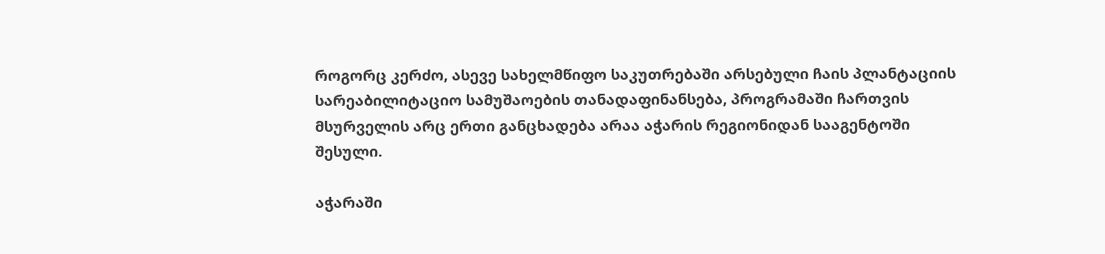როგორც კერძო, ასევე სახელმწიფო საკუთრებაში არსებული ჩაის პლანტაციის სარეაბილიტაციო სამუშაოების თანადაფინანსება, პროგრამაში ჩართვის მსურველის არც ერთი განცხადება არაა აჭარის რეგიონიდან სააგენტოში შესული.

აჭარაში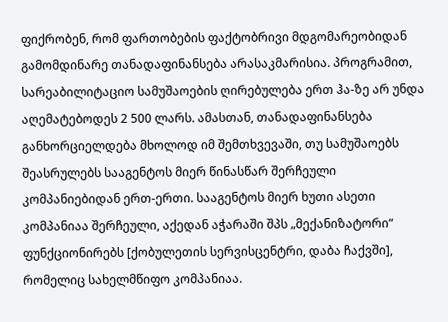ფიქრობენ, რომ ფართობების ფაქტობრივი მდგომარეობიდან გამომდინარე თანადაფინანსება არასაკმარისია. პროგრამით, სარეაბილიტაციო სამუშაოების ღირებულება ერთ ჰა-ზე არ უნდა აღემატებოდეს 2 500 ლარს. ამასთან, თანადაფინანსება განხორციელდება მხოლოდ იმ შემთხვევაში, თუ სამუშაოებს შეასრულებს სააგენტოს მიერ წინასწარ შერჩეული კომპანიებიდან ერთ-ერთი. სააგენტოს მიერ ხუთი ასეთი კომპანიაა შერჩეული, აქედან აჭარაში შპს „მექანიზატორი“ ფუნქციონირებს [ქობულეთის სერვისცენტრი, დაბა ჩაქვში], რომელიც სახელმწიფო კომპანიაა.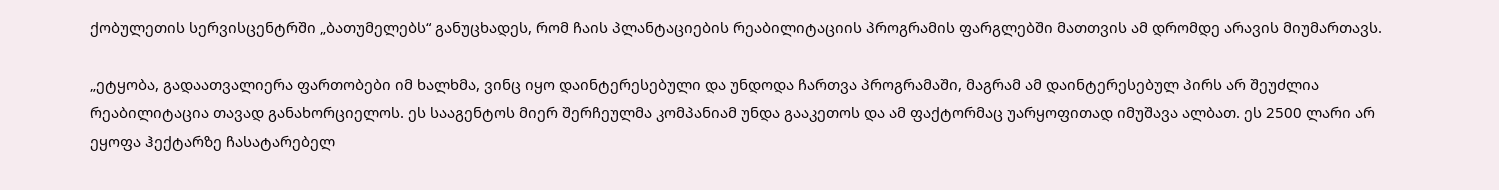ქობულეთის სერვისცენტრში „ბათუმელებს“ განუცხადეს, რომ ჩაის პლანტაციების რეაბილიტაციის პროგრამის ფარგლებში მათთვის ამ დრომდე არავის მიუმართავს.

„ეტყობა, გადაათვალიერა ფართობები იმ ხალხმა, ვინც იყო დაინტერესებული და უნდოდა ჩართვა პროგრამაში, მაგრამ ამ დაინტერესებულ პირს არ შეუძლია რეაბილიტაცია თავად განახორციელოს. ეს სააგენტოს მიერ შერჩეულმა კომპანიამ უნდა გააკეთოს და ამ ფაქტორმაც უარყოფითად იმუშავა ალბათ. ეს 2500 ლარი არ ეყოფა ჰექტარზე ჩასატარებელ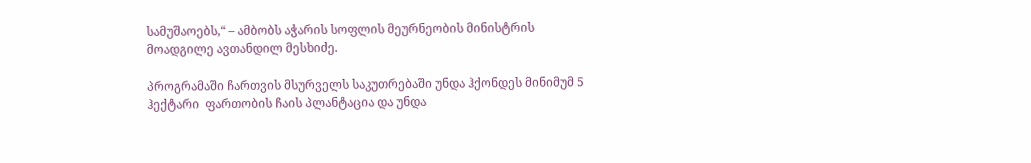სამუშაოებს,“ – ამბობს აჭარის სოფლის მეურნეობის მინისტრის მოადგილე ავთანდილ მესხიძე.

პროგრამაში ჩართვის მსურველს საკუთრებაში უნდა ჰქონდეს მინიმუმ 5 ჰექტარი  ფართობის ჩაის პლანტაცია და უნდა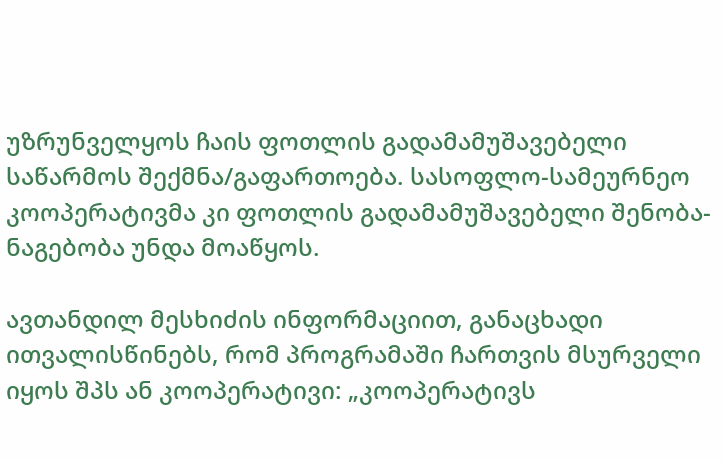უზრუნველყოს ჩაის ფოთლის გადამამუშავებელი საწარმოს შექმნა/გაფართოება. სასოფლო-სამეურნეო კოოპერატივმა კი ფოთლის გადამამუშავებელი შენობა-ნაგებობა უნდა მოაწყოს.

ავთანდილ მესხიძის ინფორმაციით, განაცხადი ითვალისწინებს, რომ პროგრამაში ჩართვის მსურველი იყოს შპს ან კოოპერატივი: „კოოპერატივს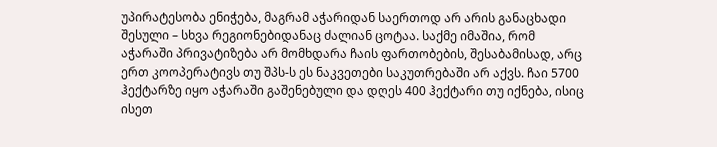უპირატესობა ენიჭება, მაგრამ აჭარიდან საერთოდ არ არის განაცხადი შესული – სხვა რეგიონებიდანაც ძალიან ცოტაა. საქმე იმაშია, რომ აჭარაში პრივატიზება არ მომხდარა ჩაის ფართობების, შესაბამისად, არც ერთ კოოპერატივს თუ შპს-ს ეს ნაკვეთები საკუთრებაში არ აქვს. ჩაი 5700 ჰექტარზე იყო აჭარაში გაშენებული და დღეს 400 ჰექტარი თუ იქნება, ისიც ისეთ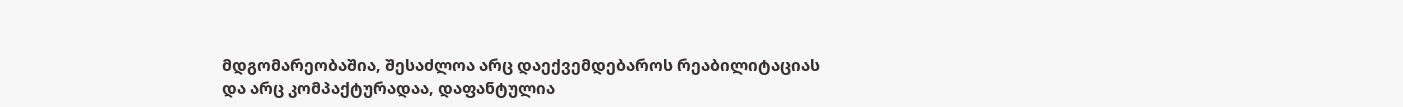მდგომარეობაშია, შესაძლოა არც დაექვემდებაროს რეაბილიტაციას და არც კომპაქტურადაა, დაფანტულია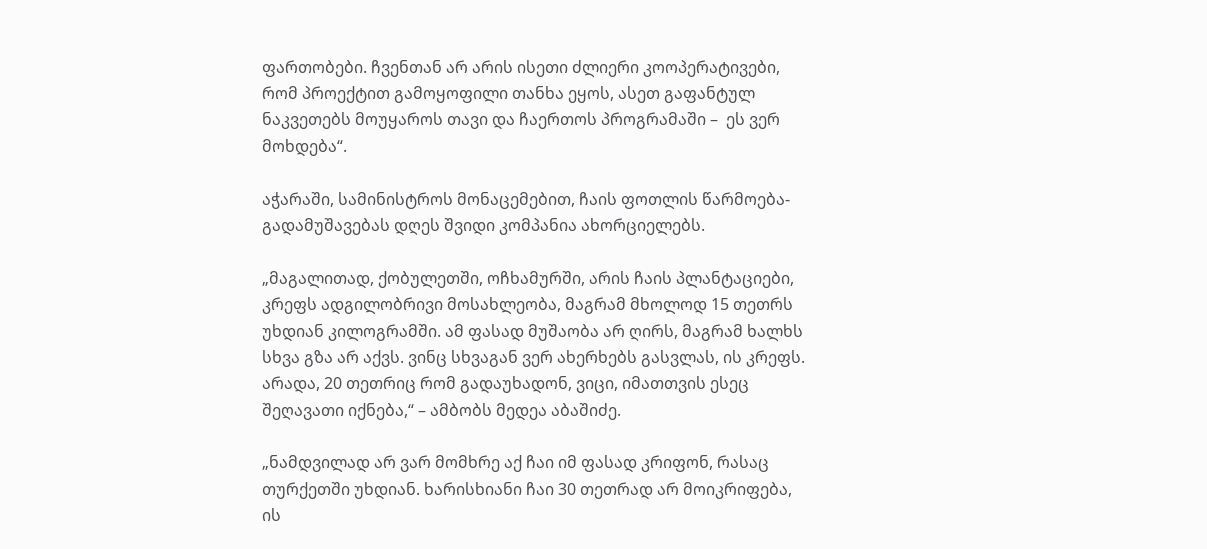ფართობები. ჩვენთან არ არის ისეთი ძლიერი კოოპერატივები, რომ პროექტით გამოყოფილი თანხა ეყოს, ასეთ გაფანტულ ნაკვეთებს მოუყაროს თავი და ჩაერთოს პროგრამაში –  ეს ვერ მოხდება“.

აჭარაში, სამინისტროს მონაცემებით, ჩაის ფოთლის წარმოება-გადამუშავებას დღეს შვიდი კომპანია ახორციელებს.

„მაგალითად, ქობულეთში, ოჩხამურში, არის ჩაის პლანტაციები, კრეფს ადგილობრივი მოსახლეობა, მაგრამ მხოლოდ 15 თეთრს უხდიან კილოგრამში. ამ ფასად მუშაობა არ ღირს, მაგრამ ხალხს სხვა გზა არ აქვს. ვინც სხვაგან ვერ ახერხებს გასვლას, ის კრეფს. არადა, 20 თეთრიც რომ გადაუხადონ, ვიცი, იმათთვის ესეც შეღავათი იქნება,“ – ამბობს მედეა აბაშიძე.

„ნამდვილად არ ვარ მომხრე აქ ჩაი იმ ფასად კრიფონ, რასაც თურქეთში უხდიან. ხარისხიანი ჩაი 30 თეთრად არ მოიკრიფება, ის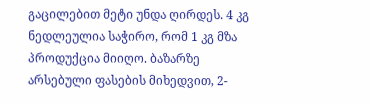გაცილებით მეტი უნდა ღირდეს. 4 კგ ნედლეულია საჭირო, რომ 1 კგ მზა პროდუქცია მიიღო. ბაზარზე არსებული ფასების მიხედვით, 2-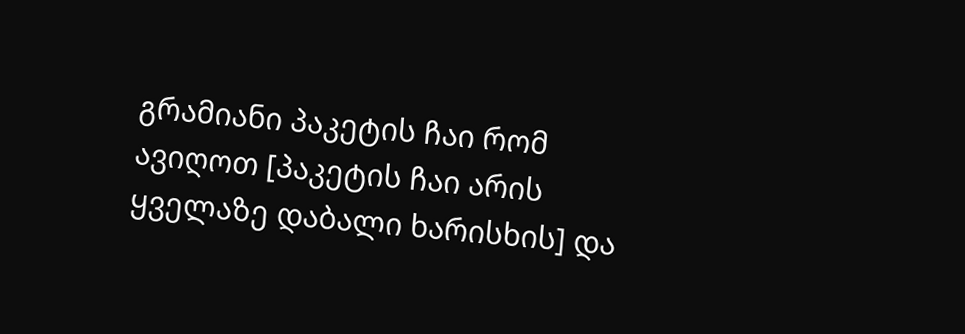გრამიანი პაკეტის ჩაი რომ ავიღოთ [პაკეტის ჩაი არის ყველაზე დაბალი ხარისხის] და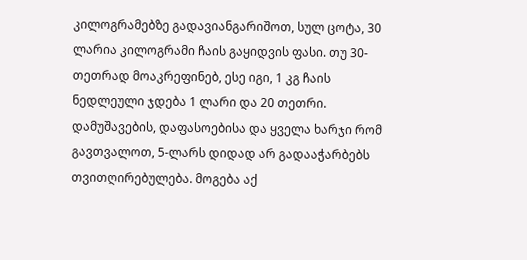კილოგრამებზე გადავიანგარიშოთ, სულ ცოტა, 30 ლარია კილოგრამი ჩაის გაყიდვის ფასი. თუ 30-თეთრად მოაკრეფინებ, ესე იგი, 1 კგ ჩაის ნედლეული ჯდება 1 ლარი და 20 თეთრი. დამუშავების, დაფასოებისა და ყველა ხარჯი რომ გავთვალოთ, 5-ლარს დიდად არ გადააჭარბებს თვითღირებულება. მოგება აქ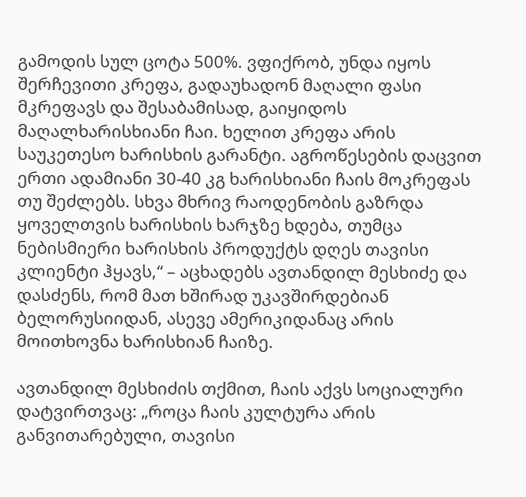გამოდის სულ ცოტა 500%. ვფიქრობ, უნდა იყოს შერჩევითი კრეფა, გადაუხადონ მაღალი ფასი მკრეფავს და შესაბამისად, გაიყიდოს მაღალხარისხიანი ჩაი. ხელით კრეფა არის საუკეთესო ხარისხის გარანტი. აგროწესების დაცვით ერთი ადამიანი 30-40 კგ ხარისხიანი ჩაის მოკრეფას თუ შეძლებს. სხვა მხრივ რაოდენობის გაზრდა ყოველთვის ხარისხის ხარჯზე ხდება, თუმცა ნებისმიერი ხარისხის პროდუქტს დღეს თავისი კლიენტი ჰყავს,“ – აცხადებს ავთანდილ მესხიძე და დასძენს, რომ მათ ხშირად უკავშირდებიან ბელორუსიიდან, ასევე ამერიკიდანაც არის მოითხოვნა ხარისხიან ჩაიზე.

ავთანდილ მესხიძის თქმით, ჩაის აქვს სოციალური დატვირთვაც: „როცა ჩაის კულტურა არის განვითარებული, თავისი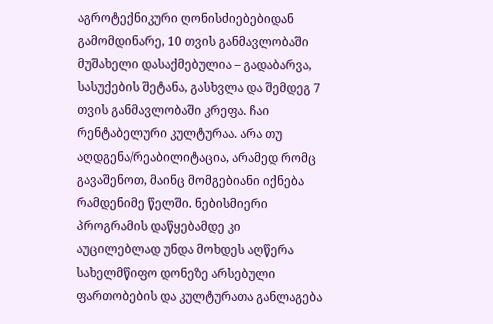აგროტექნიკური ღონისძიებებიდან გამომდინარე, 10 თვის განმავლობაში მუშახელი დასაქმებულია – გადაბარვა, სასუქების შეტანა, გასხვლა და შემდეგ 7 თვის განმავლობაში კრეფა. ჩაი რენტაბელური კულტურაა. არა თუ აღდგენა/რეაბილიტაცია, არამედ რომც გავაშენოთ, მაინც მომგებიანი იქნება რამდენიმე წელში. ნებისმიერი პროგრამის დაწყებამდე კი აუცილებლად უნდა მოხდეს აღწერა სახელმწიფო დონეზე არსებული  ფართობების და კულტურათა განლაგება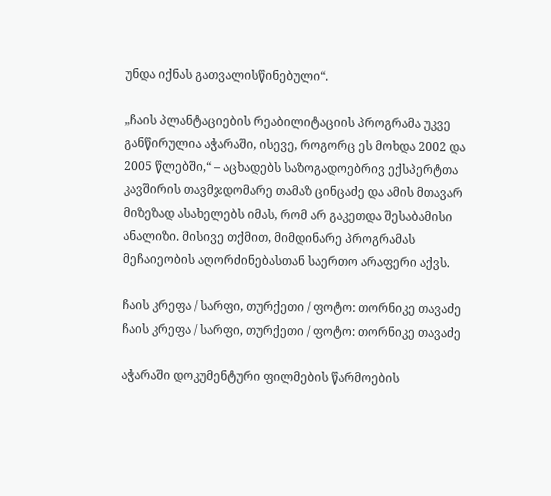უნდა იქნას გათვალისწინებული“.

„ჩაის პლანტაციების რეაბილიტაციის პროგრამა უკვე განწირულია აჭარაში, ისევე, როგორც ეს მოხდა 2002 და 2005 წლებში,“ – აცხადებს საზოგადოებრივ ექსპერტთა კავშირის თავმჯდომარე თამაზ ცინცაძე და ამის მთავარ მიზეზად ასახელებს იმას, რომ არ გაკეთდა შესაბამისი ანალიზი. მისივე თქმით, მიმდინარე პროგრამას მეჩაიეობის აღორძინებასთან საერთო არაფერი აქვს.

ჩაის კრეფა / სარფი, თურქეთი / ფოტო: თორნიკე თავაძე
ჩაის კრეფა / სარფი, თურქეთი / ფოტო: თორნიკე თავაძე

აჭარაში დოკუმენტური ფილმების წარმოების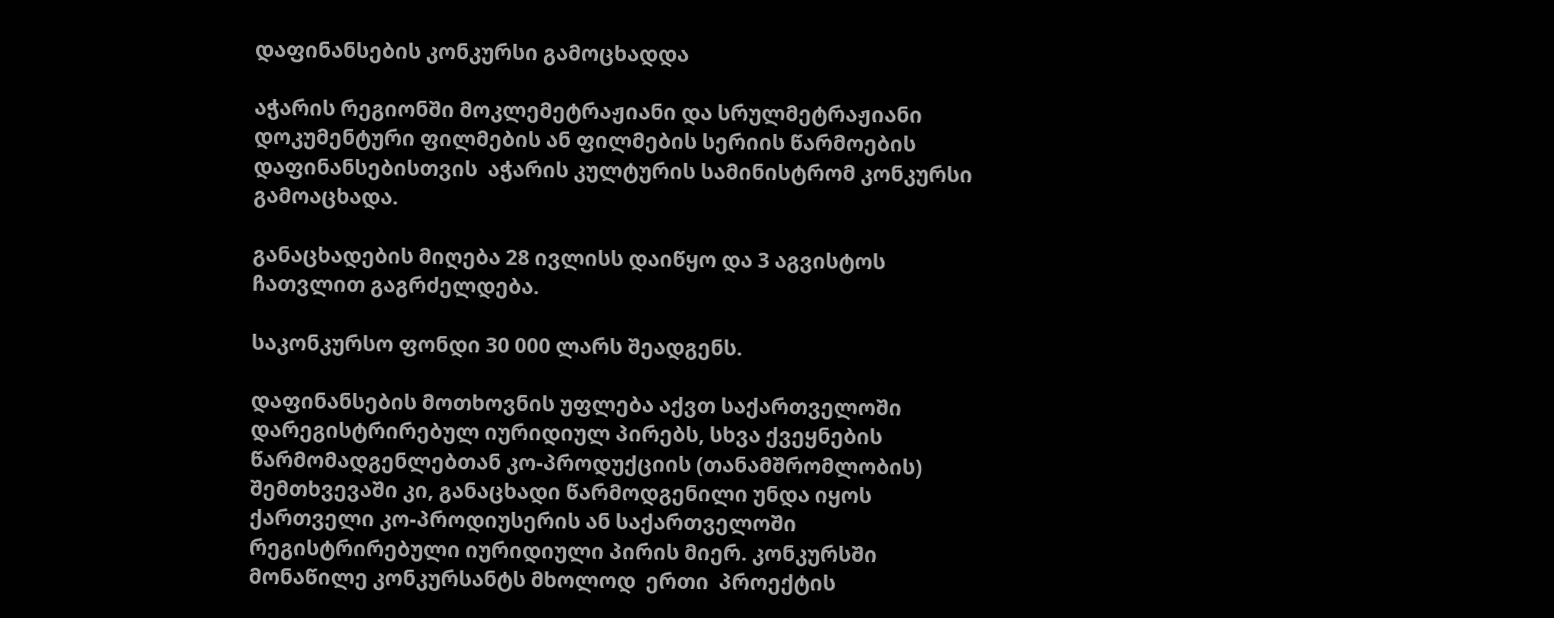დაფინანსების კონკურსი გამოცხადდა

აჭარის რეგიონში მოკლემეტრაჟიანი და სრულმეტრაჟიანი დოკუმენტური ფილმების ან ფილმების სერიის წარმოების დაფინანსებისთვის  აჭარის კულტურის სამინისტრომ კონკურსი გამოაცხადა.

განაცხადების მიღება 28 ივლისს დაიწყო და 3 აგვისტოს ჩათვლით გაგრძელდება.

საკონკურსო ფონდი 30 000 ლარს შეადგენს.

დაფინანსების მოთხოვნის უფლება აქვთ საქართველოში დარეგისტრირებულ იურიდიულ პირებს, სხვა ქვეყნების წარმომადგენლებთან კო-პროდუქციის (თანამშრომლობის) შემთხვევაში კი, განაცხადი წარმოდგენილი უნდა იყოს ქართველი კო-პროდიუსერის ან საქართველოში რეგისტრირებული იურიდიული პირის მიერ. კონკურსში მონაწილე კონკურსანტს მხოლოდ  ერთი  პროექტის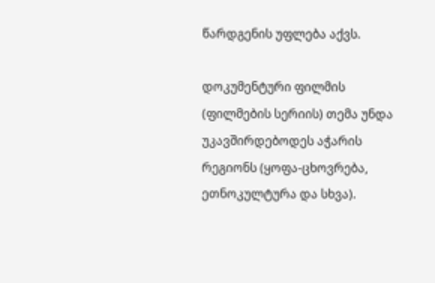წარდგენის უფლება აქვს.

დოკუმენტური ფილმის (ფილმების სერიის) თემა უნდა უკავშირდებოდეს აჭარის რეგიონს (ყოფა-ცხოვრება, ეთნოკულტურა და სხვა).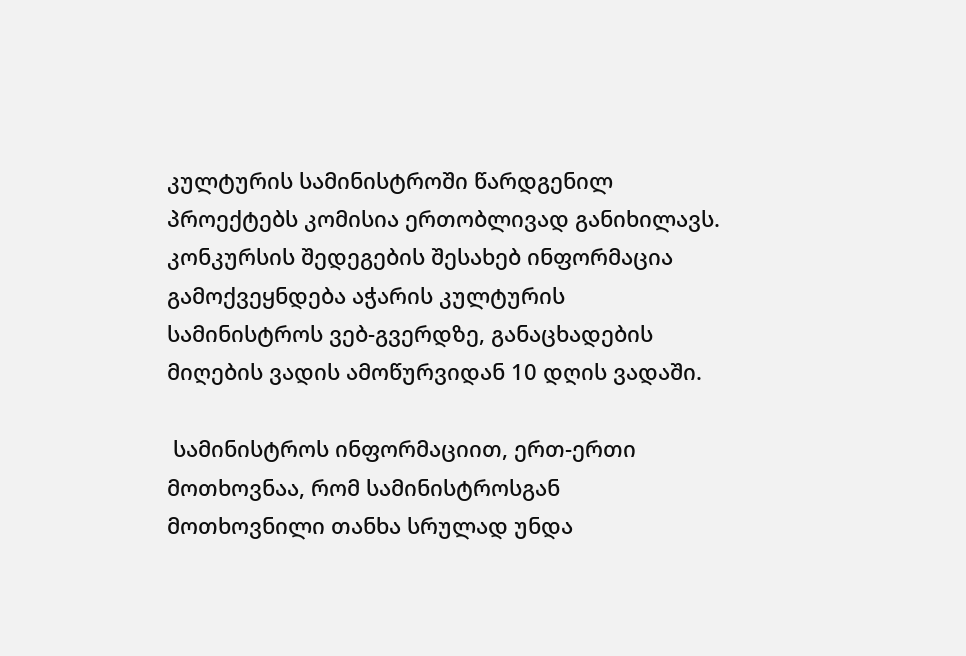კულტურის სამინისტროში წარდგენილ პროექტებს კომისია ერთობლივად განიხილავს. კონკურსის შედეგების შესახებ ინფორმაცია გამოქვეყნდება აჭარის კულტურის სამინისტროს ვებ-გვერდზე, განაცხადების მიღების ვადის ამოწურვიდან 10 დღის ვადაში.

 სამინისტროს ინფორმაციით, ერთ-ერთი მოთხოვნაა, რომ სამინისტროსგან მოთხოვნილი თანხა სრულად უნდა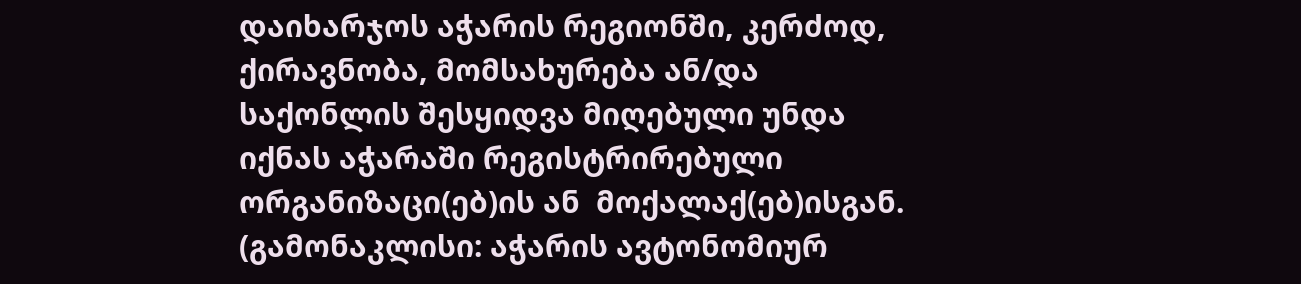დაიხარჯოს აჭარის რეგიონში, კერძოდ, ქირავნობა, მომსახურება ან/და საქონლის შესყიდვა მიღებული უნდა იქნას აჭარაში რეგისტრირებული ორგანიზაცი(ებ)ის ან  მოქალაქ(ებ)ისგან. (გამონაკლისი: აჭარის ავტონომიურ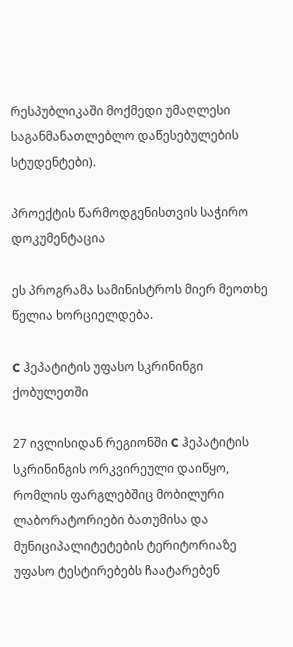რესპუბლიკაში მოქმედი უმაღლესი საგანმანათლებლო დაწესებულების სტუდენტები).

პროექტის წარმოდგენისთვის საჭირო დოკუმენტაცია

ეს პროგრამა სამინისტროს მიერ მეოთხე წელია ხორციელდება.

C ჰეპატიტის უფასო სკრინინგი ქობულეთში

27 ივლისიდან რეგიონში C ჰეპატიტის სკრინინგის ორკვირეული დაიწყო, რომლის ფარგლებშიც მობილური ლაბორატორიები ბათუმისა და მუნიციპალიტეტების ტერიტორიაზე უფასო ტესტირებებს ჩაატარებენ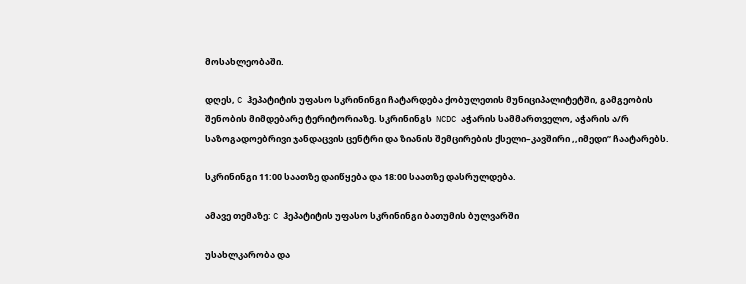მოსახლეობაში.

დღეს, C ჰეპატიტის უფასო სკრინინგი ჩატარდება ქობულეთის მუნიციპალიტეტში, გამგეობის შენობის მიმდებარე ტერიტორიაზე. სკრინინგს  NCDC აჭარის სამმართველო, აჭარის ა/რ საზოგადოებრივი ჯანდაცვის ცენტრი და ზიანის შემცირების ქსელი–კავშირი ,,იმედი” ჩაატარებს.

სკრინინგი 11:00 საათზე დაიწყება და 18:00 საათზე დასრულდება.

ამავე თემაზე: C ჰეპატიტის უფასო სკრინინგი ბათუმის ბულვარში

უსახლკარობა და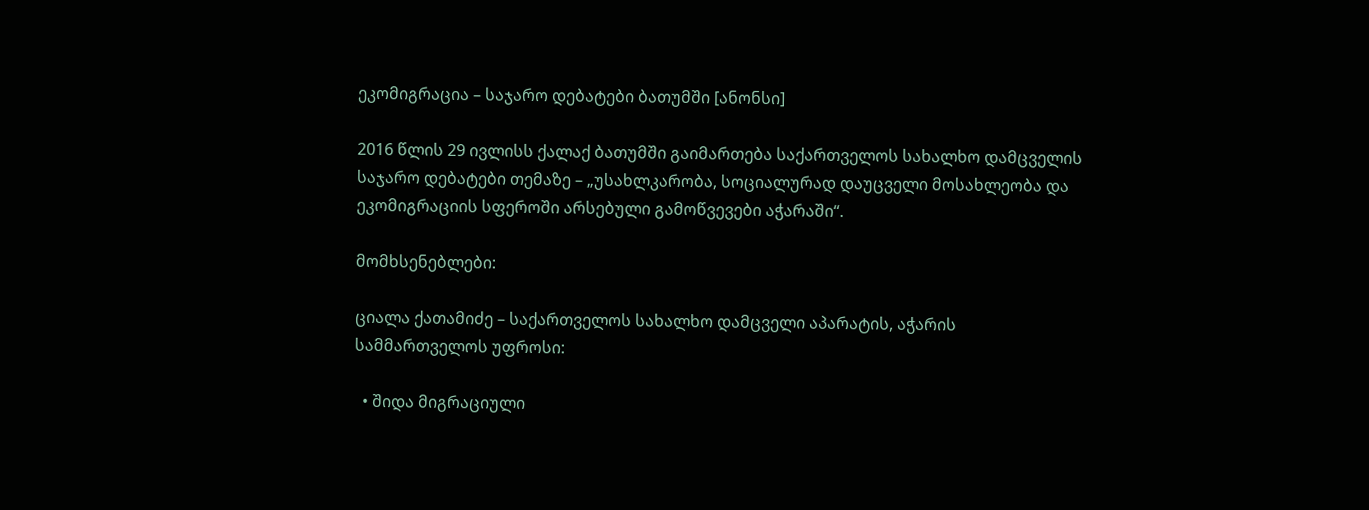ეკომიგრაცია – საჯარო დებატები ბათუმში [ანონსი]

2016 წლის 29 ივლისს ქალაქ ბათუმში გაიმართება საქართველოს სახალხო დამცველის საჯარო დებატები თემაზე – „უსახლკარობა, სოციალურად დაუცველი მოსახლეობა და ეკომიგრაციის სფეროში არსებული გამოწვევები აჭარაში“.

მომხსენებლები:

ციალა ქათამიძე – საქართველოს სახალხო დამცველი აპარატის, აჭარის სამმართველოს უფროსი:

  • შიდა მიგრაციული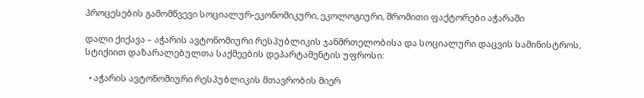პროცესების გამომწვევი სოციალურ-ეკონომიკური, ეკოლოგიური, შრომითი ფაქტორები აჭარაში

დალი ქიქავა – აჭარის ავტონომიური რესპუბლიკის ჯანმრთელობისა და სოციალური დაცვის სამინისტროს, სტიქიით დაზარალებულთა საქმეების დეპარტამენტის უფროსი:

  • აჭარის ავტონომიური რესპუბლიკის მთავრობის მიერ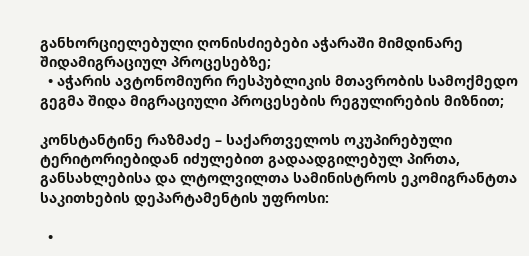განხორციელებული ღონისძიებები აჭარაში მიმდინარე შიდამიგრაციულ პროცესებზე;
  • აჭარის ავტონომიური რესპუბლიკის მთავრობის სამოქმედო გეგმა შიდა მიგრაციული პროცესების რეგულირების მიზნით;

კონსტანტინე რაზმაძე – საქართველოს ოკუპირებული ტერიტორიებიდან იძულებით გადაადგილებულ პირთა, განსახლებისა და ლტოლვილთა სამინისტროს ეკომიგრანტთა საკითხების დეპარტამენტის უფროსი:

  •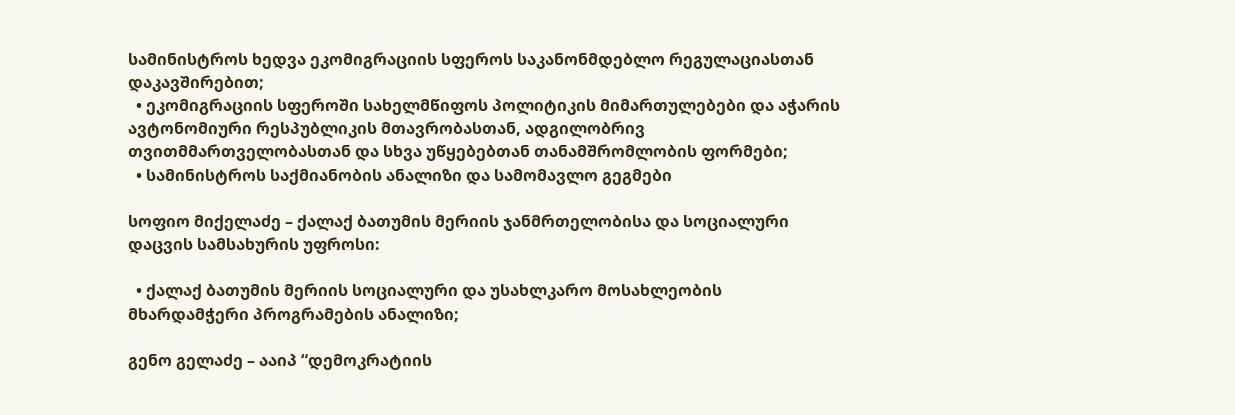სამინისტროს ხედვა ეკომიგრაციის სფეროს საკანონმდებლო რეგულაციასთან დაკავშირებით;
  • ეკომიგრაციის სფეროში სახელმწიფოს პოლიტიკის მიმართულებები და აჭარის ავტონომიური რესპუბლიკის მთავრობასთან, ადგილობრივ თვითმმართველობასთან და სხვა უწყებებთან თანამშრომლობის ფორმები;
  • სამინისტროს საქმიანობის ანალიზი და სამომავლო გეგმები

სოფიო მიქელაძე – ქალაქ ბათუმის მერიის ჯანმრთელობისა და სოციალური დაცვის სამსახურის უფროსი:

  • ქალაქ ბათუმის მერიის სოციალური და უსახლკარო მოსახლეობის მხარდამჭერი პროგრამების ანალიზი;

გენო გელაძე – ააიპ “დემოკრატიის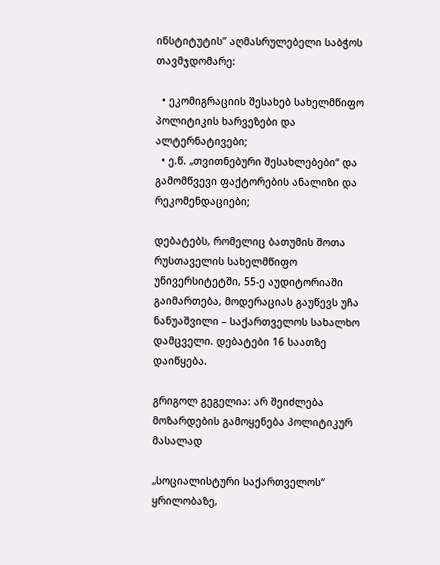ინსტიტუტის” აღმასრულებელი საბჭოს თავმჯდომარე:

  • ეკომიგრაციის შესახებ სახელმწიფო პოლიტიკის ხარვეზები და ალტერნატივები;
  • ე.წ. „თვითნებური შესახლებები“ და გამომწვევი ფაქტორების ანალიზი და რეკომენდაციები;

დებატებს, რომელიც ბათუმის შოთა რუსთაველის სახელმწიფო უნივერსიტეტში, 55-ე აუდიტორიაში გაიმართება, მოდერაციას გაუწევს უჩა ნანუაშვილი – საქართველოს სახალხო დამცველი. დებატები 16 საათზე დაიწყება.

გრიგოლ გეგელია: არ შეიძლება მოზარდების გამოყენება პოლიტიკურ მასალად

„სოციალისტური საქართველოს“ ყრილობაზე,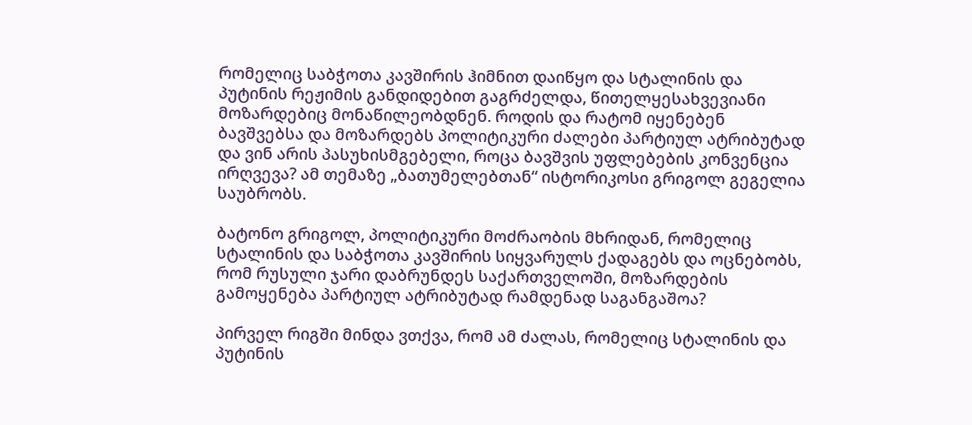რომელიც საბჭოთა კავშირის ჰიმნით დაიწყო და სტალინის და პუტინის რეჟიმის განდიდებით გაგრძელდა, წითელყესახვევიანი მოზარდებიც მონაწილეობდნენ. როდის და რატომ იყენებენ ბავშვებსა და მოზარდებს პოლიტიკური ძალები პარტიულ ატრიბუტად და ვინ არის პასუხისმგებელი, როცა ბავშვის უფლებების კონვენცია ირღვევა? ამ თემაზე „ბათუმელებთან“ ისტორიკოსი გრიგოლ გეგელია საუბრობს.

ბატონო გრიგოლ, პოლიტიკური მოძრაობის მხრიდან, რომელიც სტალინის და საბჭოთა კავშირის სიყვარულს ქადაგებს და ოცნებობს, რომ რუსული ჯარი დაბრუნდეს საქართველოში, მოზარდების გამოყენება პარტიულ ატრიბუტად რამდენად საგანგაშოა?

პირველ რიგში მინდა ვთქვა, რომ ამ ძალას, რომელიც სტალინის და პუტინის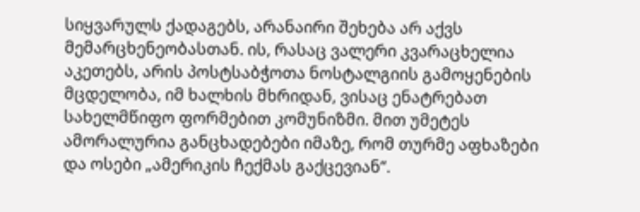სიყვარულს ქადაგებს, არანაირი შეხება არ აქვს მემარცხენეობასთან. ის, რასაც ვალერი კვარაცხელია აკეთებს, არის პოსტსაბჭოთა ნოსტალგიის გამოყენების მცდელობა, იმ ხალხის მხრიდან, ვისაც ენატრებათ სახელმწიფო ფორმებით კომუნიზმი. მით უმეტეს ამორალურია განცხადებები იმაზე, რომ თურმე აფხაზები და ოსები „ამერიკის ჩექმას გაქცევიან“.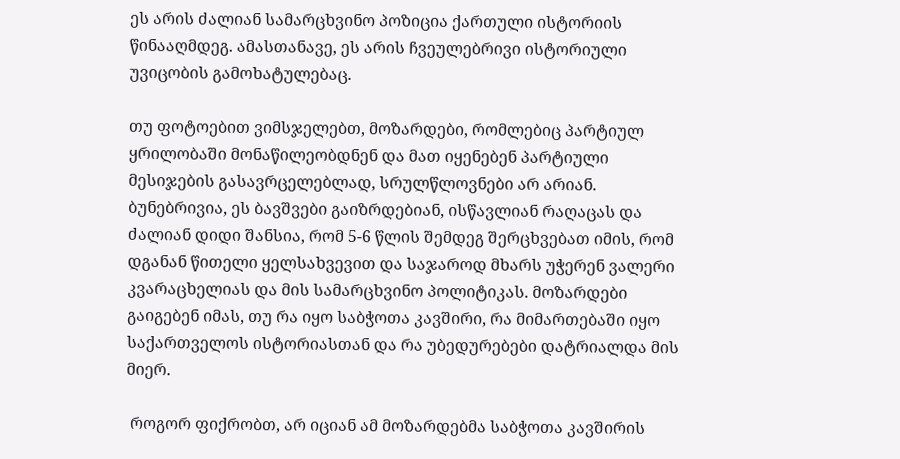ეს არის ძალიან სამარცხვინო პოზიცია ქართული ისტორიის წინააღმდეგ. ამასთანავე, ეს არის ჩვეულებრივი ისტორიული უვიცობის გამოხატულებაც.

თუ ფოტოებით ვიმსჯელებთ, მოზარდები, რომლებიც პარტიულ ყრილობაში მონაწილეობდნენ და მათ იყენებენ პარტიული მესიჯების გასავრცელებლად, სრულწლოვნები არ არიან. ბუნებრივია, ეს ბავშვები გაიზრდებიან, ისწავლიან რაღაცას და ძალიან დიდი შანსია, რომ 5-6 წლის შემდეგ შერცხვებათ იმის, რომ დგანან წითელი ყელსახვევით და საჯაროდ მხარს უჭერენ ვალერი კვარაცხელიას და მის სამარცხვინო პოლიტიკას. მოზარდები გაიგებენ იმას, თუ რა იყო საბჭოთა კავშირი, რა მიმართებაში იყო საქართველოს ისტორიასთან და რა უბედურებები დატრიალდა მის მიერ.

 როგორ ფიქრობთ, არ იციან ამ მოზარდებმა საბჭოთა კავშირის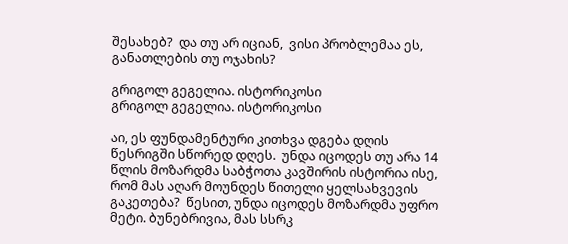შესახებ?  და თუ არ იციან,  ვისი პრობლემაა ეს,  განათლების თუ ოჯახის?

გრიგოლ გეგელია. ისტორიკოსი
გრიგოლ გეგელია. ისტორიკოსი

აი, ეს ფუნდამენტური კითხვა დგება დღის წესრიგში სწორედ დღეს.  უნდა იცოდეს თუ არა 14 წლის მოზარდმა საბჭოთა კავშირის ისტორია ისე, რომ მას აღარ მოუნდეს წითელი ყელსახვევის გაკეთება?  წესით, უნდა იცოდეს მოზარდმა უფრო მეტი. ბუნებრივია, მას სსრკ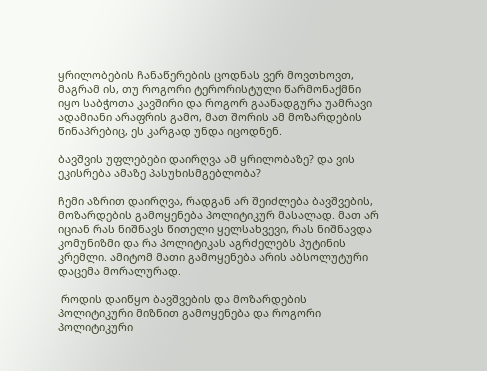ყრილობების ჩანაწერების ცოდნას ვერ მოვთხოვთ, მაგრამ ის, თუ როგორი ტერორისტული წარმონაქმნი იყო საბჭოთა კავშირი და როგორ გაანადგურა უამრავი ადამიანი არაფრის გამო, მათ შორის ამ მოზარდების წინაპრებიც, ეს კარგად უნდა იცოდნენ.

ბავშვის უფლებები დაირღვა ამ ყრილობაზე? და ვის ეკისრება ამაზე პასუხისმგებლობა?

ჩემი აზრით დაირღვა, რადგან არ შეიძლება ბავშვების, მოზარდების გამოყენება პოლიტიკურ მასალად. მათ არ იციან რას ნიშნავს წითელი ყელსახვევი, რას ნიშნავდა კომუნიზმი და რა პოლიტიკას აგრძელებს პუტინის კრემლი. ამიტომ მათი გამოყენება არის აბსოლუტური დაცემა მორალურად.

 როდის დაიწყო ბავშვების და მოზარდების პოლიტიკური მიზნით გამოყენება და როგორი პოლიტიკური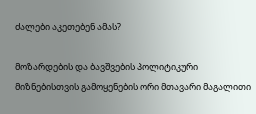ძალები აკეთებენ ამას?

მოზარდების და ბავშვების პოლიტიკური მიზნებისთვის გამოყენების ორი მთავარი მაგალითი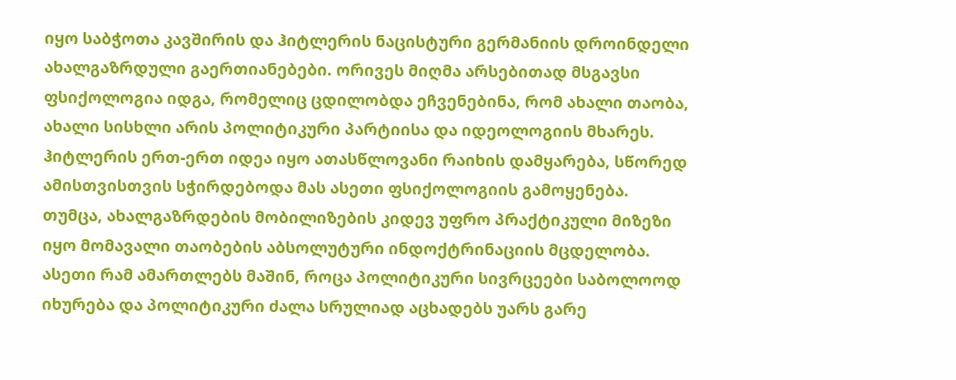იყო საბჭოთა კავშირის და ჰიტლერის ნაცისტური გერმანიის დროინდელი ახალგაზრდული გაერთიანებები. ორივეს მიღმა არსებითად მსგავსი ფსიქოლოგია იდგა, რომელიც ცდილობდა ეჩვენებინა, რომ ახალი თაობა, ახალი სისხლი არის პოლიტიკური პარტიისა და იდეოლოგიის მხარეს. ჰიტლერის ერთ-ერთ იდეა იყო ათასწლოვანი რაიხის დამყარება, სწორედ ამისთვისთვის სჭირდებოდა მას ასეთი ფსიქოლოგიის გამოყენება. თუმცა, ახალგაზრდების მობილიზების კიდევ უფრო პრაქტიკული მიზეზი იყო მომავალი თაობების აბსოლუტური ინდოქტრინაციის მცდელობა. ასეთი რამ ამართლებს მაშინ, როცა პოლიტიკური სივრცეები საბოლოოდ იხურება და პოლიტიკური ძალა სრულიად აცხადებს უარს გარე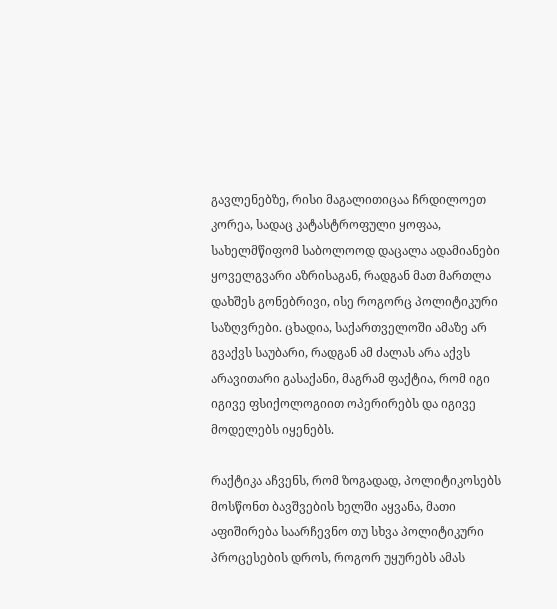გავლენებზე, რისი მაგალითიცაა ჩრდილოეთ კორეა, სადაც კატასტროფული ყოფაა, სახელმწიფომ საბოლოოდ დაცალა ადამიანები ყოველგვარი აზრისაგან, რადგან მათ მართლა დახშეს გონებრივი, ისე როგორც პოლიტიკური საზღვრები. ცხადია, საქართველოში ამაზე არ გვაქვს საუბარი, რადგან ამ ძალას არა აქვს არავითარი გასაქანი, მაგრამ ფაქტია, რომ იგი იგივე ფსიქოლოგიით ოპერირებს და იგივე მოდელებს იყენებს.

რაქტიკა აჩვენს, რომ ზოგადად, პოლიტიკოსებს მოსწონთ ბავშვების ხელში აყვანა, მათი აფიშირება საარჩევნო თუ სხვა პოლიტიკური პროცესების დროს, როგორ უყურებს ამას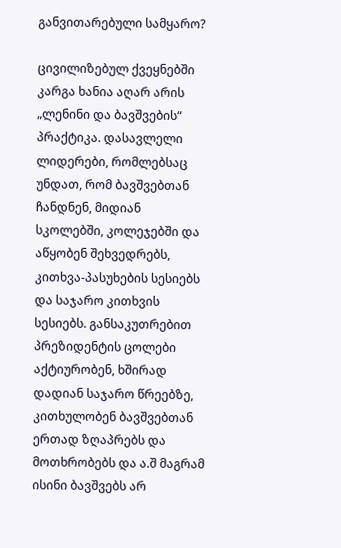განვითარებული სამყარო?

ცივილიზებულ ქვეყნებში კარგა ხანია აღარ არის „ლენინი და ბავშვების“ პრაქტიკა. დასავლელი ლიდერები, რომლებსაც უნდათ, რომ ბავშვებთან ჩანდნენ, მიდიან სკოლებში, კოლეჯებში და აწყობენ შეხვედრებს, კითხვა-პასუხების სესიებს და საჯარო კითხვის სესიებს. განსაკუთრებით პრეზიდენტის ცოლები აქტიურობენ, ხშირად დადიან საჯარო წრეებზე, კითხულობენ ბავშვებთან ერთად ზღაპრებს და მოთხრობებს და ა.შ მაგრამ ისინი ბავშვებს არ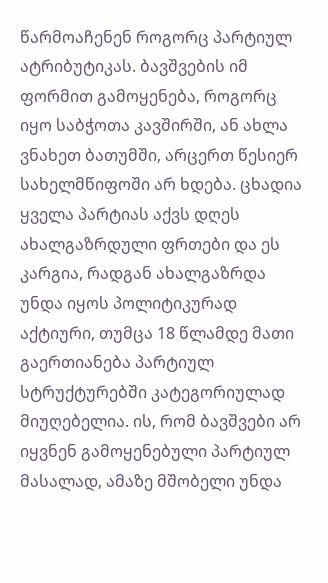წარმოაჩენენ როგორც პარტიულ ატრიბუტიკას. ბავშვების იმ ფორმით გამოყენება, როგორც იყო საბჭოთა კავშირში, ან ახლა ვნახეთ ბათუმში, არცერთ წესიერ სახელმწიფოში არ ხდება. ცხადია ყველა პარტიას აქვს დღეს ახალგაზრდული ფრთები და ეს კარგია, რადგან ახალგაზრდა უნდა იყოს პოლიტიკურად აქტიური, თუმცა 18 წლამდე მათი გაერთიანება პარტიულ სტრუქტურებში კატეგორიულად მიუღებელია. ის, რომ ბავშვები არ იყვნენ გამოყენებული პარტიულ მასალად, ამაზე მშობელი უნდა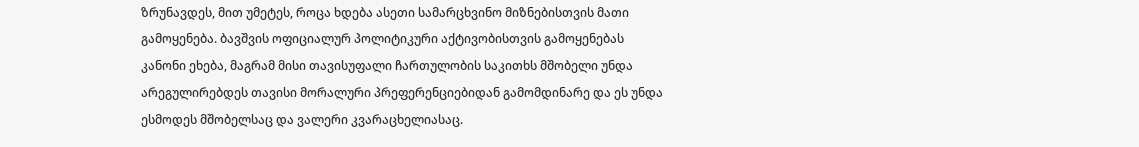ზრუნავდეს, მით უმეტეს, როცა ხდება ასეთი სამარცხვინო მიზნებისთვის მათი გამოყენება. ბავშვის ოფიციალურ პოლიტიკური აქტივობისთვის გამოყენებას კანონი ეხება, მაგრამ მისი თავისუფალი ჩართულობის საკითხს მშობელი უნდა არეგულირებდეს თავისი მორალური პრეფერენციებიდან გამომდინარე და ეს უნდა ესმოდეს მშობელსაც და ვალერი კვარაცხელიასაც.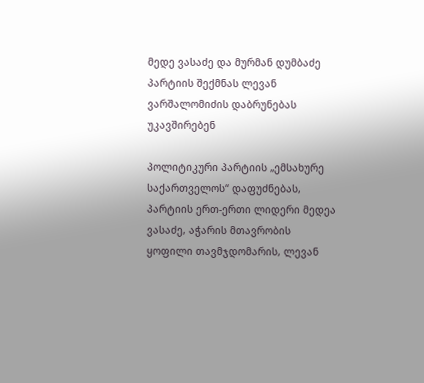მედე ვასაძე და მურმან დუმბაძე პარტიის შექმნას ლევან ვარშალომიძის დაბრუნებას უკავშირებენ

პოლიტიკური პარტიის „ემსახურე საქართველოს“ დაფუძნებას, პარტიის ერთ-ერთი ლიდერი მედეა ვასაძე, აჭარის მთავრობის ყოფილი თავმჯდომარის, ლევან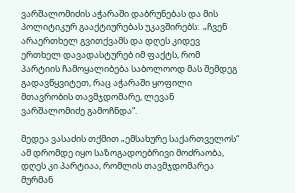ვარშალომიძის აჭარაში დაბრუნებას და მის პოლიტიკურ გააქტიურებას უკავშირებს:  „ჩვენ არაერთხელ გვითქვამს და დღეს კიდევ ერთხელ დავადასტურებ იმ ფაქტს, რომ პარტიის ჩამოყალიბება საბოლოოდ მას შემდეგ გადავწყვიტეთ, რაც აჭარაში ყოფილი მთავრობის თავმჯდომარე, ლევან ვარშალომიძე გამოჩნდა“.

მედეა ვასაძის თქმით „ემსახურე საქართველოს“ ამ დრომდე იყო საზოგადოებრივი მოძრაობა, დღეს კი პარტიაა, რომლის თავმჯდომარეა მურმან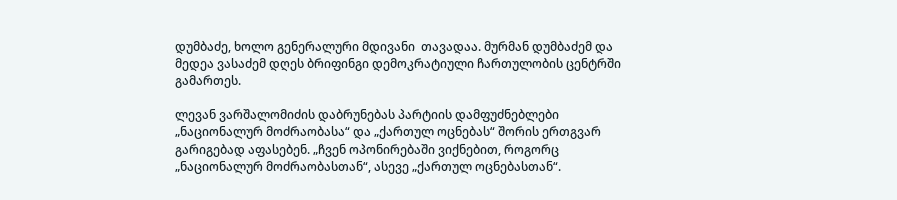დუმბაძე, ხოლო გენერალური მდივანი  თავადაა. მურმან დუმბაძემ და მედეა ვასაძემ დღეს ბრიფინგი დემოკრატიული ჩართულობის ცენტრში გამართეს.

ლევან ვარშალომიძის დაბრუნებას პარტიის დამფუძნებლები „ნაციონალურ მოძრაობასა“ და „ქართულ ოცნებას“ შორის ერთგვარ გარიგებად აფასებენ. „ჩვენ ოპონირებაში ვიქნებით, როგორც „ნაციონალურ მოძრაობასთან“, ასევე „ქართულ ოცნებასთან“.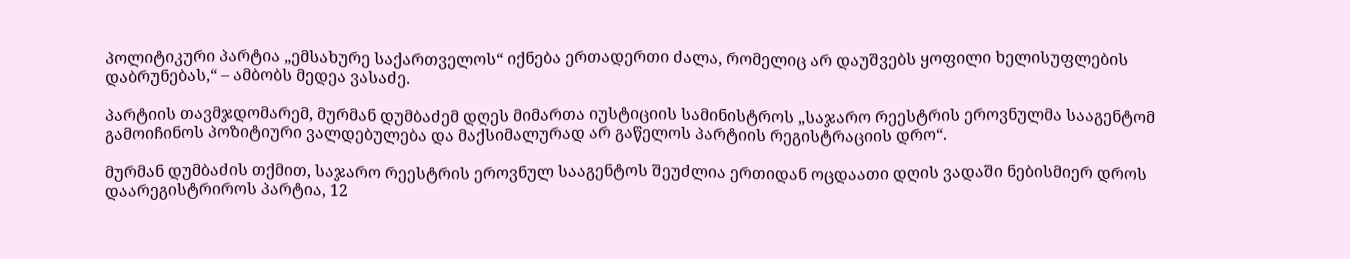პოლიტიკური პარტია „ემსახურე საქართველოს“ იქნება ერთადერთი ძალა, რომელიც არ დაუშვებს ყოფილი ხელისუფლების დაბრუნებას,“ – ამბობს მედეა ვასაძე.

პარტიის თავმჯდომარემ, მურმან დუმბაძემ დღეს მიმართა იუსტიციის სამინისტროს „საჯარო რეესტრის ეროვნულმა სააგენტომ გამოიჩინოს პოზიტიური ვალდებულება და მაქსიმალურად არ გაწელოს პარტიის რეგისტრაციის დრო“.

მურმან დუმბაძის თქმით, საჯარო რეესტრის ეროვნულ სააგენტოს შეუძლია ერთიდან ოცდაათი დღის ვადაში ნებისმიერ დროს დაარეგისტრიროს პარტია, 12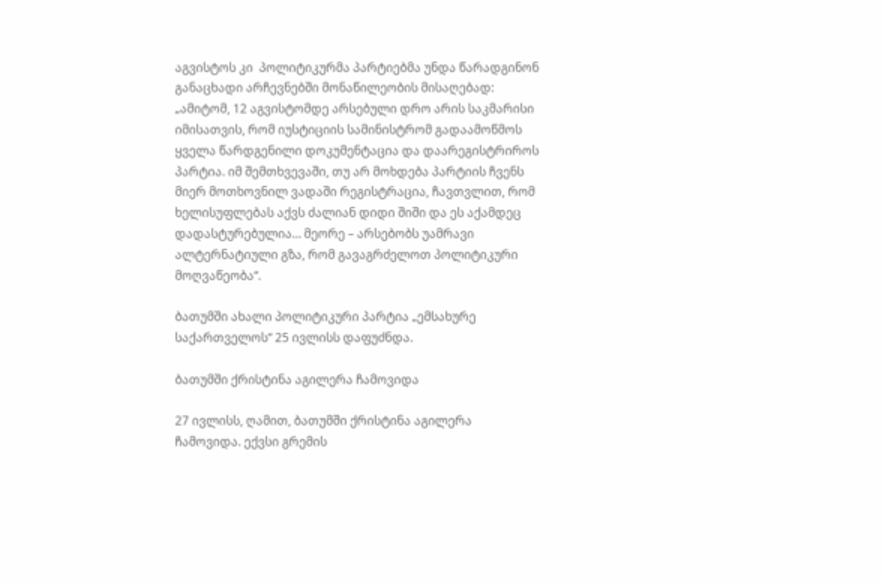აგვისტოს კი  პოლიტიკურმა პარტიებმა უნდა წარადგინონ განაცხადი არჩევნებში მონაწილეობის მისაღებად: „ამიტომ, 12 აგვისტომდე არსებული დრო არის საკმარისი იმისათვის, რომ იუსტიციის სამინისტრომ გადაამოწმოს ყველა წარდგენილი დოკუმენტაცია და დაარეგისტრიროს პარტია. იმ შემთხვევაში, თუ არ მოხდება პარტიის ჩვენს მიერ მოთხოვნილ ვადაში რეგისტრაცია, ჩავთვლით, რომ ხელისუფლებას აქვს ძალიან დიდი შიში და ეს აქამდეც დადასტურებულია… მეორე – არსებობს უამრავი ალტერნატიული გზა, რომ გავაგრძელოთ პოლიტიკური მოღვაწეობა“.

ბათუმში ახალი პოლიტიკური პარტია „ემსახურე საქართველოს“ 25 ივლისს დაფუძნდა.

ბათუმში ქრისტინა აგილერა ჩამოვიდა

27 ივლისს, ღამით, ბათუმში ქრისტინა აგილერა ჩამოვიდა. ექვსი გრემის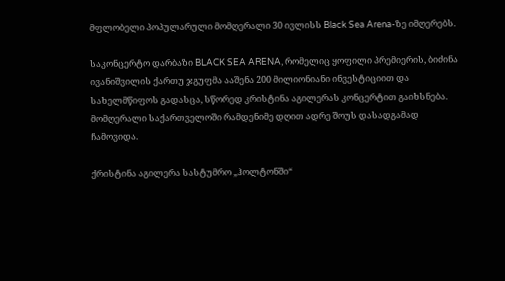მფლობელი პოპულარული მომღერალი 30 ივლისს Black Sea Arena-ზე იმღერებს.

საკონცერტო დარბაზი BLACK SEA ARENA, რომელიც ყოფილი პრემიერის, ბიძინა ივანიშვილის ქართუ ჯგუფმა ააშენა 200 მილიონიანი ინვესტიციით და სახელმწიფოს გადასცა, სწორედ კრისტინა აგილერას კონცერტით გაიხსნება. მომღერალი საქართველოში რამდენიმე დღით ადრე შოუს დასადგამად ჩამოვიდა.

ქრისტინა აგილერა სასტუმრო „ჰოლტონში“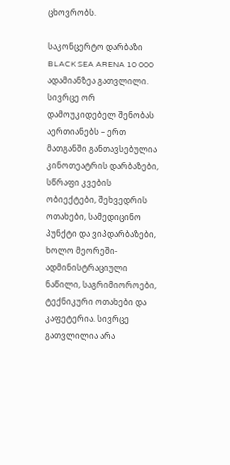ცხოვრობს.

საკონცერტო დარბაზი BLACK SEA ARENA 10 000 ადამიანზეა გათვლილი. სივრცე ორ დამოუკიდებელ შენობას აერთიანებს – ერთ მათგანში განთავსებულია კინოთეატრის დარბაზები, სწრაფი კვების ობიექტები, შეხვედრის ოთახები, სამედიცინო პუნქტი და ვიპდარბაზები, ხოლო მეორეში- ადმინისტრაციული ნაწილი, საგრიმიოროები, ტექნიკური ოთახები და კაფეტერია. სივრცე გათვლილია არა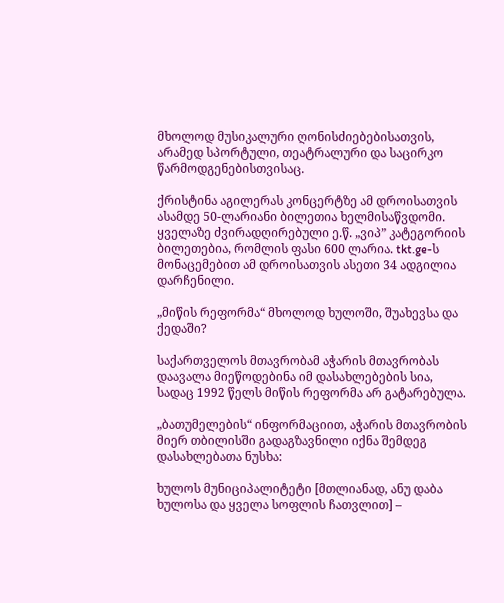მხოლოდ მუსიკალური ღონისძიებებისათვის, არამედ სპორტული, თეატრალური და საცირკო წარმოდგენებისთვისაც.

ქრისტინა აგილერას კონცერტზე ამ დროისათვის ასამდე 50-ლარიანი ბილეთია ხელმისაწვდომი. ყველაზე ძვირადღირებული ე.წ. „ვიპ” კატეგორიის ბილეთებია, რომლის ფასი 600 ლარია. tkt.ge-ს მონაცემებით ამ დროისათვის ასეთი 34 ადგილია დარჩენილი.

„მიწის რეფორმა“ მხოლოდ ხულოში, შუახევსა და ქედაში?

საქართველოს მთავრობამ აჭარის მთავრობას დაავალა მიეწოდებინა იმ დასახლებების სია, სადაც 1992 წელს მიწის რეფორმა არ გატარებულა.

„ბათუმელების“ ინფორმაციით, აჭარის მთავრობის მიერ თბილისში გადაგზავნილი იქნა შემდეგ დასახლებათა ნუსხა:

ხულოს მუნიციპალიტეტი [მთლიანად, ანუ დაბა ხულოსა და ყველა სოფლის ჩათვლით] –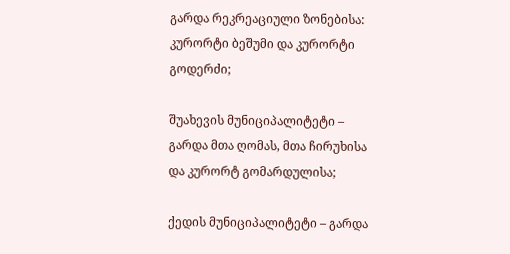გარდა რეკრეაციული ზონებისა: კურორტი ბეშუმი და კურორტი გოდერძი;

შუახევის მუნიციპალიტეტი – გარდა მთა ღომას, მთა ჩირუხისა და კურორტ გომარდულისა;

ქედის მუნიციპალიტეტი – გარდა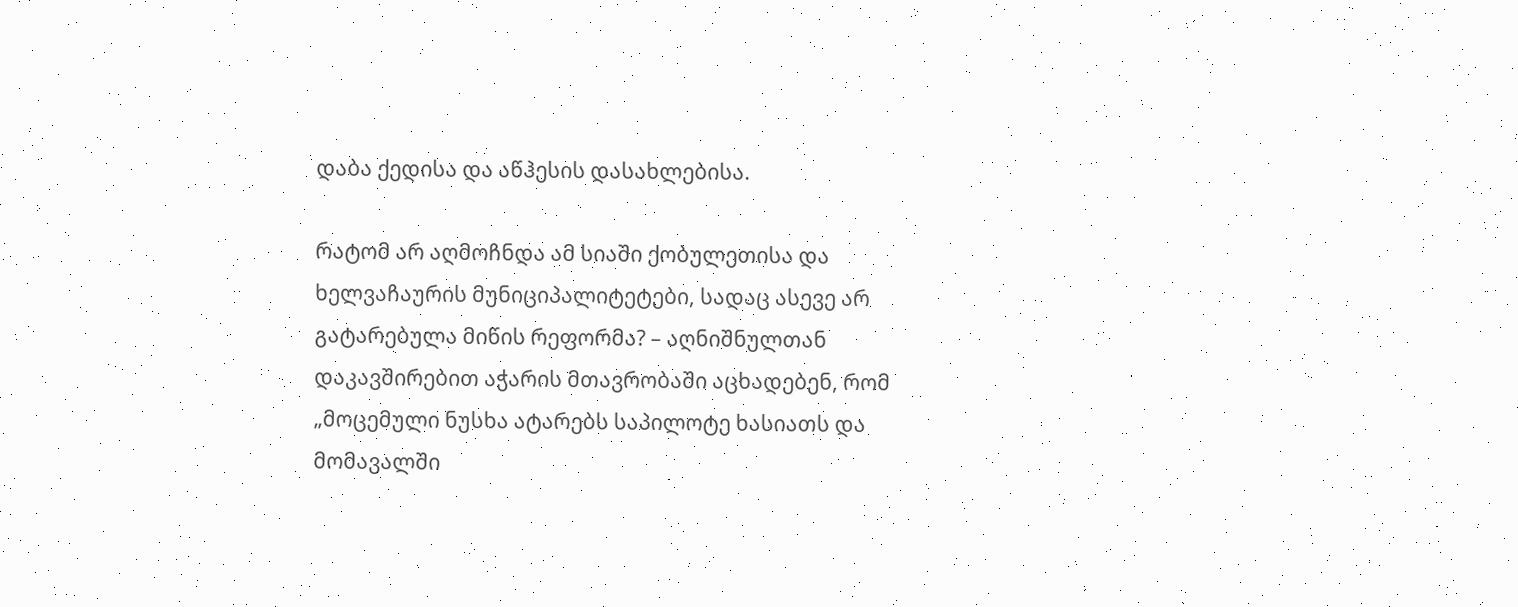დაბა ქედისა და აწჰესის დასახლებისა.

რატომ არ აღმოჩნდა ამ სიაში ქობულეთისა და ხელვაჩაურის მუნიციპალიტეტები, სადაც ასევე არ გატარებულა მიწის რეფორმა? – აღნიშნულთან დაკავშირებით აჭარის მთავრობაში აცხადებენ, რომ „მოცემული ნუსხა ატარებს საპილოტე ხასიათს და მომავალში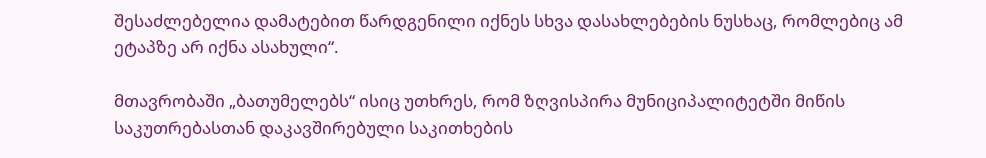შესაძლებელია დამატებით წარდგენილი იქნეს სხვა დასახლებების ნუსხაც, რომლებიც ამ ეტაპზე არ იქნა ასახული“.

მთავრობაში „ბათუმელებს“ ისიც უთხრეს, რომ ზღვისპირა მუნიციპალიტეტში მიწის საკუთრებასთან დაკავშირებული საკითხების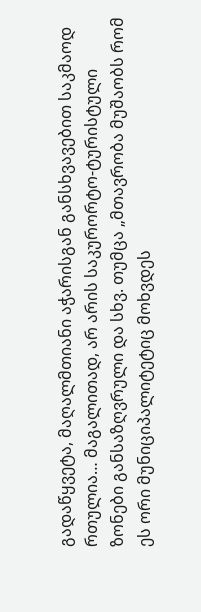გადაწყვეტა, მაღალმთიანი აჭარისგან განსხვავებით საკმაოდ რთულია… მაგალითად, არ არის საკურორტო-ტურისტული ზონები განსაზღვრული და სხვ. თუმცა „მთავრობა მუშაობს რომ ეს ორი მუნიციპალიტეტიც მოხვდეს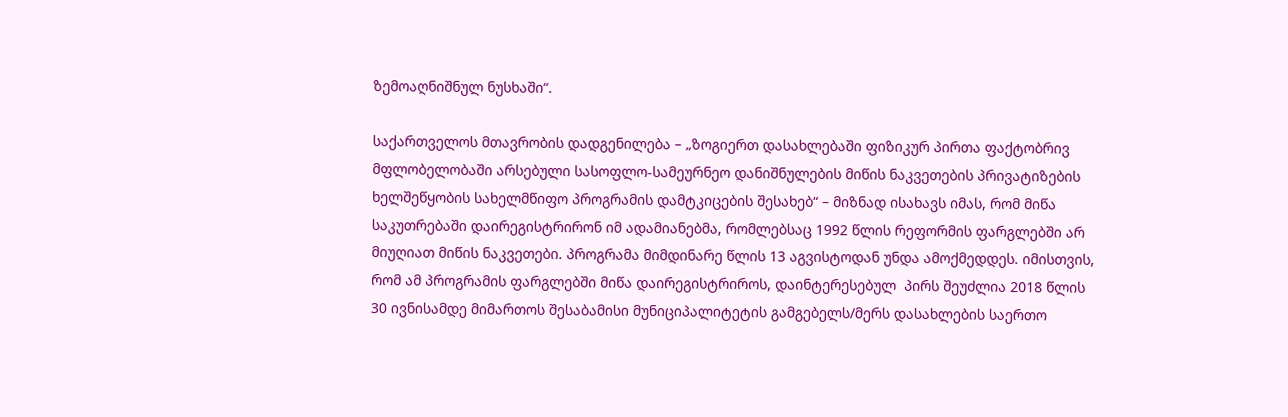ზემოაღნიშნულ ნუსხაში“.

საქართველოს მთავრობის დადგენილება – „ზოგიერთ დასახლებაში ფიზიკურ პირთა ფაქტობრივ მფლობელობაში არსებული სასოფლო-სამეურნეო დანიშნულების მიწის ნაკვეთების პრივატიზების ხელშეწყობის სახელმწიფო პროგრამის დამტკიცების შესახებ“ – მიზნად ისახავს იმას, რომ მიწა საკუთრებაში დაირეგისტრირონ იმ ადამიანებმა, რომლებსაც 1992 წლის რეფორმის ფარგლებში არ მიუღიათ მიწის ნაკვეთები. პროგრამა მიმდინარე წლის 13 აგვისტოდან უნდა ამოქმედდეს. იმისთვის, რომ ამ პროგრამის ფარგლებში მიწა დაირეგისტრიროს, დაინტერესებულ  პირს შეუძლია 2018 წლის 30 ივნისამდე მიმართოს შესაბამისი მუნიციპალიტეტის გამგებელს/მერს დასახლების საერთო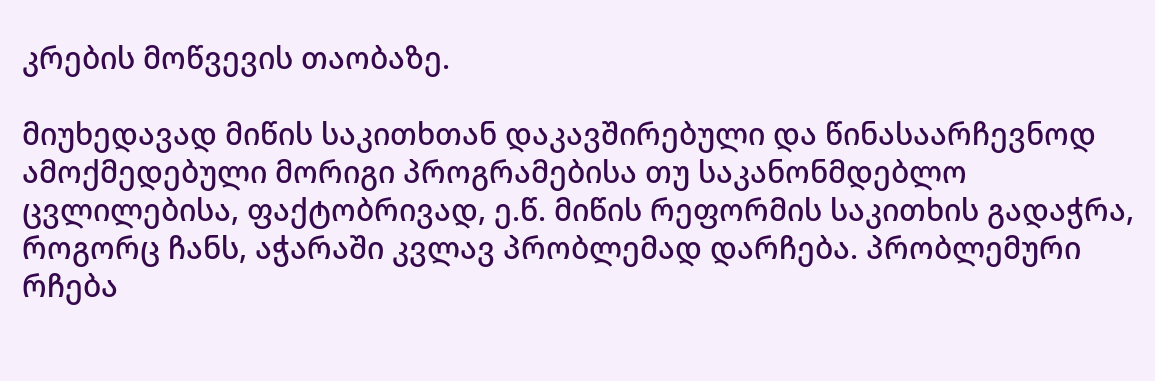კრების მოწვევის თაობაზე.

მიუხედავად მიწის საკითხთან დაკავშირებული და წინასაარჩევნოდ ამოქმედებული მორიგი პროგრამებისა თუ საკანონმდებლო ცვლილებისა, ფაქტობრივად, ე.წ. მიწის რეფორმის საკითხის გადაჭრა, როგორც ჩანს, აჭარაში კვლავ პრობლემად დარჩება. პრობლემური რჩება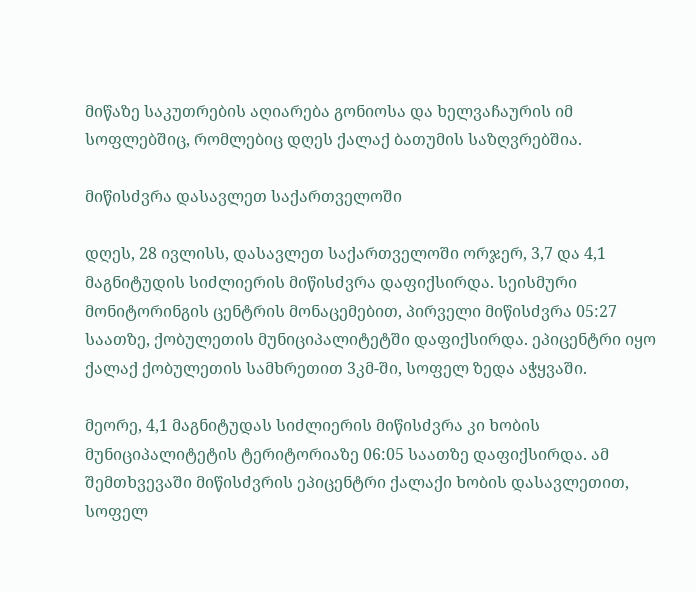მიწაზე საკუთრების აღიარება გონიოსა და ხელვაჩაურის იმ სოფლებშიც, რომლებიც დღეს ქალაქ ბათუმის საზღვრებშია.

მიწისძვრა დასავლეთ საქართველოში

დღეს, 28 ივლისს, დასავლეთ საქართველოში ორჯერ, 3,7 და 4,1 მაგნიტუდის სიძლიერის მიწისძვრა დაფიქსირდა. სეისმური მონიტორინგის ცენტრის მონაცემებით, პირველი მიწისძვრა 05:27 საათზე, ქობულეთის მუნიციპალიტეტში დაფიქსირდა. ეპიცენტრი იყო ქალაქ ქობულეთის სამხრეთით 3კმ-ში, სოფელ ზედა აჭყვაში.

მეორე, 4,1 მაგნიტუდას სიძლიერის მიწისძვრა კი ხობის მუნიციპალიტეტის ტერიტორიაზე 06:05 საათზე დაფიქსირდა. ამ შემთხვევაში მიწისძვრის ეპიცენტრი ქალაქი ხობის დასავლეთით, სოფელ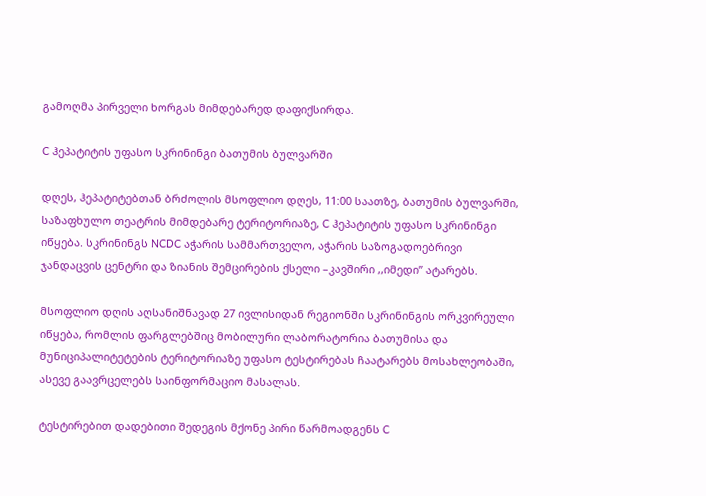გამოღმა პირველი ხორგას მიმდებარედ დაფიქსირდა.

C ჰეპატიტის უფასო სკრინინგი ბათუმის ბულვარში

დღეს, ჰეპატიტებთან ბრძოლის მსოფლიო დღეს, 11:00 საათზე, ბათუმის ბულვარში, საზაფხულო თეატრის მიმდებარე ტერიტორიაზე, C ჰეპატიტის უფასო სკრინინგი იწყება. სკრინინგს NCDC აჭარის სამმართველო, აჭარის საზოგადოებრივი ჯანდაცვის ცენტრი და ზიანის შემცირების ქსელი –კავშირი ,,იმედი” ატარებს.

მსოფლიო დღის აღსანიშნავად 27 ივლისიდან რეგიონში სკრინინგის ორკვირეული იწყება, რომლის ფარგლებშიც მობილური ლაბორატორია ბათუმისა და მუნიციპალიტეტების ტერიტორიაზე უფასო ტესტირებას ჩაატარებს მოსახლეობაში, ასევე გაავრცელებს საინფორმაციო მასალას.

ტესტირებით დადებითი შედეგის მქონე პირი წარმოადგენს C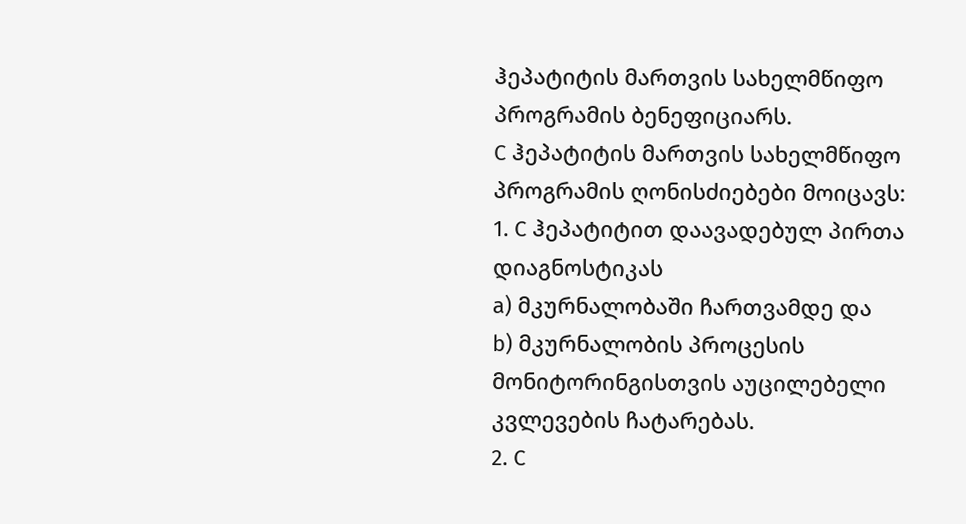ჰეპატიტის მართვის სახელმწიფო პროგრამის ბენეფიციარს.
C ჰეპატიტის მართვის სახელმწიფო პროგრამის ღონისძიებები მოიცავს:
1. C ჰეპატიტით დაავადებულ პირთა დიაგნოსტიკას
a) მკურნალობაში ჩართვამდე და
b) მკურნალობის პროცესის მონიტორინგისთვის აუცილებელი კვლევების ჩატარებას.
2. C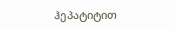ჰეპატიტით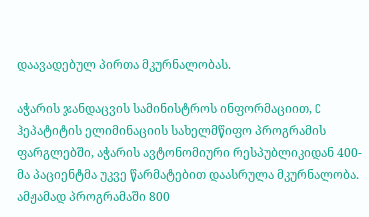დაავადებულ პირთა მკურნალობას.

აჭარის ჯანდაცვის სამინისტროს ინფორმაციით, C ჰეპატიტის ელიმინაციის სახელმწიფო პროგრამის ფარგლებში, აჭარის ავტონომიური რესპუბლიკიდან 400-მა პაციენტმა უკვე წარმატებით დაასრულა მკურნალობა. ამჟამად პროგრამაში 800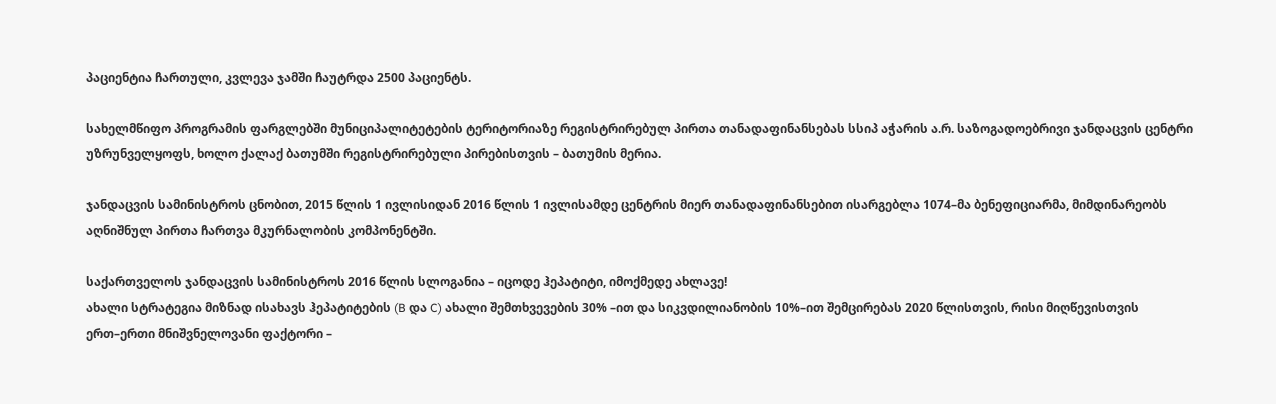პაციენტია ჩართული, კვლევა ჯამში ჩაუტრდა 2500 პაციენტს.

სახელმწიფო პროგრამის ფარგლებში მუნიციპალიტეტების ტერიტორიაზე რეგისტრირებულ პირთა თანადაფინანსებას სსიპ აჭარის ა.რ. საზოგადოებრივი ჯანდაცვის ცენტრი უზრუნველყოფს, ხოლო ქალაქ ბათუმში რეგისტრირებული პირებისთვის – ბათუმის მერია.

ჯანდაცვის სამინისტროს ცნობით, 2015 წლის 1 ივლისიდან 2016 წლის 1 ივლისამდე ცენტრის მიერ თანადაფინანსებით ისარგებლა 1074–მა ბენეფიციარმა, მიმდინარეობს აღნიშნულ პირთა ჩართვა მკურნალობის კომპონენტში.

საქართველოს ჯანდაცვის სამინისტროს 2016 წლის სლოგანია – იცოდე ჰეპატიტი, იმოქმედე ახლავე!
ახალი სტრატეგია მიზნად ისახავს ჰეპატიტების (B და C) ახალი შემთხვევების 30% –ით და სიკვდილიანობის 10%–ით შემცირებას 2020 წლისთვის, რისი მიღწევისთვის ერთ–ერთი მნიშვნელოვანი ფაქტორი –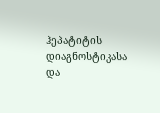ჰეპატიტის დიაგნოსტიკასა და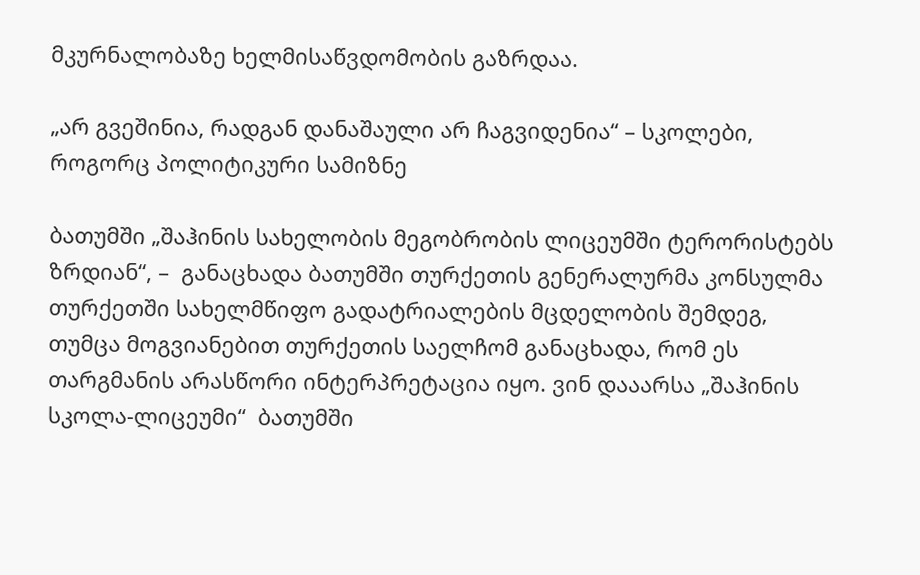მკურნალობაზე ხელმისაწვდომობის გაზრდაა.

„არ გვეშინია, რადგან დანაშაული არ ჩაგვიდენია“ – სკოლები, როგორც პოლიტიკური სამიზნე

ბათუმში „შაჰინის სახელობის მეგობრობის ლიცეუმში ტერორისტებს ზრდიან“, –  განაცხადა ბათუმში თურქეთის გენერალურმა კონსულმა თურქეთში სახელმწიფო გადატრიალების მცდელობის შემდეგ, თუმცა მოგვიანებით თურქეთის საელჩომ განაცხადა, რომ ეს თარგმანის არასწორი ინტერპრეტაცია იყო. ვინ დააარსა „შაჰინის  სკოლა-ლიცეუმი“  ბათუმში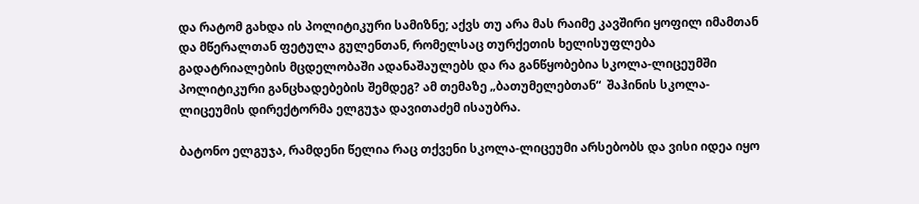და რატომ გახდა ის პოლიტიკური სამიზნე; აქვს თუ არა მას რაიმე კავშირი ყოფილ იმამთან და მწერალთან ფეტულა გულენთან, რომელსაც თურქეთის ხელისუფლება გადატრიალების მცდელობაში ადანაშაულებს და რა განწყობებია სკოლა-ლიცეუმში პოლიტიკური განცხადებების შემდეგ? ამ თემაზე „ბათუმელებთან“  შაჰინის სკოლა-ლიცეუმის დირექტორმა ელგუჯა დავითაძემ ისაუბრა.

ბატონო ელგუჯა, რამდენი წელია რაც თქვენი სკოლა-ლიცეუმი არსებობს და ვისი იდეა იყო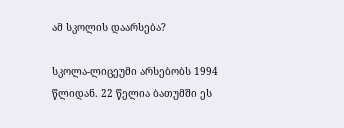ამ სკოლის დაარსება?

სკოლა-ლიცეუმი არსებობს 1994 წლიდან. 22 წელია ბათუმში ეს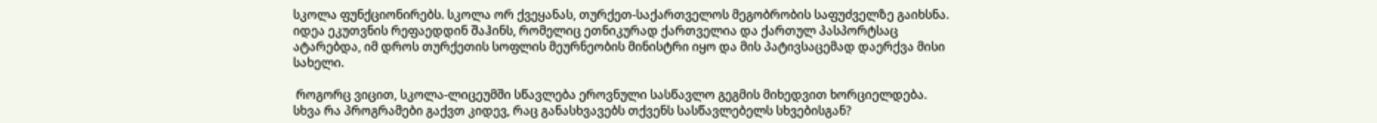სკოლა ფუნქციონირებს. სკოლა ორ ქვეყანას, თურქეთ-საქართველოს მეგობრობის საფუძველზე გაიხსნა. იდეა ეკუთვნის რეფაედდინ შაჰინს, რომელიც ეთნიკურად ქართველია და ქართულ პასპორტსაც ატარებდა, იმ დროს თურქეთის სოფლის მეურნეობის მინისტრი იყო და მის პატივსაცემად დაერქვა მისი სახელი.

 როგორც ვიცით, სკოლა-ლიცეუმში სწავლება ეროვნული სასწავლო გეგმის მიხედვით ხორციელდება. სხვა რა პროგრამები გაქვთ კიდევ, რაც განასხვავებს თქვენს სასწავლებელს სხვებისგან?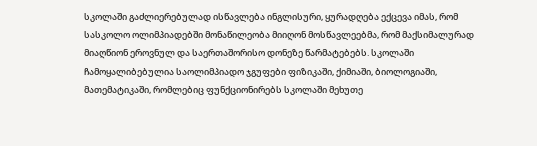სკოლაში გაძლიერებულად ისწავლება ინგლისური, ყურადღება ექცევა იმას, რომ სასკოლო ოლიმპიადებში მონაწილეობა მიიღონ მოსწავლეებმა, რომ მაქსიმალურად მიაღწიონ ეროვნულ და საერთაშორისო დონეზე წარმატებებს. სკოლაში ჩამოყალიბებულია საოლიმპიადო ჯგუფები ფიზიკაში, ქიმიაში, ბიოლოგიაში, მათემატიკაში, რომლებიც ფუნქციონირებს სკოლაში მეხუთე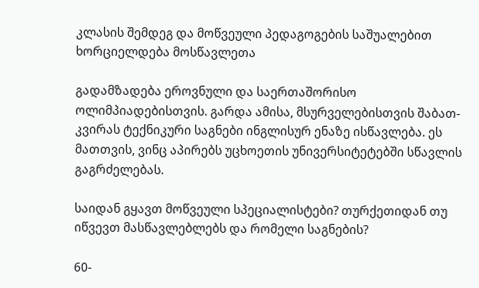კლასის შემდეგ და მოწვეული პედაგოგების საშუალებით ხორციელდება მოსწავლეთა

გადამზადება ეროვნული და საერთაშორისო ოლიმპიადებისთვის. გარდა ამისა, მსურველებისთვის შაბათ-კვირას ტექნიკური საგნები ინგლისურ ენაზე ისწავლება. ეს მათთვის, ვინც აპირებს უცხოეთის უნივერსიტეტებში სწავლის გაგრძელებას.

საიდან გყავთ მოწვეული სპეციალისტები? თურქეთიდან თუ იწვევთ მასწავლებლებს და რომელი საგნების?

60-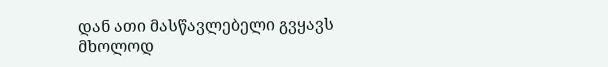დან ათი მასწავლებელი გვყავს მხოლოდ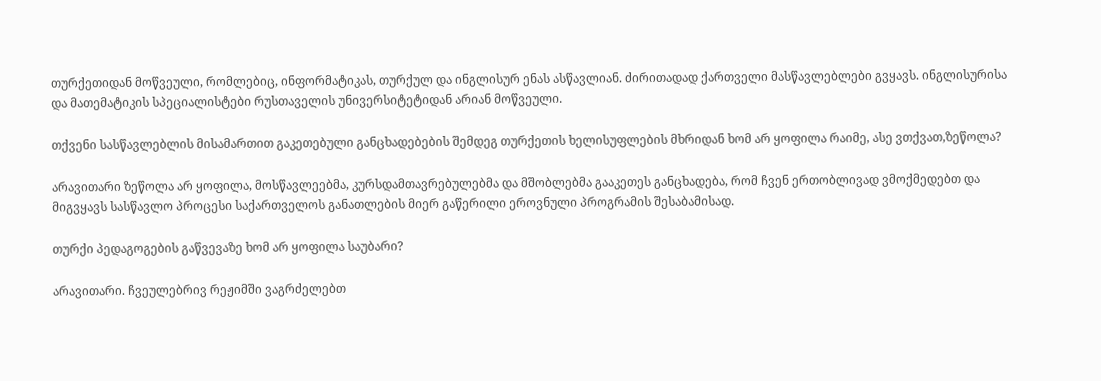თურქეთიდან მოწვეული, რომლებიც, ინფორმატიკას, თურქულ და ინგლისურ ენას ასწავლიან. ძირითადად ქართველი მასწავლებლები გვყავს. ინგლისურისა და მათემატიკის სპეციალისტები რუსთაველის უნივერსიტეტიდან არიან მოწვეული.

თქვენი სასწავლებლის მისამართით გაკეთებული განცხადებების შემდეგ თურქეთის ხელისუფლების მხრიდან ხომ არ ყოფილა რაიმე, ასე ვთქვათ,ზეწოლა?

არავითარი ზეწოლა არ ყოფილა, მოსწავლეებმა, კურსდამთავრებულებმა და მშობლებმა გააკეთეს განცხადება, რომ ჩვენ ერთობლივად ვმოქმედებთ და მიგვყავს სასწავლო პროცესი საქართველოს განათლების მიერ გაწერილი ეროვნული პროგრამის შესაბამისად.

თურქი პედაგოგების გაწვევაზე ხომ არ ყოფილა საუბარი?

არავითარი. ჩვეულებრივ რეჟიმში ვაგრძელებთ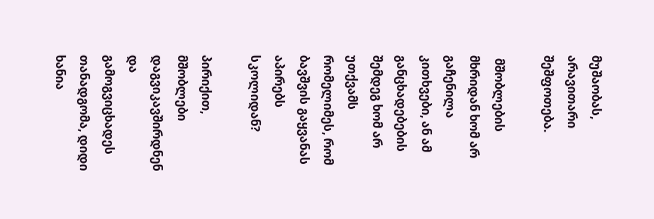მუშაობას, არავითარი შეშფოთება.

 მშობლების მხრიდან ხომ არ გაჩენილა კითხვები, ან ამ განცხადებების შემდეგ ხომ არ უთქვამს რომელიმეს, რომ ბავშვის გაყვანას აპირებს სკოლიდან?

პირიქით, მშობლები დაგვიკავშირდნენ და გამოგვიცხადეს თანადგომა, დიდი ხანია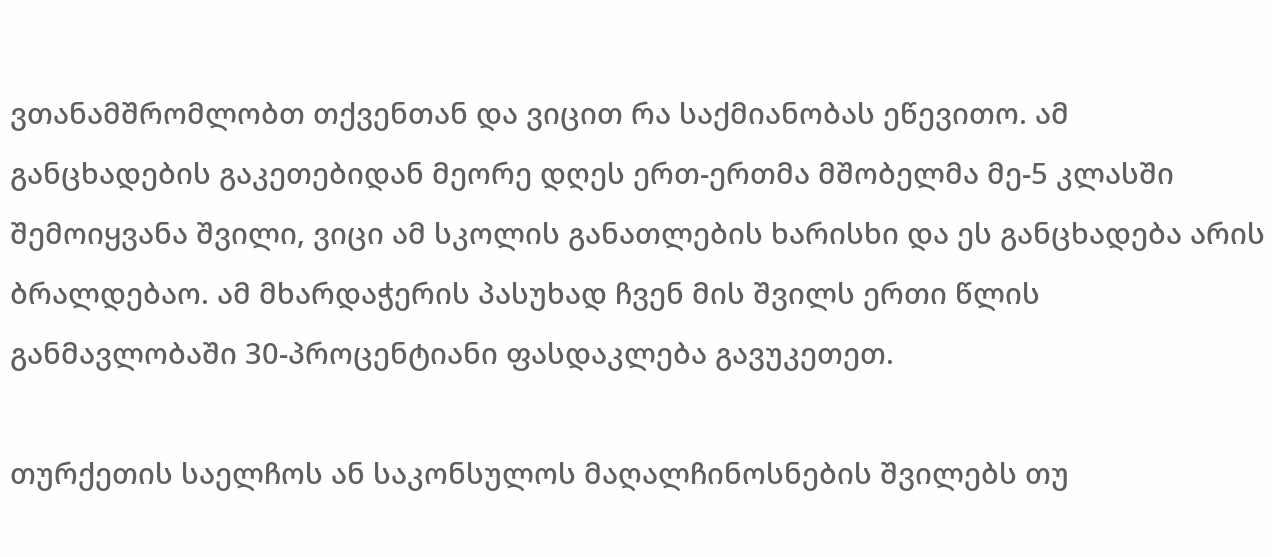ვთანამშრომლობთ თქვენთან და ვიცით რა საქმიანობას ეწევითო. ამ განცხადების გაკეთებიდან მეორე დღეს ერთ-ერთმა მშობელმა მე-5 კლასში შემოიყვანა შვილი, ვიცი ამ სკოლის განათლების ხარისხი და ეს განცხადება არის ბრალდებაო. ამ მხარდაჭერის პასუხად ჩვენ მის შვილს ერთი წლის განმავლობაში 30-პროცენტიანი ფასდაკლება გავუკეთეთ.

თურქეთის საელჩოს ან საკონსულოს მაღალჩინოსნების შვილებს თუ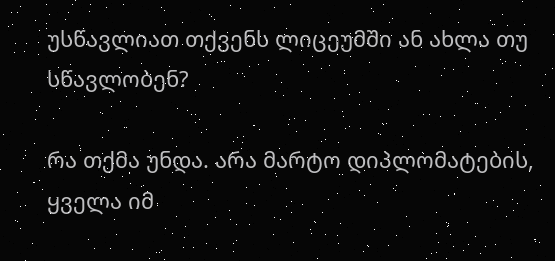უსწავლიათ თქვენს ლიცეუმში ან ახლა თუ სწავლობენ?

რა თქმა უნდა. არა მარტო დიპლომატების, ყველა იმ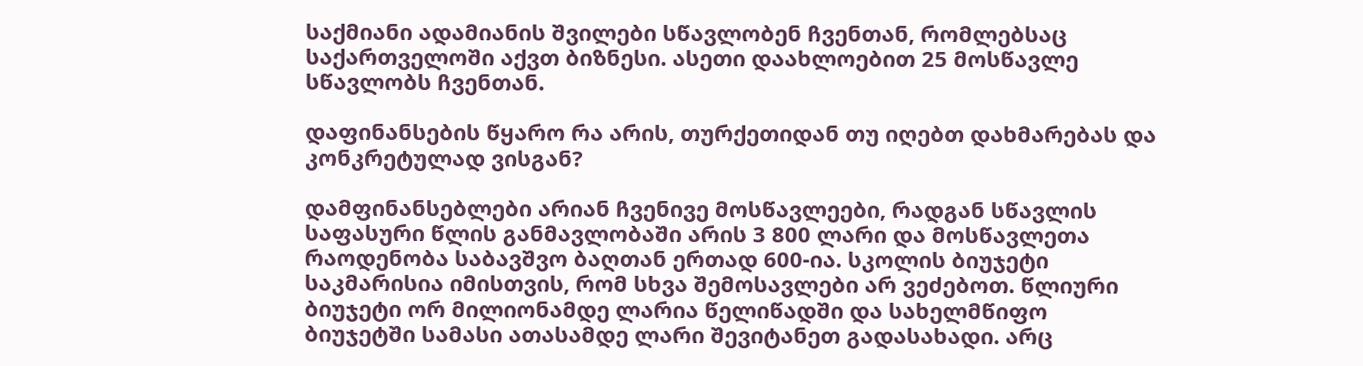საქმიანი ადამიანის შვილები სწავლობენ ჩვენთან, რომლებსაც საქართველოში აქვთ ბიზნესი. ასეთი დაახლოებით 25 მოსწავლე სწავლობს ჩვენთან.

დაფინანსების წყარო რა არის, თურქეთიდან თუ იღებთ დახმარებას და კონკრეტულად ვისგან?

დამფინანსებლები არიან ჩვენივე მოსწავლეები, რადგან სწავლის საფასური წლის განმავლობაში არის 3 800 ლარი და მოსწავლეთა რაოდენობა საბავშვო ბაღთან ერთად 600-ია. სკოლის ბიუჯეტი საკმარისია იმისთვის, რომ სხვა შემოსავლები არ ვეძებოთ. წლიური ბიუჯეტი ორ მილიონამდე ლარია წელიწადში და სახელმწიფო ბიუჯეტში სამასი ათასამდე ლარი შევიტანეთ გადასახადი. არც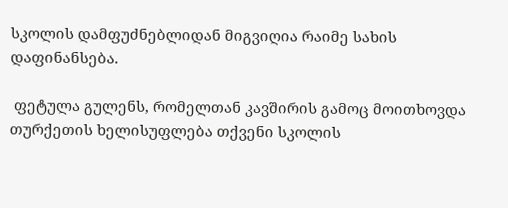სკოლის დამფუძნებლიდან მიგვიღია რაიმე სახის დაფინანსება.

 ფეტულა გულენს, რომელთან კავშირის გამოც მოითხოვდა თურქეთის ხელისუფლება თქვენი სკოლის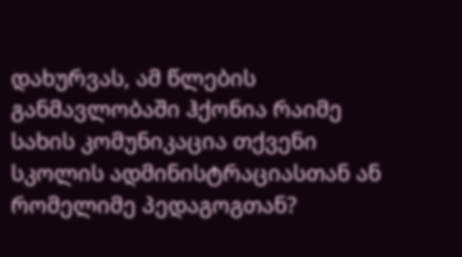დახურვას, ამ წლების განმავლობაში ჰქონია რაიმე სახის კომუნიკაცია თქვენი სკოლის ადმინისტრაციასთან ან რომელიმე პედაგოგთან?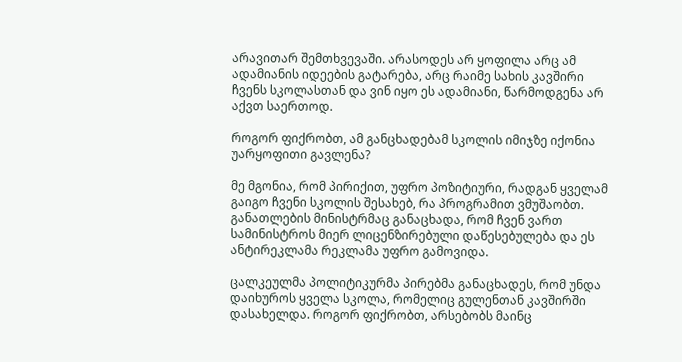არავითარ შემთხვევაში. არასოდეს არ ყოფილა არც ამ ადამიანის იდეების გატარება, არც რაიმე სახის კავშირი ჩვენს სკოლასთან და ვინ იყო ეს ადამიანი, წარმოდგენა არ აქვთ საერთოდ.

როგორ ფიქრობთ, ამ განცხადებამ სკოლის იმიჯზე იქონია უარყოფითი გავლენა?

მე მგონია, რომ პირიქით, უფრო პოზიტიური, რადგან ყველამ გაიგო ჩვენი სკოლის შესახებ, რა პროგრამით ვმუშაობთ. განათლების მინისტრმაც განაცხადა, რომ ჩვენ ვართ სამინისტროს მიერ ლიცენზირებული დაწესებულება და ეს ანტირეკლამა რეკლამა უფრო გამოვიდა.

ცალკეულმა პოლიტიკურმა პირებმა განაცხადეს, რომ უნდა დაიხუროს ყველა სკოლა, რომელიც გულენთან კავშირში დასახელდა. როგორ ფიქრობთ, არსებობს მაინც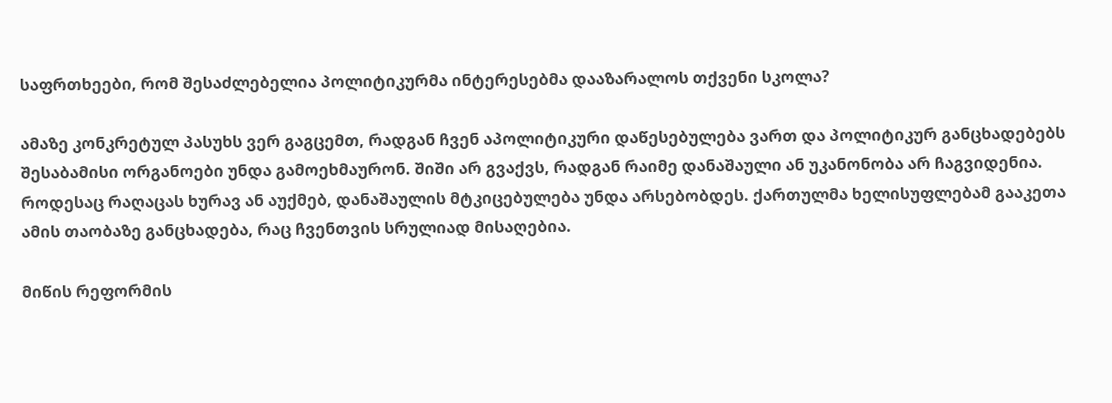საფრთხეები, რომ შესაძლებელია პოლიტიკურმა ინტერესებმა დააზარალოს თქვენი სკოლა?

ამაზე კონკრეტულ პასუხს ვერ გაგცემთ, რადგან ჩვენ აპოლიტიკური დაწესებულება ვართ და პოლიტიკურ განცხადებებს შესაბამისი ორგანოები უნდა გამოეხმაურონ. შიში არ გვაქვს, რადგან რაიმე დანაშაული ან უკანონობა არ ჩაგვიდენია. როდესაც რაღაცას ხურავ ან აუქმებ, დანაშაულის მტკიცებულება უნდა არსებობდეს. ქართულმა ხელისუფლებამ გააკეთა ამის თაობაზე განცხადება, რაც ჩვენთვის სრულიად მისაღებია.

მიწის რეფორმის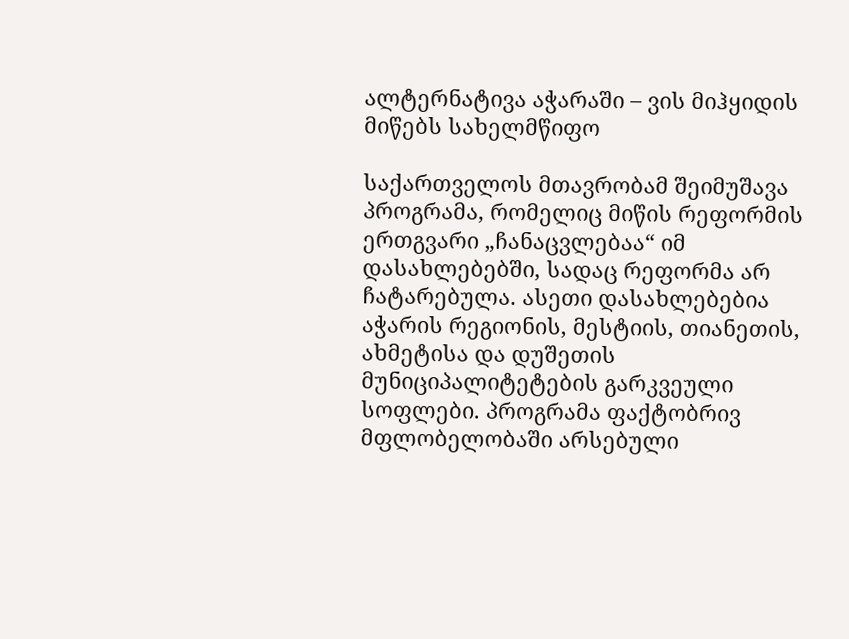ალტერნატივა აჭარაში – ვის მიჰყიდის მიწებს სახელმწიფო

საქართველოს მთავრობამ შეიმუშავა პროგრამა, რომელიც მიწის რეფორმის ერთგვარი „ჩანაცვლებაა“ იმ დასახლებებში, სადაც რეფორმა არ ჩატარებულა. ასეთი დასახლებებია აჭარის რეგიონის, მესტიის, თიანეთის, ახმეტისა და დუშეთის მუნიციპალიტეტების გარკვეული სოფლები. პროგრამა ფაქტობრივ მფლობელობაში არსებული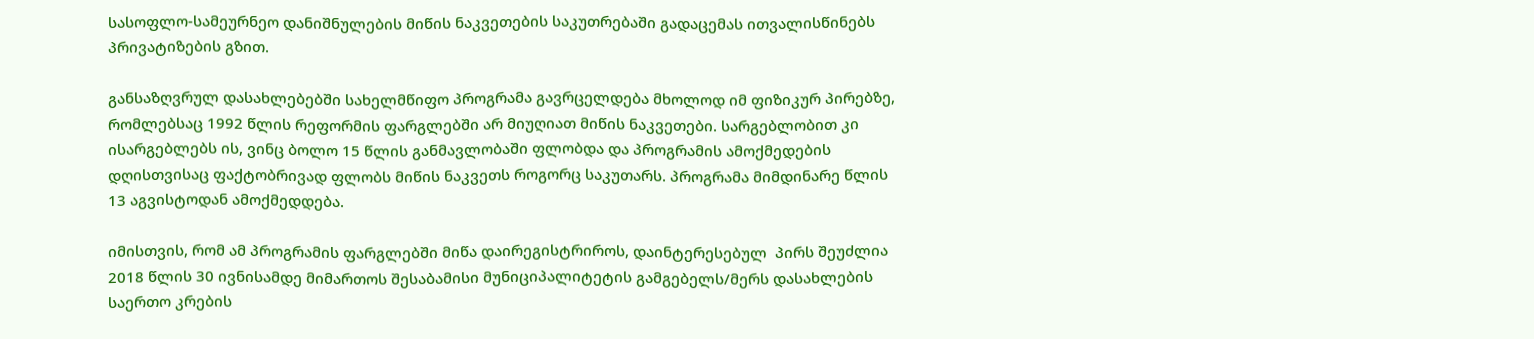სასოფლო-სამეურნეო დანიშნულების მიწის ნაკვეთების საკუთრებაში გადაცემას ითვალისწინებს პრივატიზების გზით.

განსაზღვრულ დასახლებებში სახელმწიფო პროგრამა გავრცელდება მხოლოდ იმ ფიზიკურ პირებზე, რომლებსაც 1992 წლის რეფორმის ფარგლებში არ მიუღიათ მიწის ნაკვეთები. სარგებლობით კი ისარგებლებს ის, ვინც ბოლო 15 წლის განმავლობაში ფლობდა და პროგრამის ამოქმედების დღისთვისაც ფაქტობრივად ფლობს მიწის ნაკვეთს როგორც საკუთარს. პროგრამა მიმდინარე წლის 13 აგვისტოდან ამოქმედდება.

იმისთვის, რომ ამ პროგრამის ფარგლებში მიწა დაირეგისტრიროს, დაინტერესებულ  პირს შეუძლია 2018 წლის 30 ივნისამდე მიმართოს შესაბამისი მუნიციპალიტეტის გამგებელს/მერს დასახლების საერთო კრების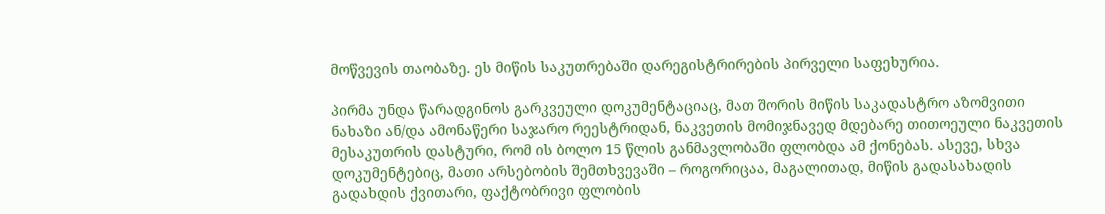მოწვევის თაობაზე. ეს მიწის საკუთრებაში დარეგისტრირების პირველი საფეხურია.

პირმა უნდა წარადგინოს გარკვეული დოკუმენტაციაც, მათ შორის მიწის საკადასტრო აზომვითი ნახაზი ან/და ამონაწერი საჯარო რეესტრიდან, ნაკვეთის მომიჯნავედ მდებარე თითოეული ნაკვეთის მესაკუთრის დასტური, რომ ის ბოლო 15 წლის განმავლობაში ფლობდა ამ ქონებას. ასევე, სხვა დოკუმენტებიც, მათი არსებობის შემთხვევაში – როგორიცაა, მაგალითად, მიწის გადასახადის გადახდის ქვითარი, ფაქტობრივი ფლობის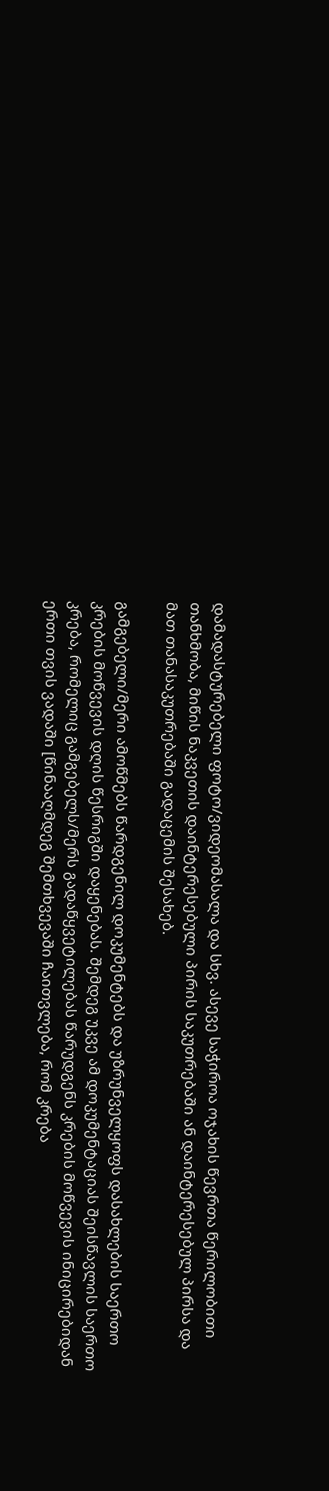დამადასტურებელი ფოტო/ვიდეომასალა და სხვ. ასევე საჭიროა ოჯახის წევრთა წერილობითი თანხმობა, მიწის ნაკვეთის დაინტერესებული პირის საკუთრებაში ან დაინტერესებულ პირსა და მათ თანასაკუთრებაში გადაცემის შესახებ.

გამგებელი/მერი ამოწმებს წარდგენილ დოკუმენტებს და უზრუნველყოფს დასახლების საერთო კრების მოწვევის დღის წესრიგში დაყენებას. შემდეგ უკვე ამ დოკუმენტაციას შეისწავლის საერთო კრება, რომელიც გამგებელს/მერს გადაწყვეტილებას წარუდგენს კრების მოწვევის ინიცირებიდან ერთი თვის ვადაში [წინააღმდეგ შემთხვევაში ჩაითვლება, რომ კრება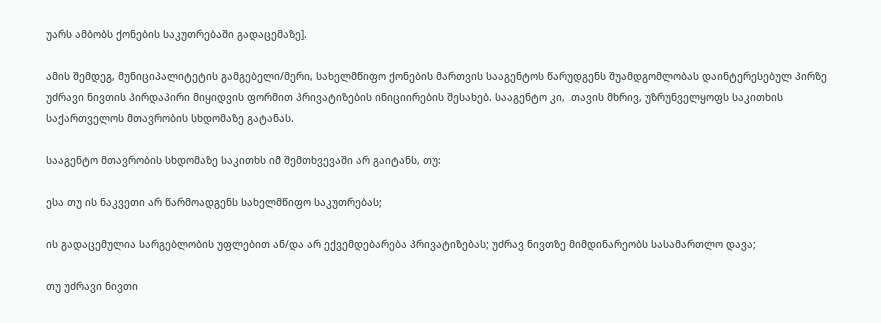უარს ამბობს ქონების საკუთრებაში გადაცემაზე].

ამის შემდეგ, მუნიციპალიტეტის გამგებელი/მერი, სახელმწიფო ქონების მართვის სააგენტოს წარუდგენს შუამდგომლობას დაინტერესებულ პირზე უძრავი ნივთის პირდაპირი მიყიდვის ფორმით პრივატიზების ინიციირების შესახებ. სააგენტო კი,  თავის მხრივ, უზრუნველყოფს საკითხის საქართველოს მთავრობის სხდომაზე გატანას.

სააგენტო მთავრობის სხდომაზე საკითხს იმ შემთხვევაში არ გაიტანს, თუ:

ესა თუ ის ნაკვეთი არ წარმოადგენს სახელმწიფო საკუთრებას;

ის გადაცემულია სარგებლობის უფლებით ან/და არ ექვემდებარება პრივატიზებას; უძრავ ნივთზე მიმდინარეობს სასამართლო დავა;

თუ უძრავი ნივთი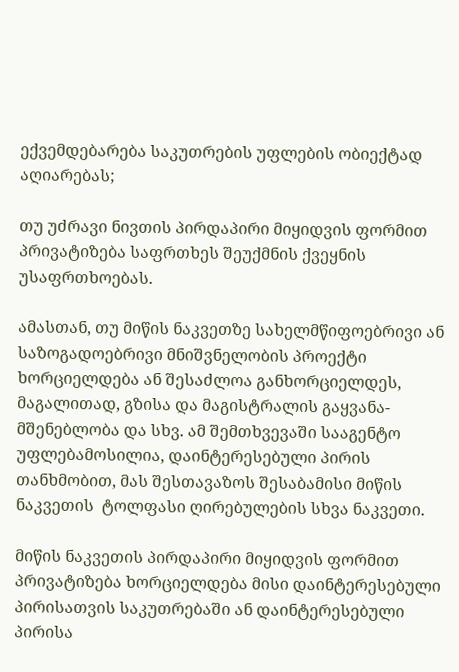ექვემდებარება საკუთრების უფლების ობიექტად აღიარებას;

თუ უძრავი ნივთის პირდაპირი მიყიდვის ფორმით პრივატიზება საფრთხეს შეუქმნის ქვეყნის უსაფრთხოებას.

ამასთან, თუ მიწის ნაკვეთზე სახელმწიფოებრივი ან საზოგადოებრივი მნიშვნელობის პროექტი ხორციელდება ან შესაძლოა განხორციელდეს, მაგალითად, გზისა და მაგისტრალის გაყვანა-მშენებლობა და სხვ. ამ შემთხვევაში სააგენტო უფლებამოსილია, დაინტერესებული პირის თანხმობით, მას შესთავაზოს შესაბამისი მიწის ნაკვეთის  ტოლფასი ღირებულების სხვა ნაკვეთი.

მიწის ნაკვეთის პირდაპირი მიყიდვის ფორმით პრივატიზება ხორციელდება მისი დაინტერესებული პირისათვის საკუთრებაში ან დაინტერესებული პირისა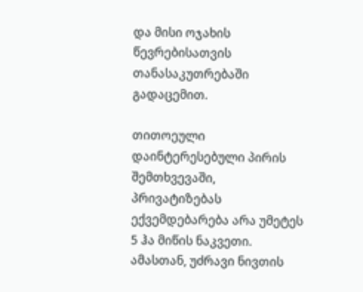და მისი ოჯახის წევრებისათვის თანასაკუთრებაში გადაცემით.

თითოეული დაინტერესებული პირის შემთხვევაში, პრივატიზებას ექვემდებარება არა უმეტეს 5 ჰა მიწის ნაკვეთი. ამასთან, უძრავი ნივთის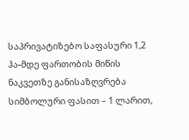საპრივატიზებო საფასური 1,2 ჰა-მდე ფართობის მიწის ნაკვეთზე განისაზღვრება სიმბოლური ფასით – 1 ლარით,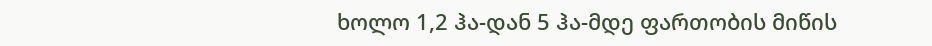ხოლო 1,2 ჰა-დან 5 ჰა-მდე ფართობის მიწის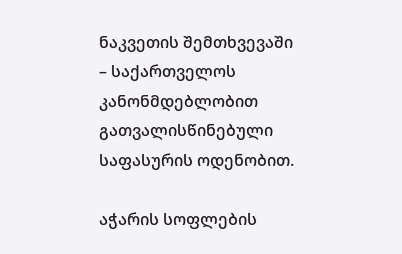ნაკვეთის შემთხვევაში – საქართველოს კანონმდებლობით გათვალისწინებული საფასურის ოდენობით.

აჭარის სოფლების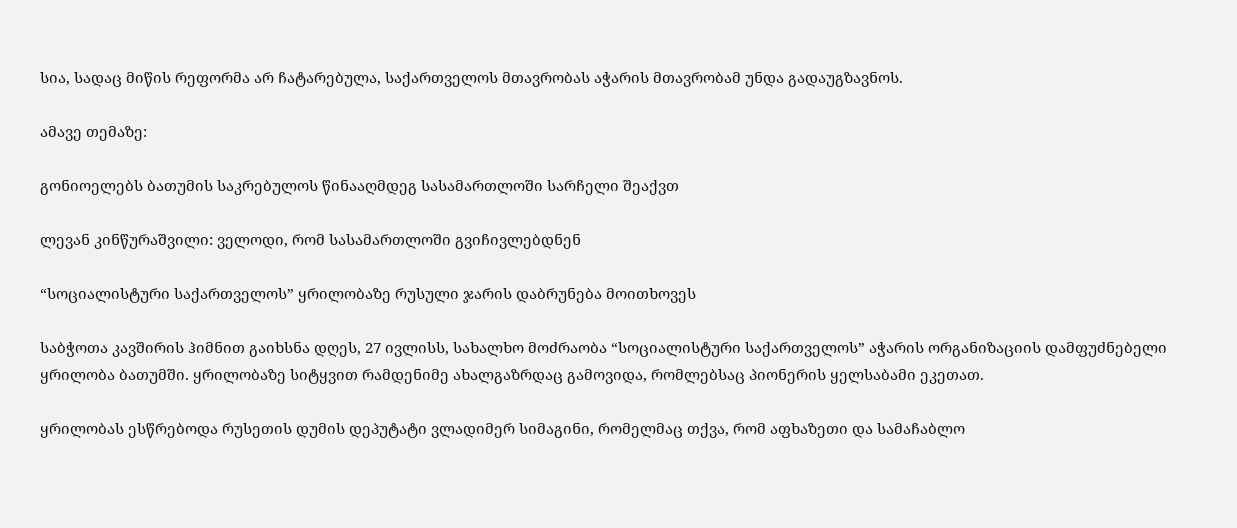სია, სადაც მიწის რეფორმა არ ჩატარებულა, საქართველოს მთავრობას აჭარის მთავრობამ უნდა გადაუგზავნოს.

ამავე თემაზე:

გონიოელებს ბათუმის საკრებულოს წინააღმდეგ სასამართლოში სარჩელი შეაქვთ

ლევან კინწურაშვილი: ველოდი, რომ სასამართლოში გვიჩივლებდნენ

“სოციალისტური საქართველოს” ყრილობაზე რუსული ჯარის დაბრუნება მოითხოვეს

საბჭოთა კავშირის ჰიმნით გაიხსნა დღეს, 27 ივლისს, სახალხო მოძრაობა “სოციალისტური საქართველოს” აჭარის ორგანიზაციის დამფუძნებელი ყრილობა ბათუმში. ყრილობაზე სიტყვით რამდენიმე ახალგაზრდაც გამოვიდა, რომლებსაც პიონერის ყელსაბამი ეკეთათ.

ყრილობას ესწრებოდა რუსეთის დუმის დეპუტატი ვლადიმერ სიმაგინი, რომელმაც თქვა, რომ აფხაზეთი და სამაჩაბლო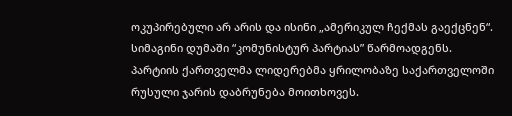ოკუპირებული არ არის და ისინი „ამერიკულ ჩექმას გაექცნენ“. სიმაგინი დუმაში “კომუნისტურ პარტიას” წარმოადგენს. პარტიის ქართველმა ლიდერებმა ყრილობაზე საქართველოში რუსული ჯარის დაბრუნება მოითხოვეს.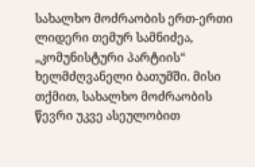სახალხო მოძრაობის ერთ-ერთი ლიდერი თემურ სამნიძეა, „კომუნისტური პარტიის“ ხელმძღვანელი ბათუმში. მისი თქმით, სახალხო მოძრაობის წევრი უკვე ასეულობით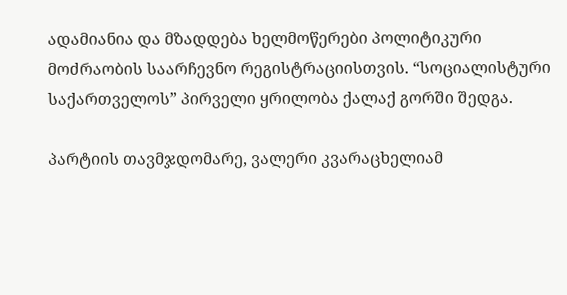ადამიანია და მზადდება ხელმოწერები პოლიტიკური მოძრაობის საარჩევნო რეგისტრაციისთვის. “სოციალისტური საქართველოს” პირველი ყრილობა ქალაქ გორში შედგა.

პარტიის თავმჯდომარე, ვალერი კვარაცხელიამ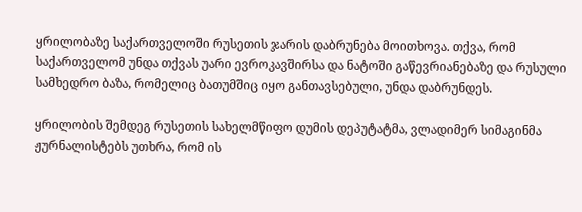ყრილობაზე საქართველოში რუსეთის ჯარის დაბრუნება მოითხოვა. თქვა, რომ საქართველომ უნდა თქვას უარი ევროკავშირსა და ნატოში გაწევრიანებაზე და რუსული სამხედრო ბაზა, რომელიც ბათუმშიც იყო განთავსებული, უნდა დაბრუნდეს.

ყრილობის შემდეგ რუსეთის სახელმწიფო დუმის დეპუტატმა, ვლადიმერ სიმაგინმა ჟურნალისტებს უთხრა, რომ ის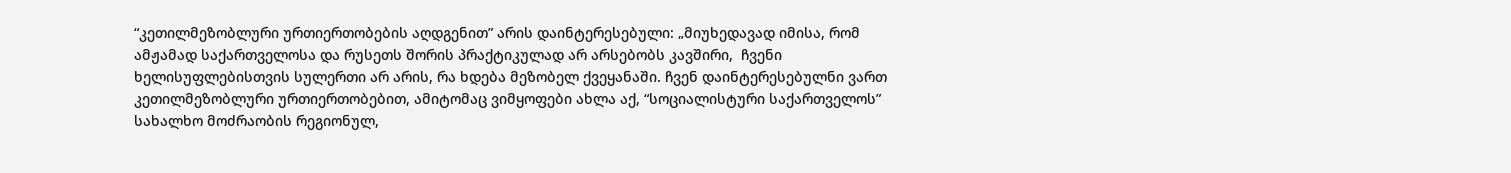“კეთილმეზობლური ურთიერთობების აღდგენით” არის დაინტერესებული: „მიუხედავად იმისა, რომ ამჟამად საქართველოსა და რუსეთს შორის პრაქტიკულად არ არსებობს კავშირი,  ჩვენი ხელისუფლებისთვის სულერთი არ არის, რა ხდება მეზობელ ქვეყანაში. ჩვენ დაინტერესებულნი ვართ კეთილმეზობლური ურთიერთობებით, ამიტომაც ვიმყოფები ახლა აქ, “სოციალისტური საქართველოს” სახალხო მოძრაობის რეგიონულ,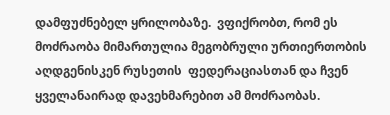დამფუძნებელ ყრილობაზე.  ვფიქრობთ, რომ ეს მოძრაობა მიმართულია მეგობრული ურთიერთობის აღდგენისკენ რუსეთის  ფედერაციასთან და ჩვენ ყველანაირად დავეხმარებით ამ მოძრაობას.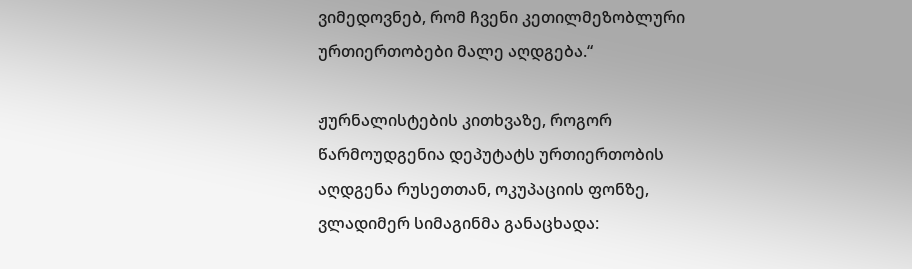ვიმედოვნებ, რომ ჩვენი კეთილმეზობლური ურთიერთობები მალე აღდგება.“

ჟურნალისტების კითხვაზე, როგორ წარმოუდგენია დეპუტატს ურთიერთობის აღდგენა რუსეთთან, ოკუპაციის ფონზე, ვლადიმერ სიმაგინმა განაცხადა: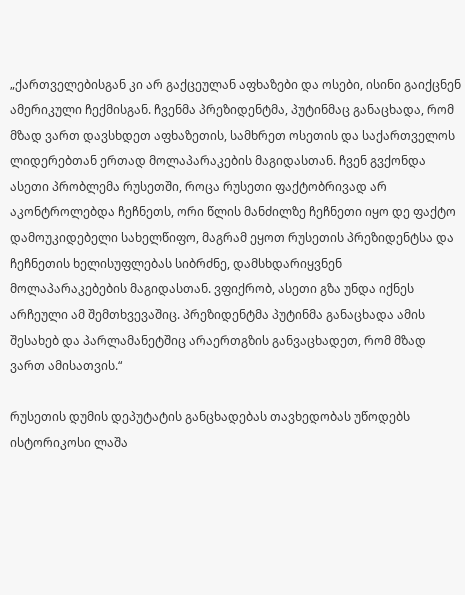„ქართველებისგან კი არ გაქცეულან აფხაზები და ოსები, ისინი გაიქცნენ ამერიკული ჩექმისგან. ჩვენმა პრეზიდენტმა, პუტინმაც განაცხადა, რომ მზად ვართ დავსხდეთ აფხაზეთის, სამხრეთ ოსეთის და საქართველოს ლიდერებთან ერთად მოლაპარაკების მაგიდასთან. ჩვენ გვქონდა ასეთი პრობლემა რუსეთში, როცა რუსეთი ფაქტობრივად არ აკონტროლებდა ჩეჩნეთს, ორი წლის მანძილზე ჩეჩნეთი იყო დე ფაქტო დამოუკიდებელი სახელწიფო, მაგრამ ეყოთ რუსეთის პრეზიდენტსა და ჩეჩნეთის ხელისუფლებას სიბრძნე, დამსხდარიყვნენ მოლაპარაკებების მაგიდასთან. ვფიქრობ, ასეთი გზა უნდა იქნეს არჩეული ამ შემთხვევაშიც. პრეზიდენტმა პუტინმა განაცხადა ამის შესახებ და პარლამანეტშიც არაერთგზის განვაცხადეთ, რომ მზად ვართ ამისათვის.“

რუსეთის დუმის დეპუტატის განცხადებას თავხედობას უწოდებს ისტორიკოსი ლაშა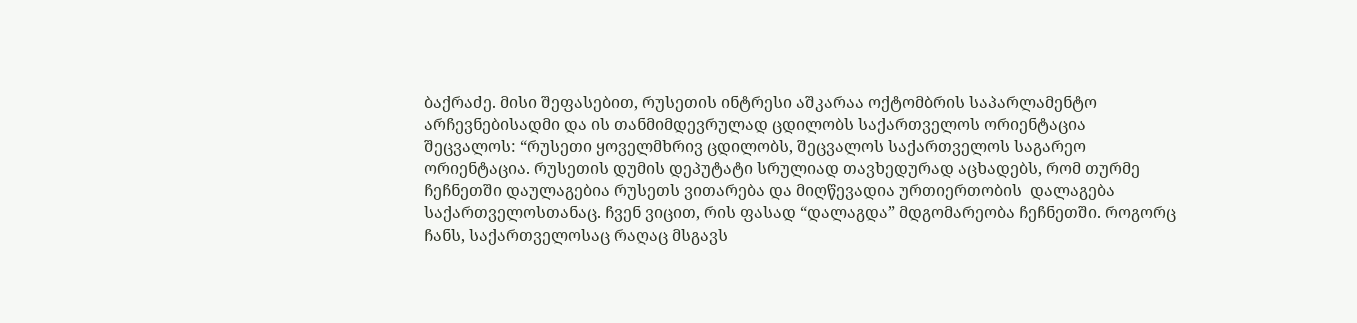ბაქრაძე. მისი შეფასებით, რუსეთის ინტრესი აშკარაა ოქტომბრის საპარლამენტო არჩევნებისადმი და ის თანმიმდევრულად ცდილობს საქართველოს ორიენტაცია შეცვალოს: “რუსეთი ყოველმხრივ ცდილობს, შეცვალოს საქართველოს საგარეო ორიენტაცია. რუსეთის დუმის დეპუტატი სრულიად თავხედურად აცხადებს, რომ თურმე ჩეჩნეთში დაულაგებია რუსეთს ვითარება და მიღწევადია ურთიერთობის  დალაგება საქართველოსთანაც. ჩვენ ვიცით, რის ფასად “დალაგდა” მდგომარეობა ჩეჩნეთში. როგორც ჩანს, საქართველოსაც რაღაც მსგავს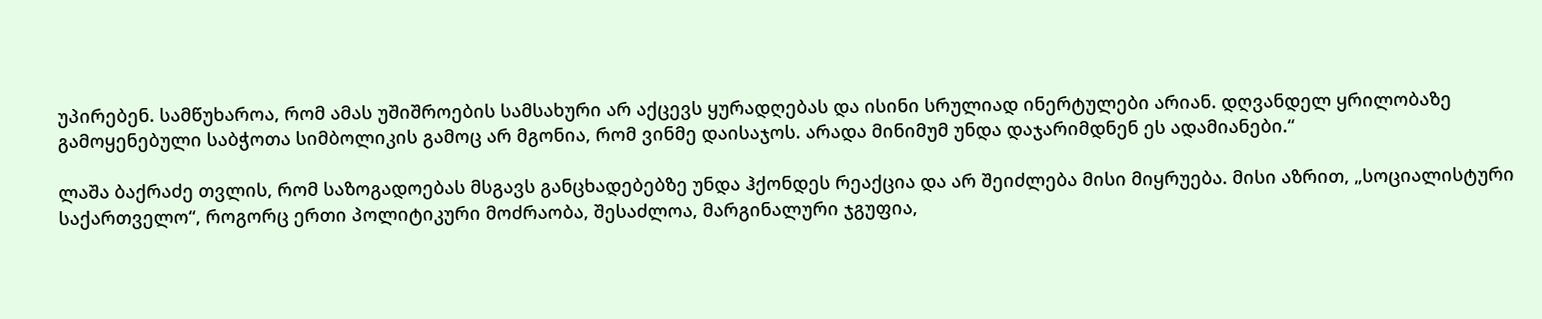უპირებენ. სამწუხაროა, რომ ამას უშიშროების სამსახური არ აქცევს ყურადღებას და ისინი სრულიად ინერტულები არიან. დღვანდელ ყრილობაზე გამოყენებული საბჭოთა სიმბოლიკის გამოც არ მგონია, რომ ვინმე დაისაჯოს. არადა მინიმუმ უნდა დაჯარიმდნენ ეს ადამიანები.“

ლაშა ბაქრაძე თვლის, რომ საზოგადოებას მსგავს განცხადებებზე უნდა ჰქონდეს რეაქცია და არ შეიძლება მისი მიყრუება. მისი აზრით, „სოციალისტური საქართველო“, როგორც ერთი პოლიტიკური მოძრაობა, შესაძლოა, მარგინალური ჯგუფია,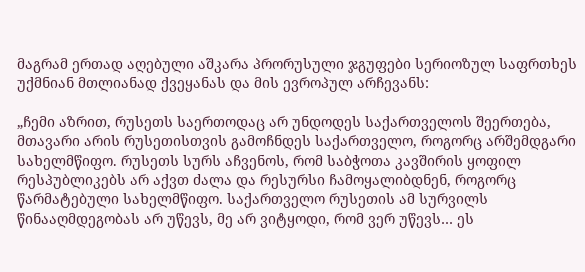მაგრამ ერთად აღებული აშკარა პრორუსული ჯგუფები სერიოზულ საფრთხეს უქმნიან მთლიანად ქვეყანას და მის ევროპულ არჩევანს:

„ჩემი აზრით, რუსეთს საერთოდაც არ უნდოდეს საქართველოს შეერთება, მთავარი არის რუსეთისთვის გამოჩნდეს საქართველო, როგორც არშემდგარი სახელმწიფო. რუსეთს სურს აჩვენოს, რომ საბჭოთა კავშირის ყოფილ რესპუბლიკებს არ აქვთ ძალა და რესურსი ჩამოყალიბდნენ, როგორც წარმატებული სახელმწიფო. საქართველო რუსეთის ამ სურვილს წინააღმდეგობას არ უწევს, მე არ ვიტყოდი, რომ ვერ უწევს… ეს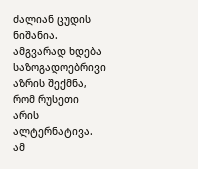ძალიან ცუდის ნიშანია. ამგვარად ხდება საზოგადოებრივი აზრის შექმნა, რომ რუსეთი არის ალტერნატივა. ამ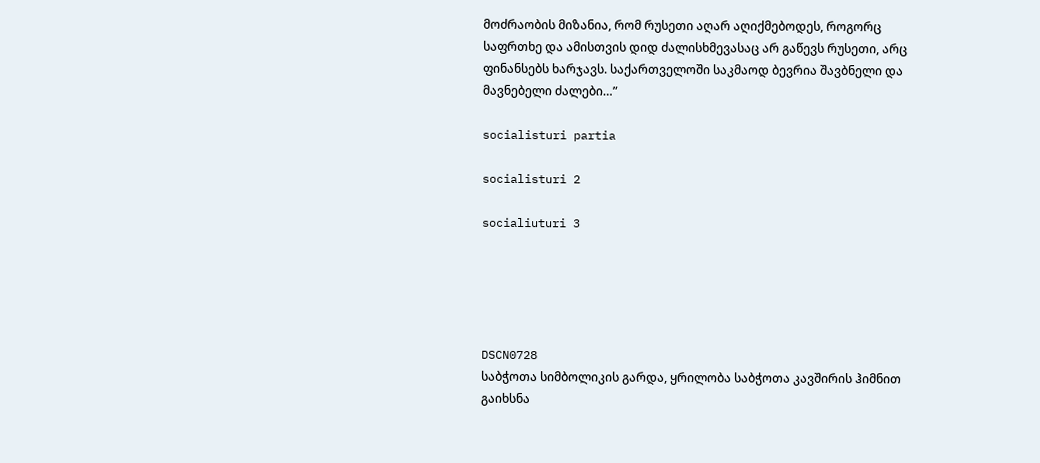მოძრაობის მიზანია, რომ რუსეთი აღარ აღიქმებოდეს, როგორც საფრთხე და ამისთვის დიდ ძალისხმევასაც არ გაწევს რუსეთი, არც ფინანსებს ხარჯავს. საქართველოში საკმაოდ ბევრია შავბნელი და მავნებელი ძალები…”

socialisturi partia

socialisturi 2

socialiuturi 3





DSCN0728
საბჭოთა სიმბოლიკის გარდა, ყრილობა საბჭოთა კავშირის ჰიმნით გაიხსნა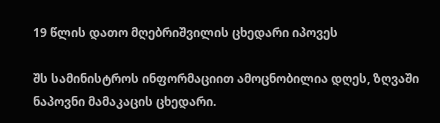19 წლის დათო მღებრიშვილის ცხედარი იპოვეს

შს სამინისტროს ინფორმაციით ამოცნობილია დღეს, ზღვაში ნაპოვნი მამაკაცის ცხედარი.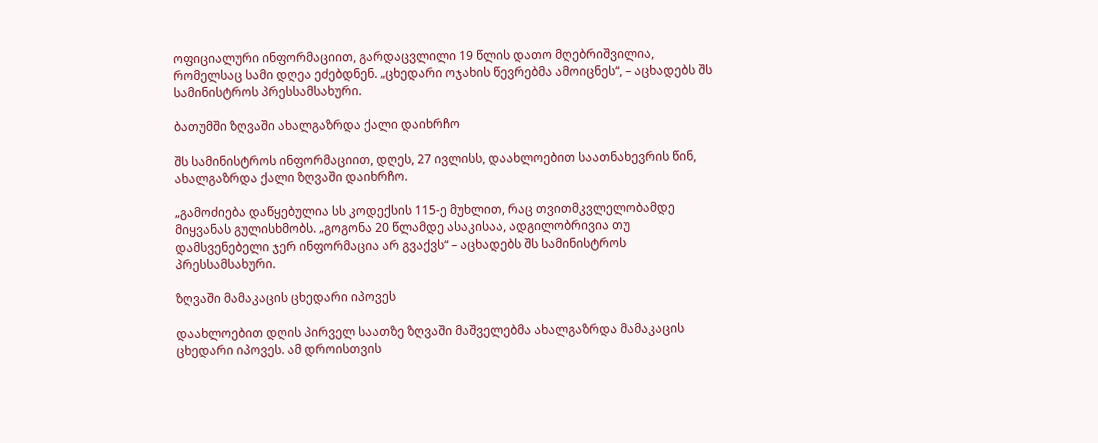ოფიციალური ინფორმაციით, გარდაცვლილი 19 წლის დათო მღებრიშვილია, რომელსაც სამი დღეა ეძებდნენ. „ცხედარი ოჯახის წევრებმა ამოიცნეს“, – აცხადებს შს სამინისტროს პრესსამსახური.

ბათუმში ზღვაში ახალგაზრდა ქალი დაიხრჩო

შს სამინისტროს ინფორმაციით, დღეს, 27 ივლისს, დაახლოებით საათნახევრის წინ,  ახალგაზრდა ქალი ზღვაში დაიხრჩო.

„გამოძიება დაწყებულია სს კოდექსის 115-ე მუხლით, რაც თვითმკვლელობამდე მიყვანას გულისხმობს. „გოგონა 20 წლამდე ასაკისაა, ადგილობრივია თუ დამსვენებელი ჯერ ინფორმაცია არ გვაქვს“ – აცხადებს შს სამინისტროს პრესსამსახური.

ზღვაში მამაკაცის ცხედარი იპოვეს

დაახლოებით დღის პირველ საათზე ზღვაში მაშველებმა ახალგაზრდა მამაკაცის ცხედარი იპოვეს. ამ დროისთვის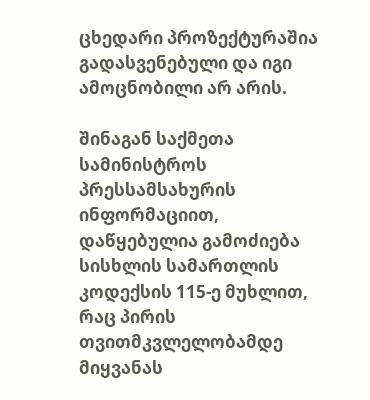ცხედარი პროზექტურაშია გადასვენებული და იგი ამოცნობილი არ არის.

შინაგან საქმეთა სამინისტროს პრესსამსახურის ინფორმაციით, დაწყებულია გამოძიება სისხლის სამართლის კოდექსის 115-ე მუხლით, რაც პირის თვითმკვლელობამდე მიყვანას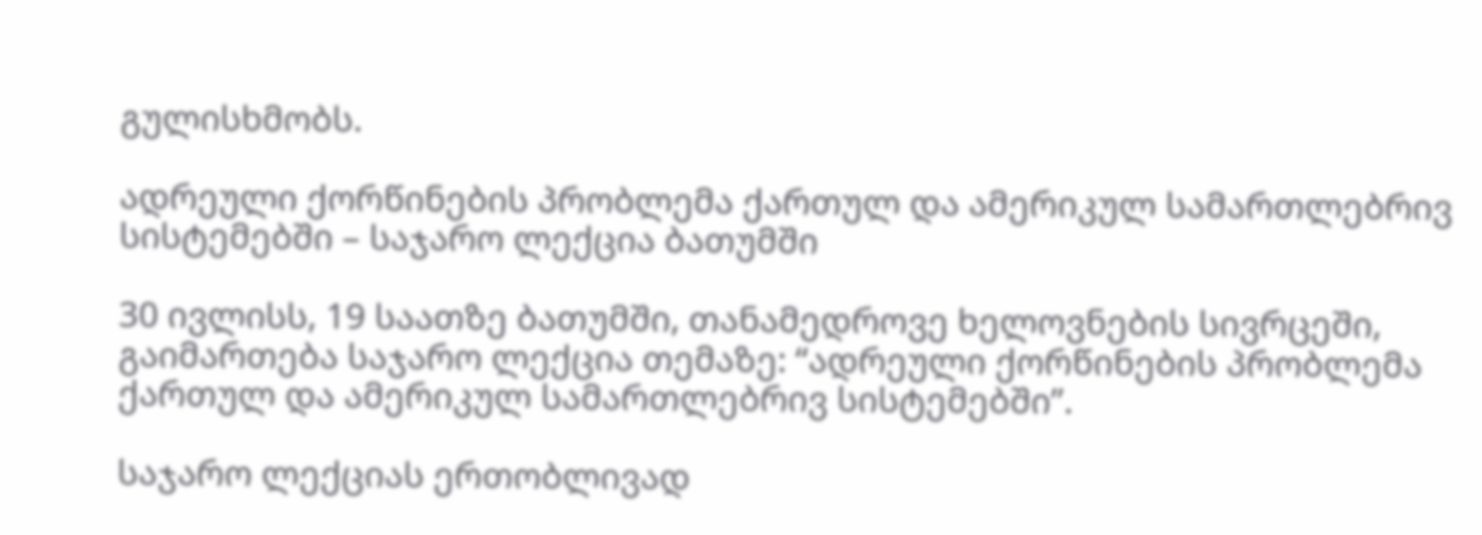გულისხმობს.

ადრეული ქორწინების პრობლემა ქართულ და ამერიკულ სამართლებრივ სისტემებში – საჯარო ლექცია ბათუმში

30 ივლისს, 19 საათზე ბათუმში, თანამედროვე ხელოვნების სივრცეში, გაიმართება საჯარო ლექცია თემაზე: “ადრეული ქორწინების პრობლემა ქართულ და ამერიკულ სამართლებრივ სისტემებში”.

საჯარო ლექციას ერთობლივად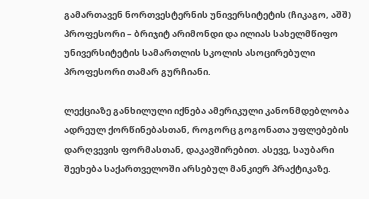გამართავენ ნორთვესტერნის უნივერსიტეტის (ჩიკაგო, აშშ) პროფესორი – ბრიჯიტ არიმონდი და ილიას სახელმწიფო უნივერსიტეტის სამართლის სკოლის ასოცირებული პროფესორი თამარ გურჩიანი.

ლექციაზე განხილული იქნება ამერიკული კანონმდებლობა ადრეულ ქორწინებასთან, როგორც გოგონათა უფლებების დარღვევის ფორმასთან, დაკავშირებით. ასევე, საუბარი შეეხება საქართველოში არსებულ მანკიერ პრაქტიკაზე.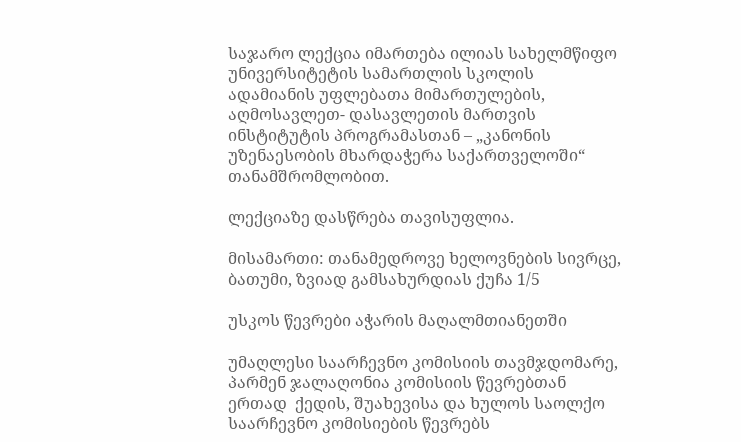საჯარო ლექცია იმართება ილიას სახელმწიფო უნივერსიტეტის სამართლის სკოლის ადამიანის უფლებათა მიმართულების, აღმოსავლეთ- დასავლეთის მართვის ინსტიტუტის პროგრამასთან – „კანონის უზენაესობის მხარდაჭერა საქართველოში“ თანამშრომლობით.

ლექციაზე დასწრება თავისუფლია.

მისამართი: თანამედროვე ხელოვნების სივრცე, ბათუმი, ზვიად გამსახურდიას ქუჩა 1/5

უსკოს წევრები აჭარის მაღალმთიანეთში

უმაღლესი საარჩევნო კომისიის თავმჯდომარე, პარმენ ჯალაღონია კომისიის წევრებთან ერთად  ქედის, შუახევისა და ხულოს საოლქო საარჩევნო კომისიების წევრებს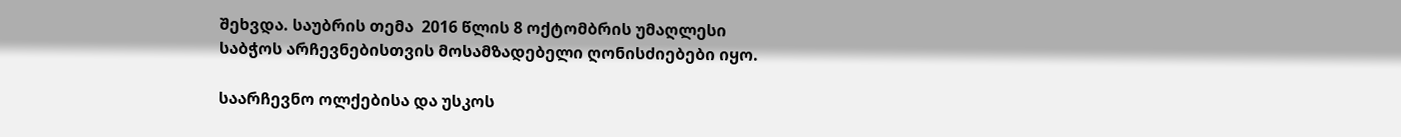შეხვდა. საუბრის თემა  2016 წლის 8 ოქტომბრის უმაღლესი საბჭოს არჩევნებისთვის მოსამზადებელი ღონისძიებები იყო.

საარჩევნო ოლქებისა და უსკოს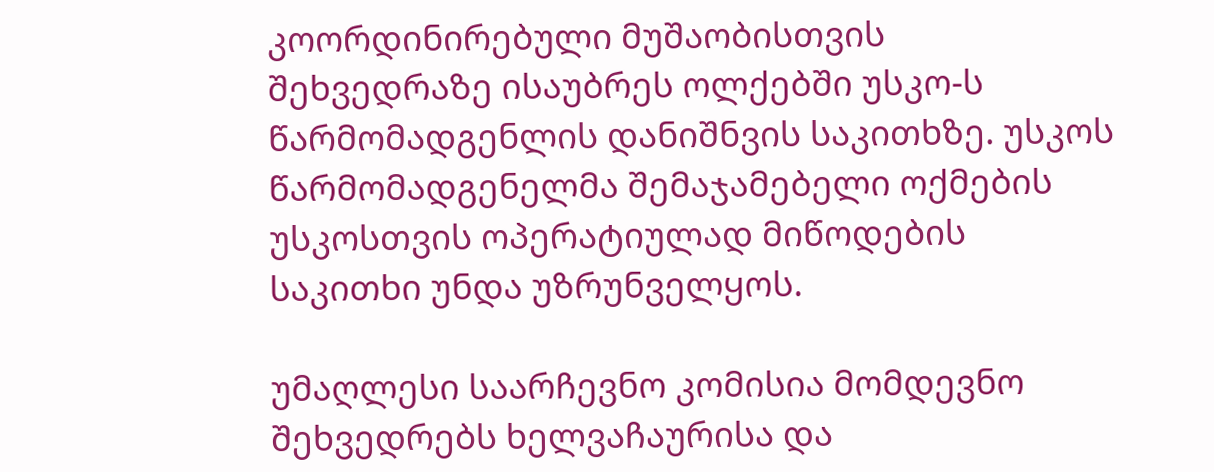კოორდინირებული მუშაობისთვის შეხვედრაზე ისაუბრეს ოლქებში უსკო-ს წარმომადგენლის დანიშნვის საკითხზე. უსკოს წარმომადგენელმა შემაჯამებელი ოქმების უსკოსთვის ოპერატიულად მიწოდების საკითხი უნდა უზრუნველყოს.

უმაღლესი საარჩევნო კომისია მომდევნო შეხვედრებს ხელვაჩაურისა და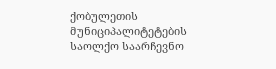ქობულეთის მუნიციპალიტეტების საოლქო საარჩევნო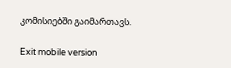კომისიებში გაიმართავს.

Exit mobile version